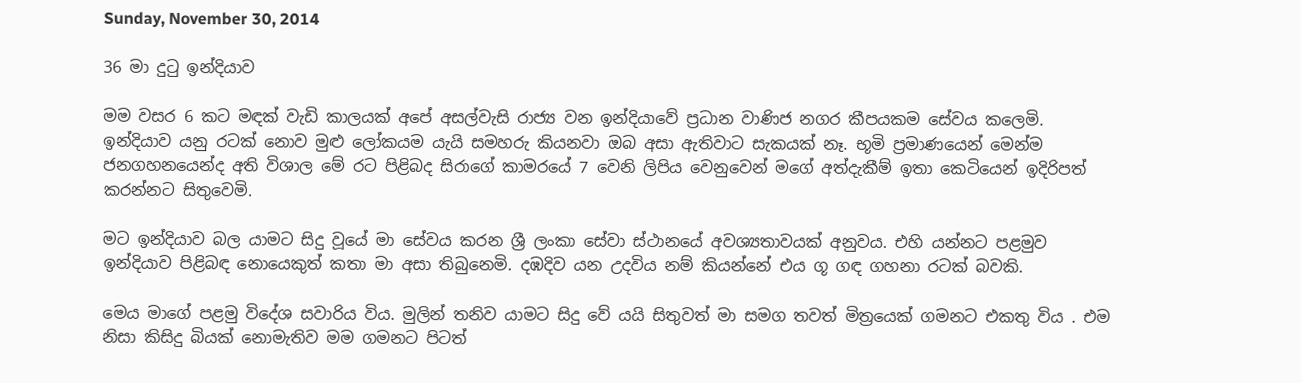Sunday, November 30, 2014

36 මා දුටු ඉන්දියාව

මම වසර 6 කට මඳක් වැඩි කාලයක් අපේ අසල්වැසි රාජ්‍ය වන ඉන්දියාවේ ප්‍රධාන වාණිජ නගර කීපයකම සේවය කලෙමි. ඉන්දියාව යනු රටක් නොව මුළු ලෝකයම යැයි සමහරු කියනවා ඔබ අසා ඇතිවාට සැකයක් නෑ. භූමි ප්‍රමාණයෙන් මෙන්ම ජනගහනයෙන්ද අති විශාල මේ රට පිළිබද සිරාගේ කාමරයේ 7 වෙනි ලිපිය වෙනුවෙන් මගේ අත්දැකීම් ඉතා කෙටියෙන් ඉදිරිපත් කරන්නට සිතුවෙමි.

මට ඉන්දියාව බල යාමට සිදු වූයේ මා සේවය කරන ශ්‍රී ලංකා සේවා ස්ථානයේ අවශ්‍යතාවයක් අනුවය. එහි යන්නට පළමුව ඉන්දියාව පිළිබඳ නොයෙකුත් කතා මා අසා තිබුනෙමි. දඹදිව යන උදවිය නම් කියන්නේ එය ගූ ගඳ ගහනා රටක් බවකි.

මෙය මාගේ පළමු විදේශ සවාරිය විය. මුලින් තනිව යාමට සිදු වේ යයි සිතුවත් මා සමග තවත් මිත්‍රයෙක් ගමනට එකතු විය . එම නිසා කිසිදු බියක් නොමැතිව මම ගමනට පිටත්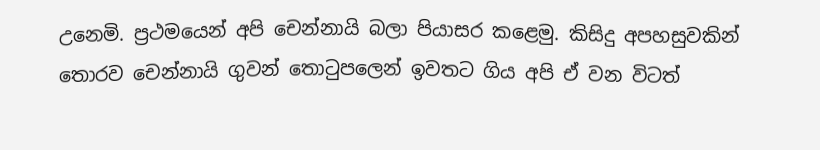උනෙමි. ප්‍රථමයෙන් අපි චෙන්නායි බලා පියාසර කළෙමු. කිසිදු අපහසුවකින් තොරව චෙන්නායි ගුවන් තොටුපලෙන් ඉවතට ගිය අපි ඒ වන විටත්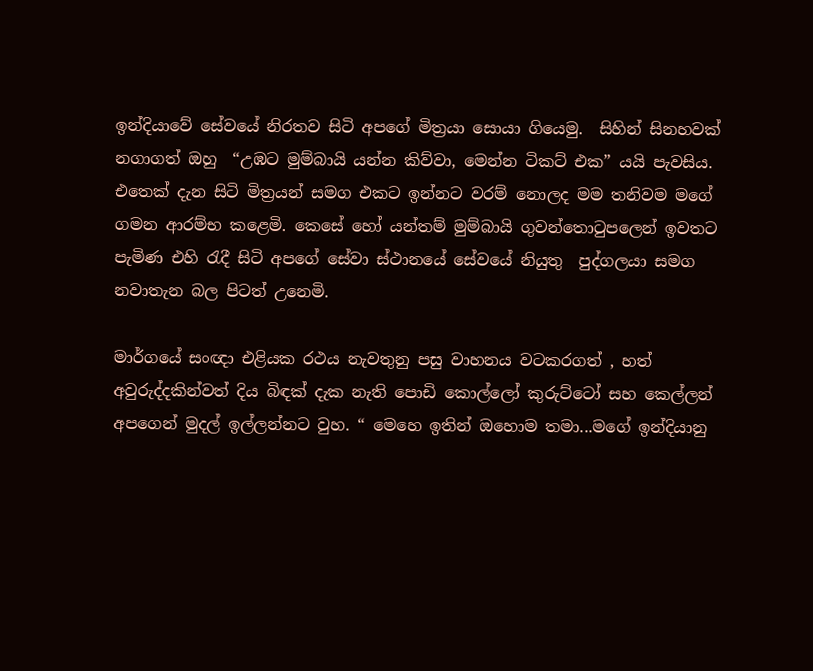ඉන්දියාවේ සේවයේ නිරතව සිටි අපගේ මිත්‍රයා සොයා ගියෙමු.  සිහින් සිනහවක් නගාගත් ඔහු  “උඹට මුම්බායි යන්න කිව්වා, මෙන්න ටිකට් එක” යයි පැවසිය. එතෙක් දැන සිටි මිත්‍රයන් සමග එකට ඉන්නට වරම් නොලද මම තනිවම මගේ ගමන ආරම්භ කළෙමි. කෙසේ හෝ යන්තම් මුම්බායි ගුවන්තොටුපලෙන් ඉවතට පැමිණ එහි රැදී සිටි අපගේ සේවා ස්ථානයේ සේවයේ නියුතු  පුද්ගලයා සමග නවාතැන බල පිටත් උනෙමි.

මාර්ගයේ සංඥා එළියක රථය නැවතුනු පසු වාහනය වටකරගත් , හත් අවුරුද්දකින්වත් දිය බිඳක් දැක නැති පොඩි කොල්ලෝ කුරුට්ටෝ සහ කෙල්ලන් අපගෙන් මුදල් ඉල්ලන්නට වුහ. “ මෙහෙ ඉතින් ඔහොම තමා...මගේ ඉන්දියානු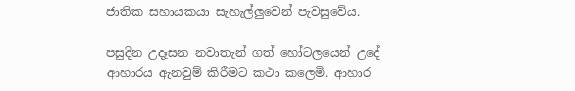ජාතික සහායකයා සැහැල්ලුවෙන් පැවසුවේය.

පසුදින උදෑසන නවාතැන් ගත් හෝටලයෙන් උදේ ආහාරය ඇනවුම් කිරීමට කථා කලෙමි. ආහාර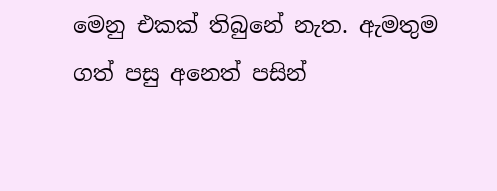මෙනු එකක් තිබුනේ නැත. ඇමතුම ගත් පසු අනෙත් පසින්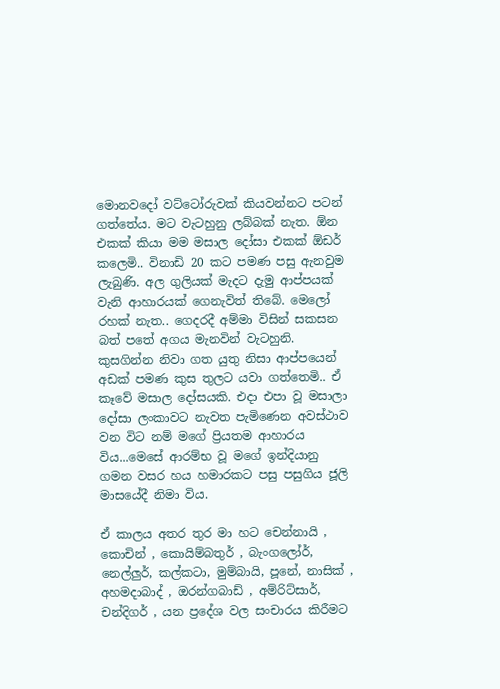මොනවදෝ වට්ටෝරුවක් කියවන්නට පටන් ගත්තේය. මට වැටහුනු ලබ්බක් නැත. ඕන එකක් කියා මම මසාල දෝසා එකක් ඕඩර් කලෙමි.. විනාඩි 20 කට පමණ පසු ඇනවුම ලැබුණි. අල ගුලියක් මැදට දැමු ආප්පයක් වැනි ආහාරයක් ගෙනැවිත් තිබේ. මෙලෝ රහක් නැත.. ගෙදරදී අම්මා විසින් සකසන බත් පතේ අගය මැනවින් වැටහුනි. කුසගින්න නිවා ගත යුතු නිසා ආප්පයෙන් අඩක් පමණ කුස තුලට යවා ගත්තෙමි.. ඒ කෑවේ මසාල දෝසයකි. එදා එපා වූ මසාලා දෝසා ලංකාවට නැවත පැමිණෙන අවස්ථාව වන විට නම් මගේ ප්‍රියතම ආහාරය විය...මෙසේ ආරම්භ වූ මගේ ඉන්දියානු ගමන වසර හය හමාරකට පසු පසුගිය ජූලි මාසයේදී නිමා විය.

ඒ කාලය අතර තුර මා හට චෙන්නායි , කොචින් , කොයිම්බතුර් , බැංගලෝර්, නෙල්ලුර්, කල්කටා, මුම්බායි, පූනේ, නාසික් , අහමදාබාද් , ඔරන්ගබාඩ් , අම්රිට්සාර්, චන්දිගර් , යන ප්‍රදේශ වල සංචාරය කිරීමට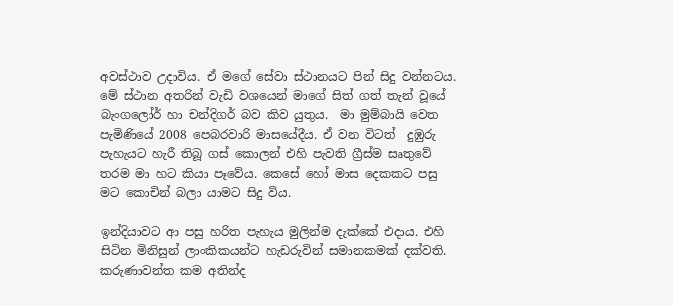අවස්ථාව උදාවිය. ඒ මගේ සේවා ස්ථානයට පින් සිදු වන්නටය. මේ ස්ථාන අතරින් වැඩි වශයෙන් මාගේ සිත් ගත් තැන් වූයේ බැංගලෝර් හා චන්දිගර් බව කිව යුතුය.  මා මුම්බායි වෙත පැමිණියේ 2008 පෙබරවාරි මාසයේදීය. ඒ වන විටත්  දුඹුරු පැහැයට හැරී තිබූ ගස් කොලන් එහි පැවති ග්‍රීස්ම සෘතුවේ තරම මා හට කියා පෑවේය. කෙසේ හෝ මාස දෙකකට පසු මට කොචින් බලා යාමට සිදු විය.

ඉන්දියාවට ආ පසු හරිත පැහැය මුලින්ම දැක්කේ එදාය. එහි සිටින මිනිසුන් ලාංකිකයන්ට හැඩරුවින් සමානකමක් දක්වති. කරුණාවන්ත කම අතින්ද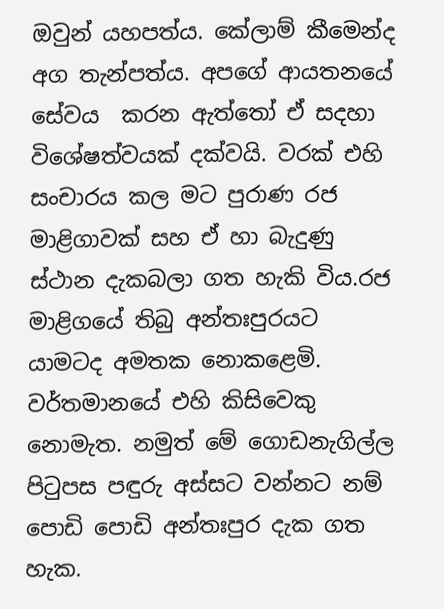ඔවුන් යහපත්ය. කේලාම් කීමෙන්ද අග තැන්පත්ය. අපගේ ආයතනයේ සේවය  කරන ඇත්තෝ ඒ සදහා විශේෂත්වයක් දක්වයි. වරක් එහි සංචාරය කල මට පුරාණ රජ මාළිගාවක් සහ ඒ හා බැදුණු ස්ථාන දැකබලා ගත හැකි විය.රජ මාළිගයේ තිබු අන්තඃපුරයට යාමටද අමතක නොකළෙමි. වර්තමානයේ එහි කිසිවෙකු නොමැත. නමුත් මේ ගොඩනැගිල්ල පිටුපස පඳුරු අස්සට වන්නට නම් පොඩි පොඩි අන්තඃපුර දැක ගත හැක.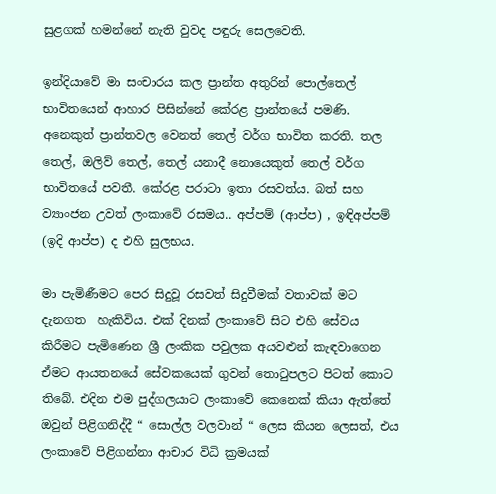සුළගක් හමන්නේ නැති වුවද පඳුරු සෙලවෙති.

ඉන්දියාවේ මා සංචාරය කල ප්‍රාන්ත අතුරින් පොල්තෙල් භාවිතයෙන් ආහාර පිසින්නේ කේරළ ප්‍රාන්තයේ පමණි. අනෙකුත් ප්‍රාන්තවල වෙනත් තෙල් වර්ග භාවිත කරති. තල තෙල්, ඔලිව් තෙල්, තෙල් යනාදී නොයෙකුත් තෙල් වර්ග භාවිතයේ පවතී. කේරළ පරාටා ඉතා රසවත්ය. බත් සහ ව්‍යාංජන උවත් ලංකාවේ රසමය.. අප්පම් (ආප්ප) , ඉඳිඅප්පම් (ඉදි ආප්ප) ද එහි සුලභය.

මා පැමිණීමට පෙර සිදුවූ රසවත් සිදුවීමක් වතාවක් මට  දැනගත  හැකිවිය. එක් දිනක් ලංකාවේ සිට එහි සේවය කිරීමට පැමිණෙන ශ්‍රී ලංකික පවුලක අයවළුන් කැඳවාගෙන ඒමට ආයතනයේ සේවකයෙක් ගුවන් තොටුපලට පිටත් කොට තිබේ. එදින එම පුද්ගලයාට ලංකාවේ කෙනෙක් කියා ඇත්තේ ඔවුන් පිළිගනිද්දී “ සොල්ල වලවාන් “ ලෙස කියන ලෙසත්, එය ලංකාවේ පිළිගන්නා ආචාර විධි ක්‍රමයක්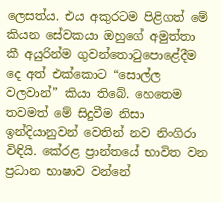ලෙසත්ය. එය අකුරටම පිළිගත් මේ කියන සේවකයා ඔහුගේ අමුත්තා කී අයුරින්ම ගුවන්තොටුපොළේදීම දෙ අත් එක්කොට “සොල්ල වලවාන්” කියා තිබේ. හෙතෙම තවමත් මේ සිදුවීම නිසා ඉන්දියානුවන් වෙතින් නව නිංගිරා විඳියි. කේරළ ප්‍රාන්තයේ භාවිත වන ප්‍රධාන භාෂාව වන්නේ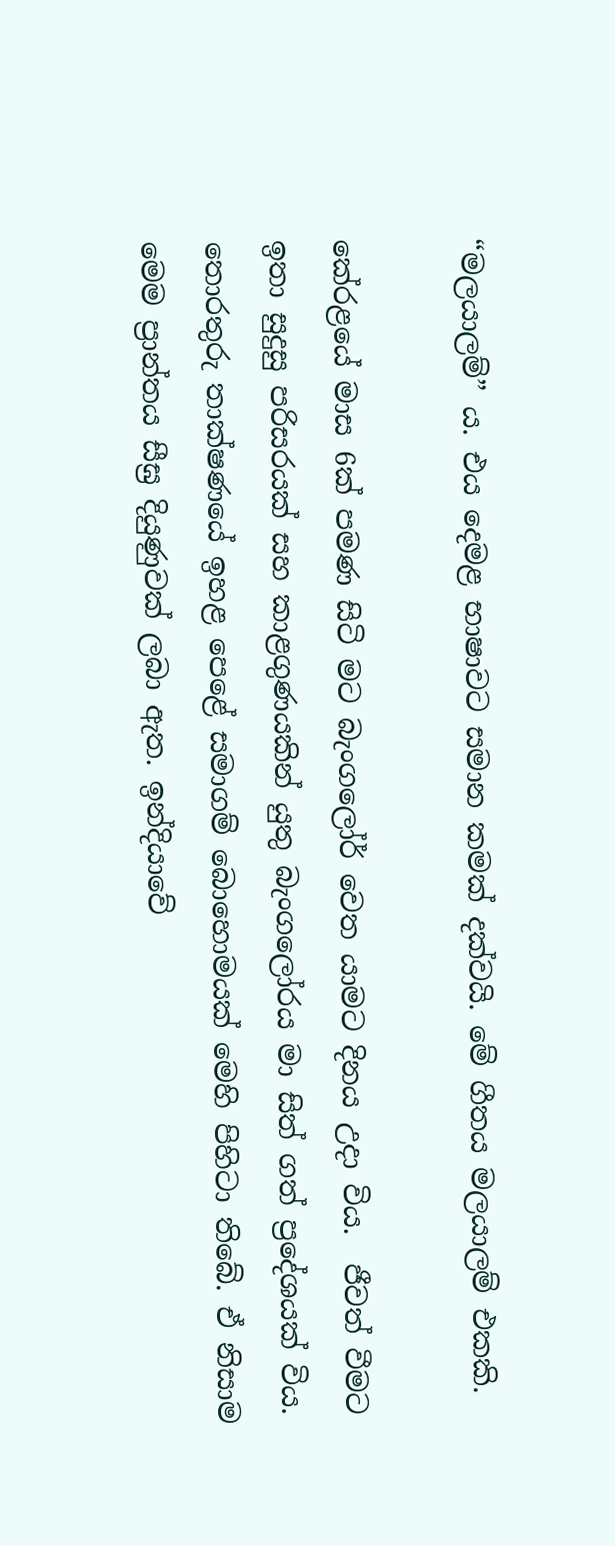“මලයාලම්” ය. එය දෙමළ භාෂාවට සමාන කමක් දක්වයි. මේ ගීතය මලයාලම් එකකි.

කේරළයේ මාස 6ක් පමණ සිටි මට බැංගලෝර් වෙත යාමට දිනය උදා විය.  ජීවත් වීමට ඉතා සුදුසු පරිසරයක් සහ කාළගුණයකින් යුතු බැංගලෝරය මා සිත් ගත් ප්‍රදේශයක් විය. තොරතුරු තාක්ෂණයේ ඉහළ පෙළේ සමාගම් බොහොමයක් මෙහි පිහිටා තිබේ. ඒ නිසාම මෙම ප්‍රාන්තය සීඝ්‍ර දියුණුවක් ලබා ඇත. ඉන්දියාවේ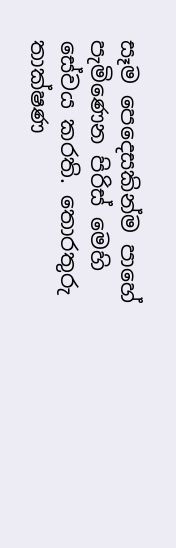සෑම පෙදෙසකින්ම පාහේ පැමිණෙන පිරිස් මෙහි සේවය කරති. තොරතුරු තාක්ෂණ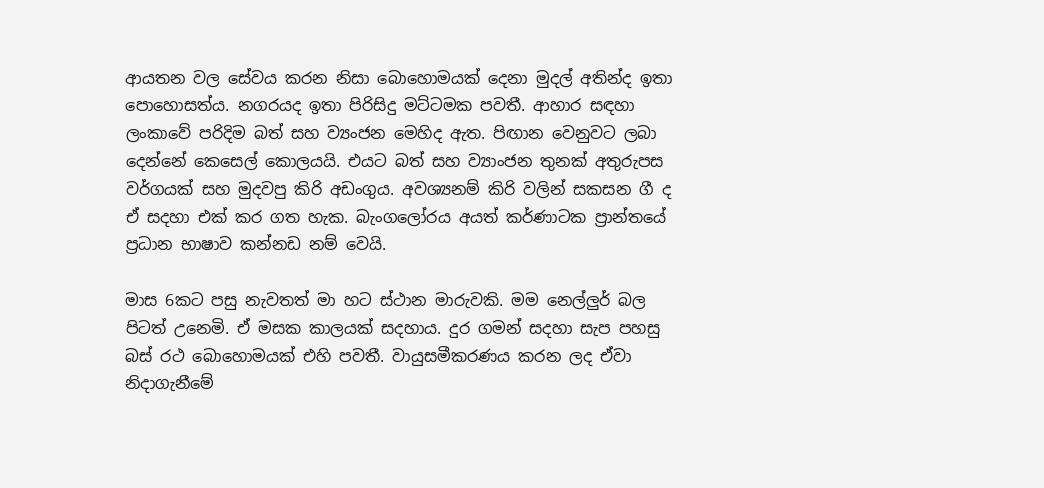ආයතන වල සේවය කරන නිසා බොහොමයක් දෙනා මුදල් අතින්ද ඉතා පොහොසත්ය. නගරයද ඉතා පිරිසිදු මට්ටමක පවතී. ආහාර සඳහා ලංකාවේ පරිදිම බත් සහ ව්‍යංජන මෙහිද ඇත. පිඟාන වෙනුවට ලබා දෙන්නේ කෙසෙල් කොලයයි. එයට බත් සහ ව්‍යාංජන තුනක් අතුරුපස වර්ගයක් සහ මුදවපු කිරි අඩංගුය. අවශ්‍යනම් කිරි වලින් සකසන ගී ද ඒ සදහා එක් කර ගත හැක. බැංගලෝරය අයත් කර්ණාටක ප්‍රාන්තයේ ප්‍රධාන භාෂාව කන්නඩ නම් වෙයි.

මාස 6කට පසු නැවතත් මා හට ස්ථාන මාරුවකි. මම නෙල්ලුර් බල පිටත් උනෙමි. ඒ මසක කාලයක් සදහාය. දුර ගමන් සදහා සැප පහසු බස් රථ බොහොමයක් එහි පවතී. වායුසමීකරණය කරන ලද ඒවා නිදාගැනීමේ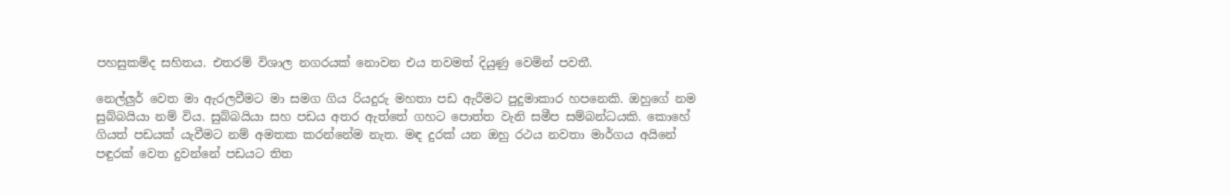පහසුකම්ද සහිතය. එතරම් විශාල නගරයක් නොවන එය තවමත් දියුණු වෙමින් පවතී.

නෙල්ලුර් වෙත මා ඇරලවීමට මා සමග ගිය රියදුරු මහතා පඩ ඇරීමට පුදුමාකාර හපනෙකි. ඔහුගේ නම සුබ්බයියා නම් විය. සුබ්බයියා සහ පඩය අතර ඇත්තේ ගහට පොත්ත වැනි සමීප සම්බන්ධයකි. කොහේ ගියත් පඩයක් යැවීමට නම් අමතක කරන්නේම නැත. මඳ දුරක් යන ඔහු රථය නවතා මාර්ගය අයිනේ පඳුරක් වෙත දුවන්නේ පඩයට තිත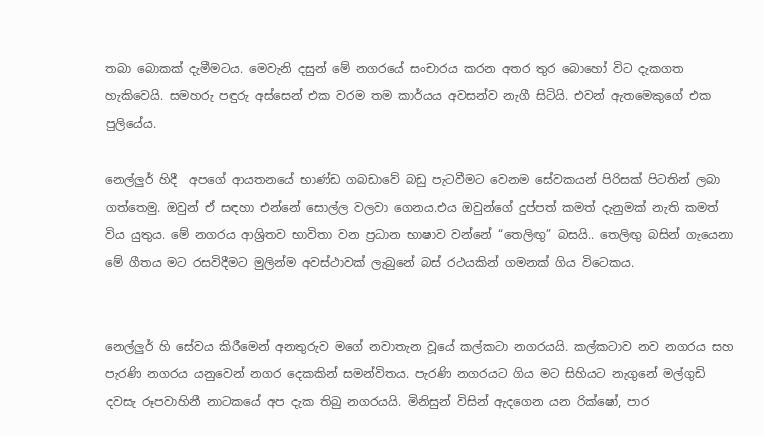තබා බොකක් දැමීමටය. මෙවැනි දසුන් මේ නගරයේ සංචාරය කරන අතර තුර බොහෝ විට දැකගත හැකිවෙයි. සමහරු පඳුරු අස්සෙන් එක වරම තම කාර්යය අවසන්ව නැගී සිටියි. එවන් ඇතමෙකුගේ එක පුලියේය.

නෙල්ලුර් හිදී  අපගේ ආයතනයේ භාණ්ඩ ගබඩාවේ බඩු පැටවීමට වෙනම සේවකයන් පිරිසක් පිටතින් ලබා ගත්තෙමු. ඔවුන් ඒ සඳහා එන්නේ සොල්ල වලවා ගෙනය.එය ඔවුන්ගේ දුප්පත් කමත් දැනුමක් නැති කමත් විය යුතුය. මේ නගරය ආශ්‍රිතව භාවිතා වන ප්‍රධාන භාෂාව වන්නේ “තෙලිඟු” බසයි.. තෙලිඟු බසින් ගැයෙනා මේ ගීතය මට රසවිදීමට මුලින්ම අවස්ථාවක් ලැබුනේ බස් රථයකින් ගමනක් ගිය විටෙකය.


නෙල්ලුර් හි සේවය කිරීමෙන් අනතුරුව මගේ නවාතැන වූයේ කල්කටා නගරයයි. කල්කටාව නව නගරය සහ පැරණි නගරය යනුවෙන් නගර දෙකකින් සමන්විතය. පැරණි නගරයට ගිය මට සිහියට නැගුනේ මල්ගුඩි දවසැ රූපවාහිනී නාටකයේ අප දැක තිබු නගරයයි. මිනිසුන් විසින් ඇදගෙන යන රික්ෂෝ, පාර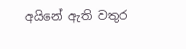අයිනේ ඇති වතුර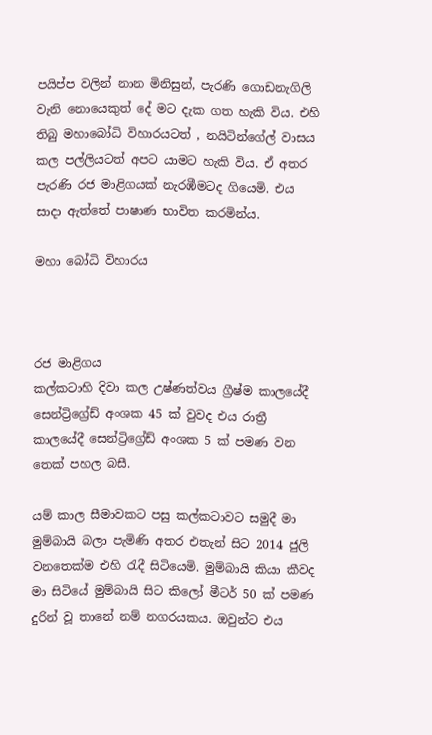පයිප්ප වලින් නාන මිනිසුන්, පැරණි ගොඩනැගිලි වැනි නොයෙකුත් දේ මට දැක ගත හැකි විය. එහි තිබු මහාබෝධි විහාරයටත් , නයිටින්ගේල් වාසය කල පල්ලියටත් අපට යාමට හැකි විය. ඒ අතර පැරණි රජ මාළිගයක් නැරඹීමටද ගියෙමි. එය සාදා ඇත්තේ පාෂාණ භාවිත කරමින්ය.

මහා බෝධි විහාරය



රජ මාළිගය
කල්කටාහි දිවා කල උෂ්ණත්වය ග්‍රීෂ්ම කාලයේදී සෙන්ට්‍රිග්‍රේඩ් අංශක 45 ක් වුවද එය රාත්‍රී කාලයේදී සෙන්ට්‍රිග්‍රේඩ් අංශක 5 ක් පමණ වන තෙක් පහල බසී.

යම් කාල සීමාවකට පසු කල්කටාවට සමුදී මා මුම්බායි බලා පැමිණි අතර එතැන් සිට 2014 ජුලි වනතෙක්ම එහි රැදී සිටියෙමි. මුම්බායි කියා කීවද මා සිටියේ මුම්බායි සිට කිලෝ මීටර් 50 ක් පමණ දුරින් වූ තානේ නම් නගරයකය. ඔවුන්ට එය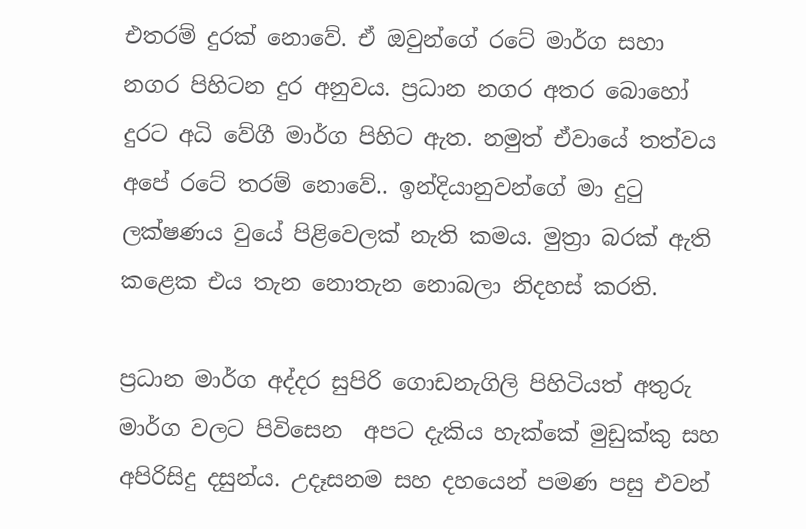එතරම් දුරක් නොවේ. ඒ ඔවුන්ගේ රටේ මාර්ග සහා නගර පිහිටන දුර අනුවය. ප්‍රධාන නගර අතර බොහෝ දුරට අධි වේගී මාර්ග පිහිට ඇත. නමුත් ඒවායේ තත්වය අපේ රටේ තරම් නොවේ.. ඉන්දියානුවන්ගේ මා දුටු ලක්ෂණය වුයේ පිළිවෙලක් නැති කමය. මුත්‍රා බරක් ඇති කළෙක එය තැන නොතැන නොබලා නිදහස් කරති.

ප්‍රධාන මාර්ග අද්දර සුපිරි ගොඩනැගිලි පිහිටියත් අතුරු මාර්ග වලට පිවිසෙන  අපට දැකිය හැක්කේ මුඩුක්කු සහ අපිරිසිදු දසුන්ය. උදෑසනම සහ දහයෙන් පමණ පසු එවන්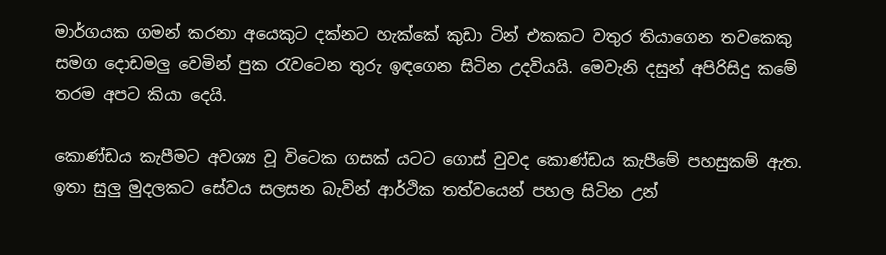මාර්ගයක ගමන් කරනා අයෙකුට දක්නට හැක්කේ කුඩා ටින් එකකට වතුර තියාගෙන තවකෙකු සමග දොඩමලු වෙමින් පුක රැවටෙන තුරු ඉඳගෙන සිටින උදවියයි. මෙවැනි දසුන් අපිරිසිදු කමේ තරම අපට කියා දෙයි.

කොණ්ඩය කැපීමට අවශ්‍ය වූ විටෙක ගසක් යටට ගොස් වුවද කොණ්ඩය කැපීමේ පහසුකම් ඇත. ඉතා සුලු මුදලකට සේවය සලසන බැවින් ආර්ථික තත්වයෙන් පහල සිටින උන්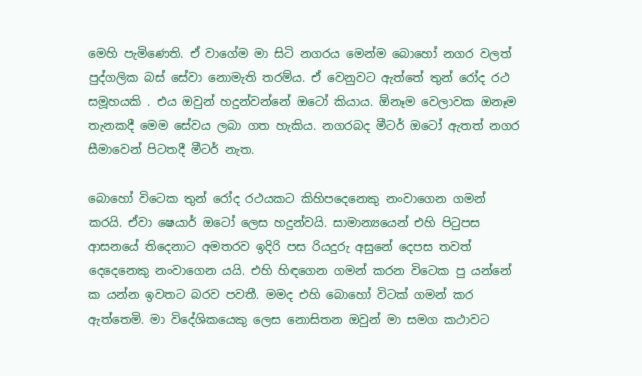මෙහි පැමිණෙති. ඒ වාගේම මා සිටි නගරය මෙන්ම බොහෝ නගර වලත් පුද්ගලික බස් සේවා නොමැති තරම්ය. ඒ වෙනුවට ඇත්තේ තුන් රෝද රථ සමූහයකි . එය ඔවුන් හදුන්වන්නේ ඔටෝ කියාය. ඕනෑම වෙලාවක ඔනෑම තැනකදී මෙම සේවය ලබා ගත හැකිය. නගරබද මීටර් ඔටෝ ඇතත් නගර සීමාවෙන් පිටතදී මීටර් නැත.

බොහෝ විටෙක තුන් රෝද රථයකට කිහිපදෙනෙකු නංවාගෙන ගමන් කරයි. ඒවා ෂෙයාර් ඔටෝ ලෙස හදුන්වයි. සාමාන්‍යයෙන් එහි පිටුපස ආසනයේ තිදෙනාට අමතරව ඉදිරි පස රියදුරු අසුනේ දෙපස තවත් දෙදෙනෙකු නංවාගෙන යයි. එහි හිඳගෙන ගමන් කරන විටෙක පු යන්නේ ක යන්න ඉවතට බරව පවතී. මමද එහි බොහෝ විටක් ගමන් කර ඇත්තෙමි. මා විදේශිකයෙකු ලෙස නොසිතන ඔවුන් මා සමග කථාවට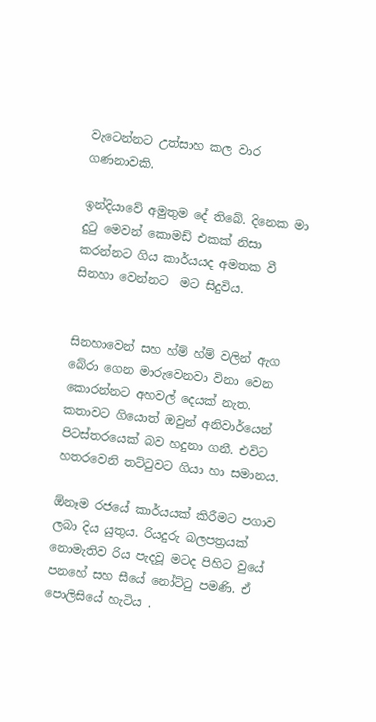වැටෙන්නට උත්සාහ කල වාර ගණනාවකි.

ඉන්දියාවේ අමුතුම දේ තිබේ. දිනෙක මා දුටු මෙවන් කොමඩ් එකක් නිසා කරන්නට ගිය කාර්යයද අමතක වී සිනහා වෙන්නට  මට සිදුවිය.


සිනහාවෙන් සහ හ්ම් හ්ම් වලින් ඇග බේරා ගෙන මාරුවෙනවා විනා වෙන කොරන්නට අහවල් දෙයක් නැත. කතාවට ගියොත් ඔවුන් අනිවාර්යෙන් පිටස්තරයෙක් බව හදුනා ගනී. එවිට හතරවෙනි තට්ටුවට ගියා හා සමානය.

ඕනෑම රජයේ කාර්යයක් කිරීමට පගාව ලබා දිය යුතුය. රියදුරු බලපත්‍රයක් නොමැතිව රිය පැදවූ මටද පිහිට වුයේ පනහේ සහ සීයේ නෝට්ටු පමණි. ඒ පොලිසියේ හැටිය .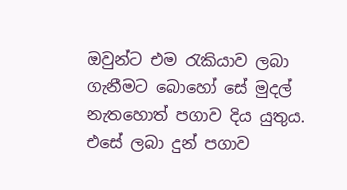ඔවුන්ට එම රැකියාව ලබා ගැනීමට බොහෝ සේ මුදල් නැතහොත් පගාව දිය යුතුය. එසේ ලබා දුන් පගාව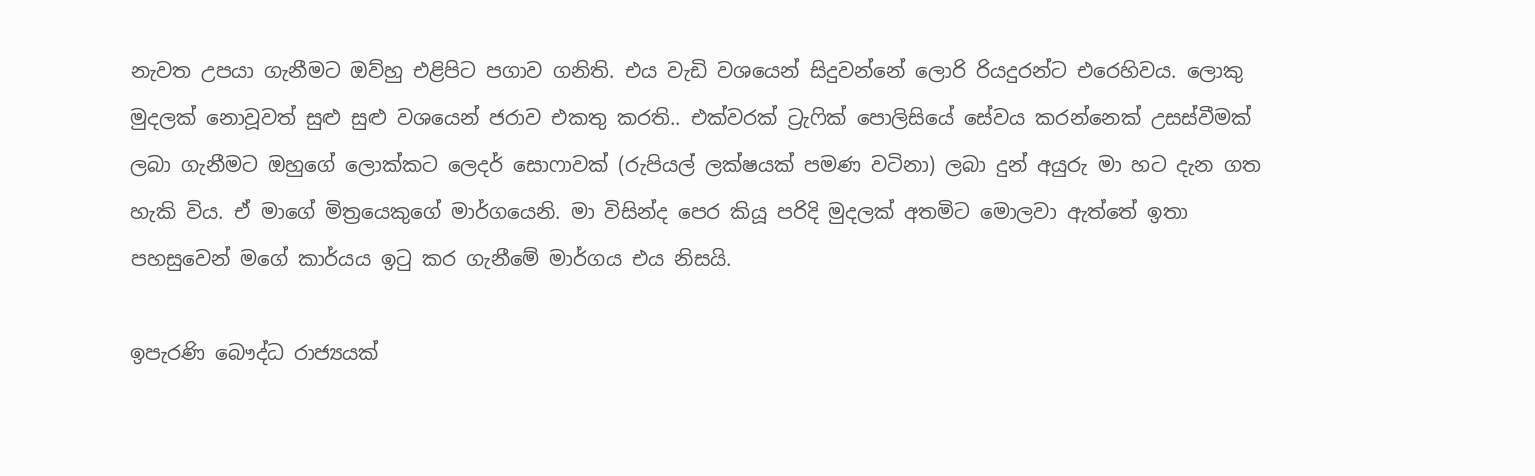නැවත උපයා ගැනීමට ඔව්හු එළිපිට පගාව ගනිති. එය වැඩි වශයෙන් සිදුවන්නේ ලොරි රියදුරන්ට එරෙහිවය. ලොකු මුදලක් නොවූවත් සුළු සුළු වශයෙන් ජරාව එකතු කරති.. එක්වරක් ට්‍රැෆික් පොලිසියේ සේවය කරන්නෙක් උසස්වීමක් ලබා ගැනීමට ඔහුගේ ලොක්කට ලෙදර් සොෆාවක් (රුපියල් ලක්ෂයක් පමණ වටිනා) ලබා දුන් අයුරු මා හට දැන ගත හැකි විය. ඒ මාගේ මිත්‍රයෙකුගේ මාර්ගයෙනි. මා විසින්ද පෙර කියූ පරිදි මුදලක් අතමිට මොලවා ඇත්තේ ඉතා පහසුවෙන් මගේ කාර්යය ඉටු කර ගැනීමේ මාර්ගය එය නිසයි.

ඉපැරණි බෞද්ධ රාජ්‍යයක්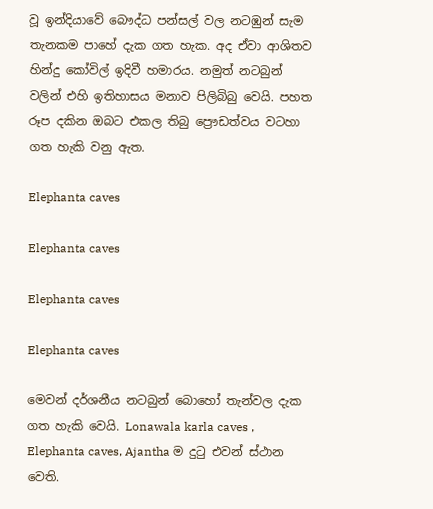වූ ඉන්දියාවේ බෞද්ධ පන්සල් වල නටඹුන් සැම තැනකම පාහේ දැක ගත හැක. අද ඒවා ආශිතව හින්දු කෝවිල් ඉදිවී හමාරය. නමුත් නටබුන් වලින් එහි ඉතිහාසය මනාව පිලිබිබු වෙයි. පහත රූප දකින ඔබට එකල තිබු ප්‍රෞඩත්වය වටහා ගත හැකි වනු ඇත.

Elephanta caves

Elephanta caves

Elephanta caves

Elephanta caves

මෙවන් දර්ශනීය නටබුන් බොහෝ තැන්වල දැක ගත හැකි වෙයි. Lonawala karla caves , Elephanta caves, Ajantha ම දුටු එවන් ස්ථාන වෙති.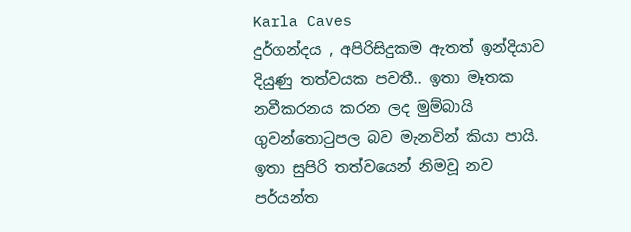Karla Caves
දුර්ගන්දය , අපිරිසිදුකම ඇතත් ඉන්දියාව දියුණු තත්වයක පවතී.. ඉතා මෑතක නවීකරනය කරන ලද මුම්බායි ගුවන්තොටුපල බව මැනවින් කියා පායි. ඉතා සුපිරි තත්වයෙන් නිමවූ නව පර්යන්ත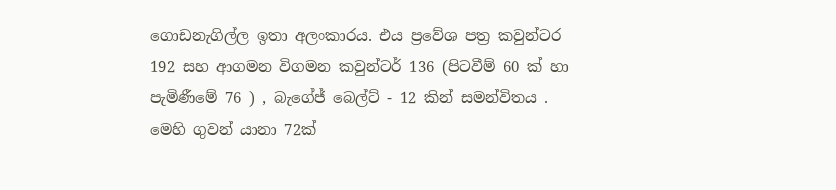ගොඩනැගිල්ල ඉතා අලංකාරය. එය ප්‍රවේශ පත්‍ර කවුන්ටර 192 සහ ආගමන විගමන කවුන්ටර් 136 (පිටවීම් 60 ක් හා පැමිණීමේ 76 ) , බැගේජ් බෙල්ට් - 12 කින් සමන්විතය . මෙහි ගුවන් යානා 72ක්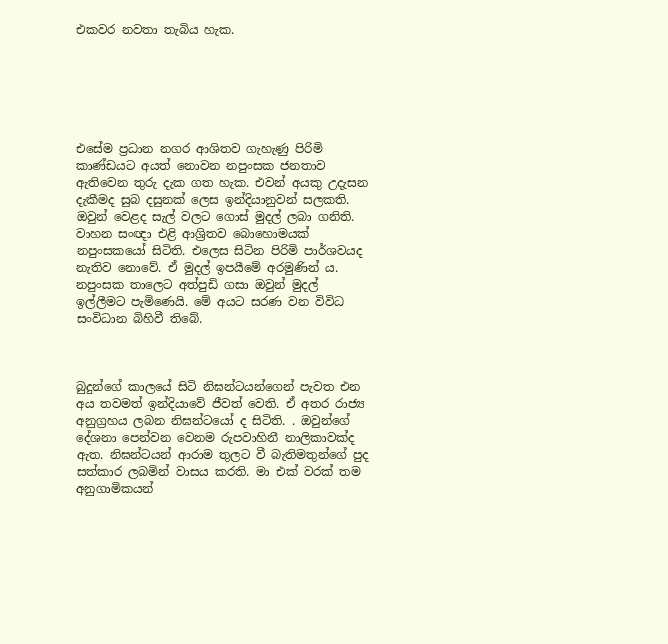එකවර නවතා තැබිය හැක.






එසේම ප්‍රධාන නගර ආශිතව ගැහැණු පිරිමි කාණ්ඩයට අයත් නොවන නපුංසක ජනතාව ඇතිවෙන තුරු දැක ගත හැක. එවන් අයකු උදැසන දැකීමද සුබ දසුනක් ලෙස ඉන්දියානුවන් සලකති. ඔවුන් වෙළද සැල් වලට ගොස් මුදල් ලබා ගනිති. වාහන සංඥා එළි ආශ්‍රිතව බොහොමයක් නපුංසකයෝ සිටිති. එලෙස සිටින පිරිමි පාර්ශවයද  නැතිව නොවේ. ඒ මුදල් ඉපයීමේ අරමුණින් ය. නපුංසක තාලෙට අත්පුඩි ගසා ඔවුන් මුදල් ඉල්ලීමට පැමිණෙයි. මේ අයට සරණ වන විවිධ සංවිධාන බිහිවී තිබේ.



බුදුන්ගේ කාලයේ සිටි නිඝන්ටයන්ගෙන් පැවත එන අය තවමත් ඉන්දියාවේ ජීවත් වෙති. ඒ අතර රාජ්‍ය අනුග්‍රහය ලබන නිඝන්ටයෝ ද සිටිති. . ඔවුන්ගේ දේශනා පෙන්වන වෙනම රුපවාහිනී නාලිකාවක්ද ඇත. නිඝන්ටයන් ආරාම තුලට වී බැතිමතුන්ගේ පුද සත්කාර ලබමින් වාසය කරති. මා එක් වරක් තම අනුගාමිකයන්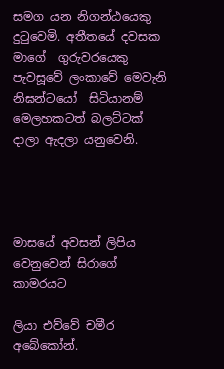සමග යන නිගන්ඨයෙකු දුටුවෙමි. අතීතයේ දවසක මාගේ  ගුරුවරයෙකු පැවසූවේ ලංකාවේ මෙවැනි නිඝන්ටයෝ  සිටියානම් මෙලහකටත් බලට්ටක් දාලා ඇදලා යනුවෙනි.




මාසයේ අවසන් ලිපිය වෙනුවෙන් සිරාගේ කාමරයට

ලියා එව්වේ චමීර අබේකෝන්.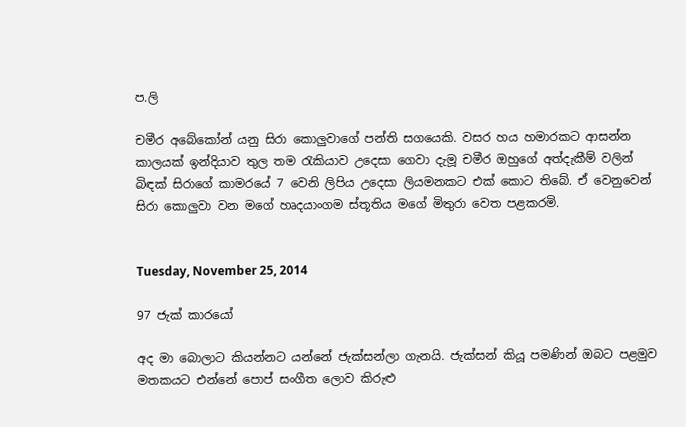ප.ලි

චමීර අබේකෝන් යනු සිරා කොලුවාගේ පන්ති සගයෙකි. වසර හය හමාරකට ආසන්න කාලයක් ඉන්දියාව තුල තම රැකියාව උදෙසා ගෙවා දැමූ චමීර ඔහුගේ අත්දැකීම් වලින් බිඳක් සිරාගේ කාමරයේ 7 වෙනි ලිපිය උදෙසා ලියමනකට එක් කොට තිබේ. ඒ වෙනුවෙන් සිරා කොලුවා වන මගේ හෘදයාංගම ස්තූතිය මගේ මිතුරා වෙත පළකරමි.


Tuesday, November 25, 2014

97 ජැක් කාරයෝ

අද මා බොලාට කියන්නට යන්නේ ජැක්සන්ලා ගැනයි. ජැක්සන් කියූ පමණින් ඔබට පළමුව මතකයට එන්නේ පොප් සංගීත ලොව කිරුළු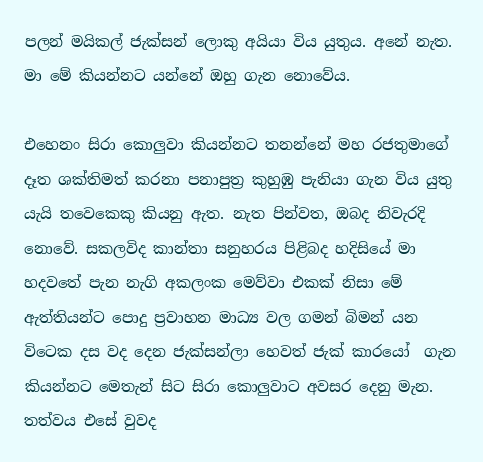පලන් මයිකල් ජැක්සන් ලොකු අයියා විය යුතුය. අනේ නැත. මා මේ කියන්නට යන්නේ ඔහු ගැන නොවේය.

එහෙනං සිරා කොලුවා කියන්නට තනන්නේ මහ රජතුමාගේ දෑත ශක්තිමත් කරනා පනාපුත්‍ර කුහුඹු පැනියා ගැන විය යුතු යැයි තවෙකෙකු කියනු ඇත. නැත පින්වත, ඔබද නිවැරදි නොවේ. සකලවිද කාන්තා සනුහරය පිළිබද හදිසියේ මා හදවතේ පැන නැගි අකලංක මෙව්වා එකක් නිසා මේ ඇත්තියන්ට පොදු ප්‍රවාහන මාධ්‍ය වල ගමන් බිමන් යන විටෙක දස වද දෙන ජැක්සන්ලා හෙවත් ජැක් කාරයෝ  ගැන කියන්නට මෙතැන් සිට සිරා කොලුවාට අවසර දෙනු මැන. තත්වය එසේ වුවද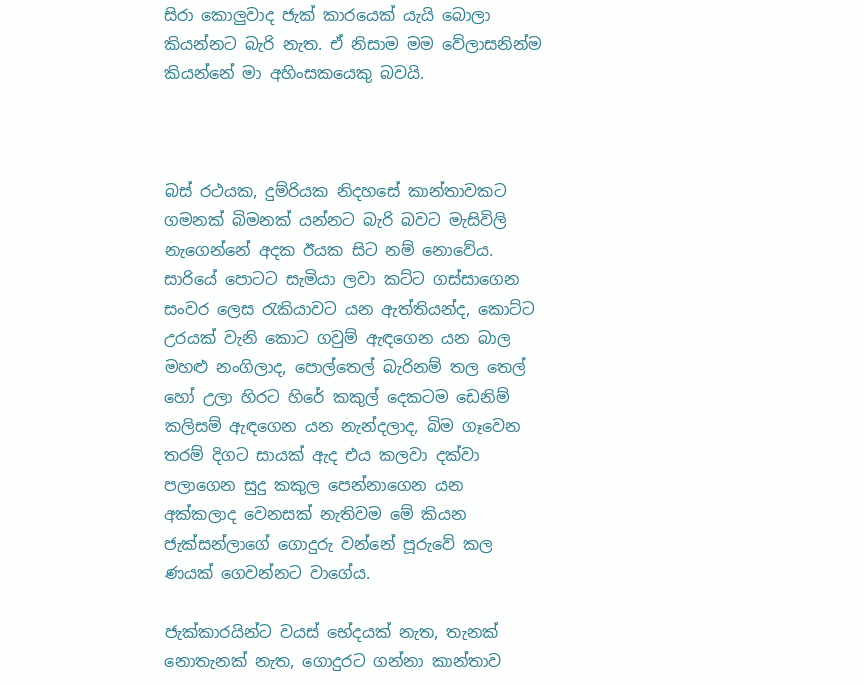සිරා කොලුවාද ජැක් කාරයෙක් යැයි බොලා කියන්නට බැරි නැත. ඒ නිසාම මම වේලාසනින්ම කියන්නේ මා අහිංසකයෙකු බවයි.



බස් රථයක, දුම්රියක නිදහසේ කාන්තාවකට ගමනක් බිමනක් යන්නට බැරි බවට මැසිවිලි නැගෙන්නේ අදක ඊයක සිට නම් නොවේය. සාරියේ පොටට සැමියා ලවා කට්ට ගස්සාගෙන සංවර ලෙස රැකියාවට යන ඇත්තියන්ද, කොට්ට උරයක් වැනි කොට ගවුම් ඇඳගෙන යන බාල මහළු නංගිලාද, පොල්තෙල් බැරිනම් තල තෙල් හෝ උලා හිරට හිරේ කකුල් දෙකටම ඩෙනිම් කලිසම් ඇඳගෙන යන නැන්දලාද, බිම ගෑවෙන තරම් දිගට සායක් ඇද එය කලවා දක්වා පලාගෙන සුදු කකුල පෙන්නාගෙන යන අක්කලාද වෙනසක් නැතිවම මේ කියන ජැක්සන්ලාගේ ගොදුරු වන්නේ පූරුවේ කල ණයක් ගෙවන්නට වාගේය.

ජැක්කාරයින්ට වයස් භේදයක් නැත, තැනක් නොතැනක් නැත, ගොදුරට ගන්නා කාන්තාව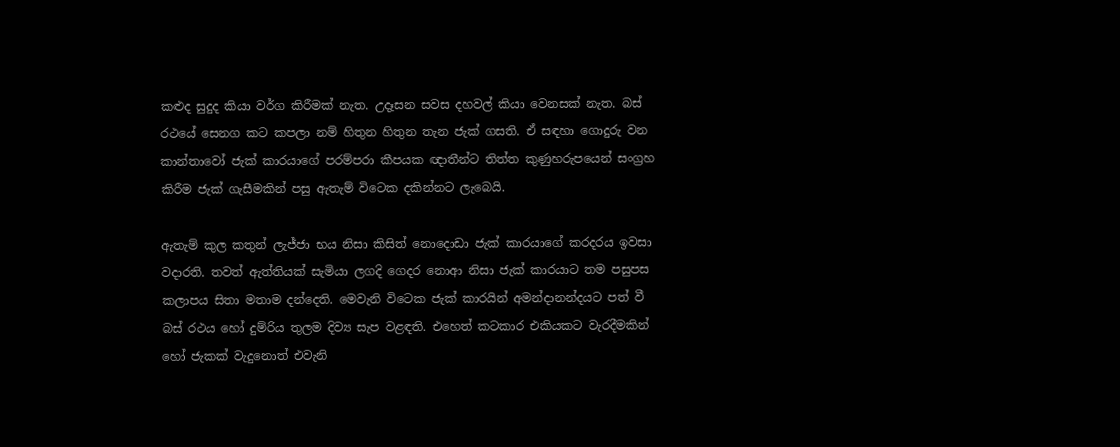කළුද සුදුද කියා වර්ග කිරීමක් නැත. උදෑසන සවස දහවල් කියා වෙනසක් නැත. බස් රථයේ සෙනග කට කපලා නම් හිතුන හිතුන තැන ජැක් ගසති. ඒ සඳහා ගොදුරු වන කාන්තාවෝ ජැක් කාරයාගේ පරම්පරා කීපයක ඥාතීන්ට තිත්ත කුණුහරුපයෙන් සංග්‍රහ කිරීම ජැක් ගැසීමකින් පසු ඇතැම් විටෙක දකින්නට ලැබෙයි.

ඇතැම් කුල කතුන් ලැජ්ජා භය නිසා කිසිත් නොදොඩා ජැක් කාරයාගේ කරදරය ඉවසා වදාරති. තවත් ඇත්තියක් සැමියා ලගදි ගෙදර නොආ නිසා ජැක් කාරයාට තම පසුපස කලාපය සිතා මතාම දන්දෙති. මෙවැනි විටෙක ජැක් කාරයින් අමන්දානන්දයට පත් වී බස් රථය හෝ දුම්රිය තුලම දිව්‍ය සැප වළඳති. එහෙත් කටකාර එකියකට වැරදීමකින් හෝ ජැකක් වැදුනොත් එවැනි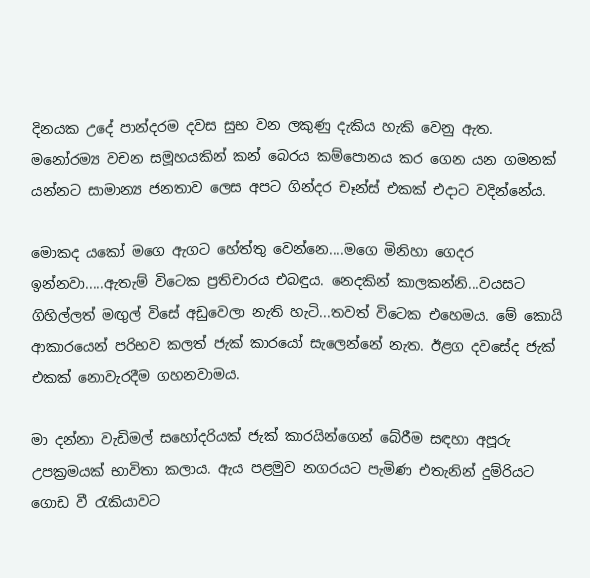දිනයක උදේ පාන්දරම දවස සුභ වන ලකුණු දැකිය හැකි වෙනු ඇත. මනෝරම්‍ය වචන සමූහයකින් කන් බෙරය කම්පොනය කර ගෙන යන ගමනක් යන්නට සාමාන්‍ය ජනතාව ලෙස අපට ගින්දර චෑන්ස් එකක් එදාට වදින්නේය.

මොකද යකෝ මගෙ ඇගට හේත්තු වෙන්නෙ....මගෙ මිනිහා ගෙදර ඉන්නවා.....ඇතැම් විටෙක ප්‍රතිචාරය එබඳුය. නෙදකින් කාලකන්නි...වයසට ගිහිල්ලත් මඟුල් විසේ අඩුවෙලා නැති හැටි...තවත් විටෙක එහෙමය. මේ කොයි ආකාරයෙන් පරිභව කලත් ජැක් කාරයෝ සැලෙන්නේ නැත. ඊළග දවසේද ජැක් එකක් නොවැරදීම ගහනවාමය.

මා දන්නා වැඩිමල් සහෝදරියක් ජැක් කාරයින්ගෙන් බේරීම සඳහා අපූරු උපක්‍රමයක් භාවිතා කලාය. ඇය පළමුව නගරයට පැමිණ එතැනින් දුම්රියට ගොඩ වී රැකියාවට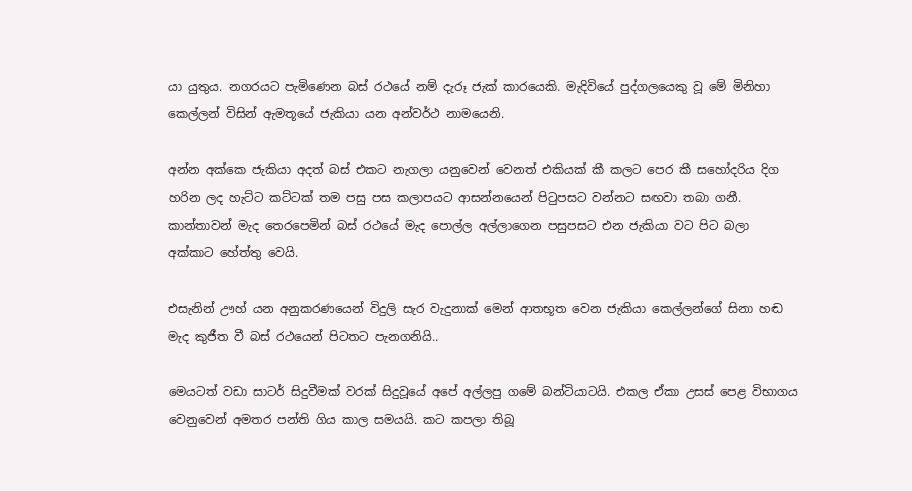යා යුතුය. නගරයට පැමිණෙන බස් රථයේ නම් දැරූ ජැක් කාරයෙකි. මැදිවියේ පුද්ගලයෙකු වූ මේ මිනිහා කෙල්ලන් විසින් ඇමතූයේ ජැකියා යන අන්වර්ථ නාමයෙනි.

අන්න අක්කෙ ජැකියා අදත් බස් එකට නැගලා යනුවෙන් වෙනත් එකියක් කී කලට පෙර කී සහෝදරිය දිග හරින ලද හැට්ට කට්ටක් තම පසු පස කලාපයට ආසන්නයෙන් පිටුපසට වන්නට සඟවා තබා ගනී. කාන්තාවන් මැද තෙරපෙමින් බස් රථයේ මැද පොල්ල අල්ලාගෙන පසුපසට එන ජැකියා වට පිට බලා අක්කාට හේත්තු වෙයි.

එසැනින් ඌහ් යන අනුකරණයෙන් විදුලි සැර වැදුනාක් මෙන් ආතභූත වෙන ජැකියා කෙල්ලන්ගේ සිනා හඬ මැද කුජීත වී බස් රථයෙන් පිටතට පැනගනියි..

මෙයටත් වඩා සාටර් සිදුවීමක් වරක් සිදුවූයේ අපේ අල්ලපු ගමේ බන්ටියාටයි. එකල ඒකා උසස් පෙළ විභාගය වෙනුවෙන් අමතර පන්ති ගිය කාල සමයයි. කට කපලා තිබූ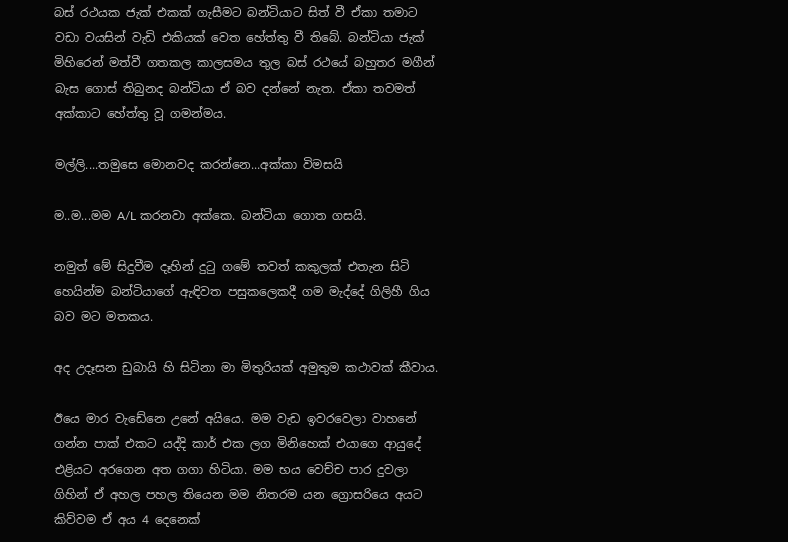බස් රථයක ජැක් එකක් ගැසීමට බන්ටියාට සිත් වී ඒකා තමාට වඩා වයසින් වැඩි එකියක් වෙත හේත්තු වී තිබේ. බන්ටියා ජැක් මිහිරෙන් මත්වී ගතකල කාලසමය තුල බස් රථයේ බහුතර මගීන් බැස ගොස් තිබුනද බන්ටියා ඒ බව දන්නේ නැත. ඒකා තවමත් අක්කාට හේත්තු වූ ගමන්මය.

මල්ලි....තමුසෙ මොනවද කරන්නෙ...අක්කා විමසයි

ම..ම...මම A/L කරනවා අක්කෙ. බන්ටියා ගොත ගසයි.

නමුත් මේ සිදුවීම දෑහින් දුටු ගමේ තවත් කකුලක් එතැන සිටි හෙයින්ම බන්ටියාගේ ඇඳිවත පසුකලෙකදී ගම මැද්දේ ගිලිහී ගිය බව මට මතකය.

අද උදෑසන ඩුබායි හි සිටිනා මා මිතුරියක් අමුතුම කථාවක් කීවාය.

ඊයෙ මාර වැඩේනෙ උනේ අයියෙ. මම වැඩ ඉවරවෙලා වාහනේ ගන්න පාක් එකට යද්දි කාර් එක ලග මිනිහෙක් එයාගෙ ආයුදේ එළියට අරගෙන අත ගගා හිටියා. මම භය වෙච්ච පාර දුවලා ගිහින් ඒ අහල පහල තියෙන මම නිතරම යන ග්‍රොසරියෙ අයට කිව්වම ඒ අය 4 දෙනෙක්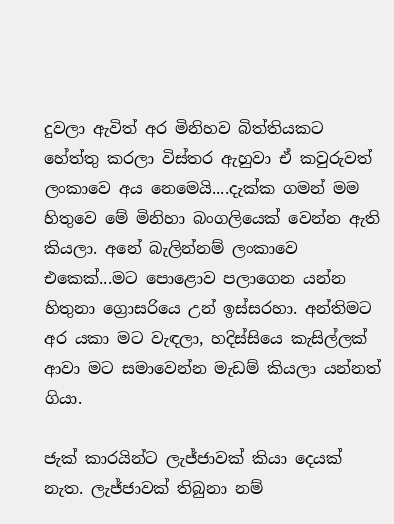දුවලා ඇවිත් අර මිනිහව බිත්තියකට හේත්තු කරලා විස්තර ඇහුවා ඒ කවුරුවත් ලංකාවෙ අය නෙමෙයි....දැක්ක ගමන් මම හිතුවෙ මේ මිනිහා බංගලියෙක් වෙන්න ඇති කියලා. අනේ බැලින්නම් ලංකාවෙ එකෙක්...මට පොළොව පලාගෙන යන්න හිතුනා ග්‍රොසරියෙ උන් ඉස්සරහා. අන්තිමට අර යකා මට වැඳලා, හදිස්සියෙ කැසිල්ලක් ආවා මට සමාවෙන්න මැඩම් කියලා යන්නත් ගියා.

ජැක් කාරයින්ට ලැජ්ජාවක් කියා දෙයක් නැත. ලැජ්ජාවක් තිබුනා නම්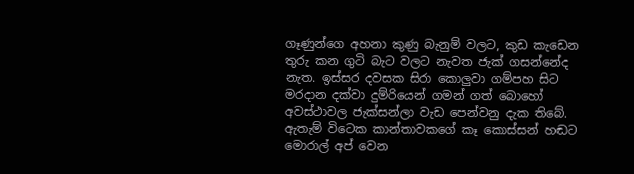ගෑණුන්ගෙ අහනා කුණු බැනුම් වලට, කුඩ කැඩෙන තුරු කන ගුටි බැට වලට නැවත ජැක් ගසන්නේද නැත. ඉස්සර දවසක සිරා කොලුවා ගම්පහ සිට මරදාන දක්වා දුම්රියෙන් ගමන් ගත් බොහෝ අවස්ථාවල ජැක්සන්ලා වැඩ පෙන්වනු දැක තිබේ. ඇතැම් විටෙක කාන්තාවකගේ කෑ කොස්සන් හඬට මොරාල් අප් වෙන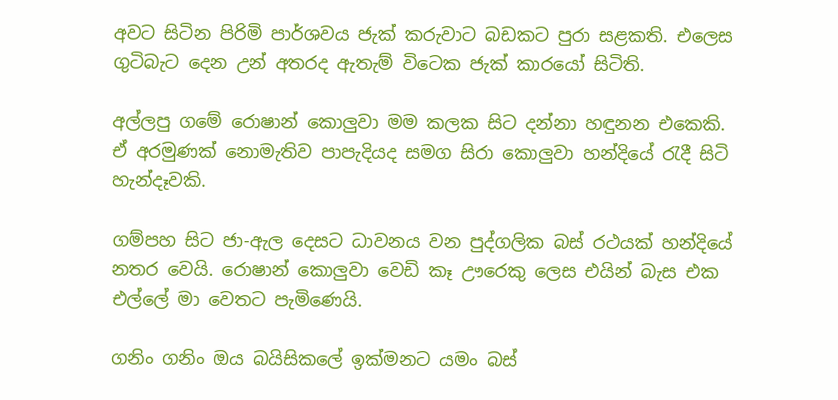අවට සිටින පිරිමි පාර්ශවය ජැක් කරුවාට බඩකට පුරා සළකති. එලෙස ගුටිබැට දෙන උන් අතරද ඇතැම් විටෙක ජැක් කාරයෝ සිටිති.

අල්ලපු ගමේ රොෂාන් කොලුවා මම කලක සිට දන්නා හඳුනන එකෙකි. ඒ අරමුණක් නොමැතිව පාපැදියද සමග සිරා කොලුවා හන්දියේ රැදී සිටි හැන්දෑවකි.

ගම්පහ සිට ජා-ඇල දෙසට ධාවනය වන පුද්ගලික බස් රථයක් හන්දියේ නතර වෙයි. රොෂාන් කොලුවා වෙඩි කෑ ඌරෙකු ලෙස එයින් බැස එක එල්ලේ මා වෙතට පැමිණෙයි.

ගනිං ගනිං ඔය බයිසිකලේ ඉක්මනට යමං බස්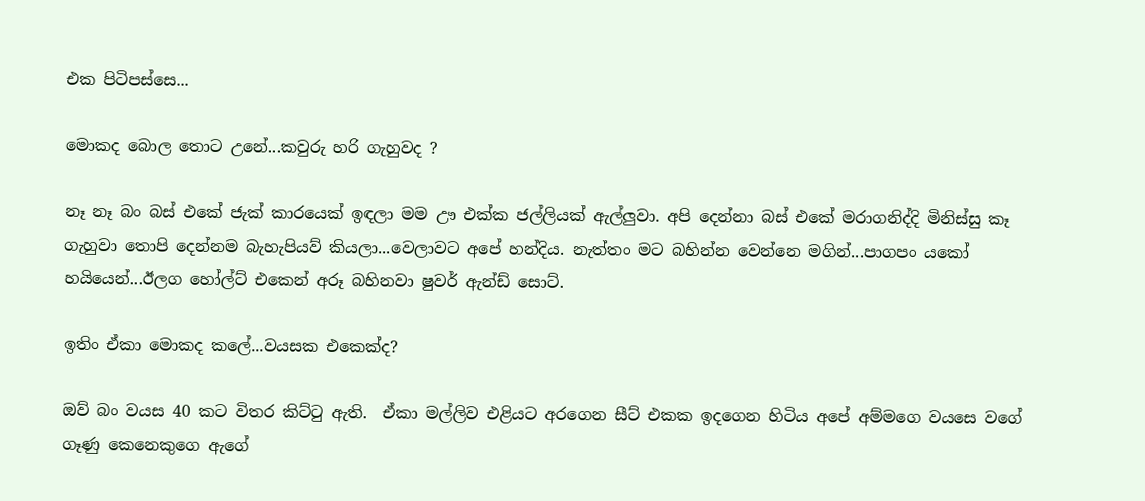එක පිටිපස්සෙ...

මොකද බොල තොට උනේ...කවුරු හරි ගැහුවද ?

නෑ නෑ බං බස් එකේ ජැක් කාරයෙක් ඉඳලා මම ඌ එක්ක ජල්ලියක් ඇල්ලුවා. අපි දෙන්නා බස් එකේ මරාගනිද්දි මිනිස්සු කෑ ගැහුවා තොපි දෙන්නම බැහැපියව් කියලා...වෙලාවට අපේ හන්දිය. නැත්තං මට බහින්න වෙන්නෙ මගින්...පාගපං යකෝ හයියෙන්...ඊලග හෝල්ට් එකෙන් අරූ බහිනවා ෂුවර් ඇන්ඩ් සොට්.

ඉතිං ඒකා මොකද කලේ...වයසක එකෙක්ද?

ඔව් බං වයස 40 කට විතර කිට්ටු ඇති.  ඒකා මල්ලිව එළියට අරගෙන සීට් එකක ඉදගෙන හිටිය අපේ අම්මගෙ වයසෙ වගේ ගෑණු කෙනෙකුගෙ ඇගේ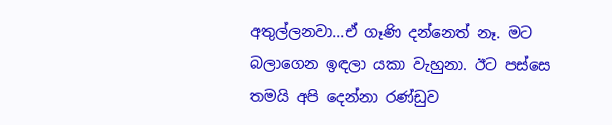අතුල්ලනවා...ඒ ගෑණි දන්නෙත් නෑ. මට බලාගෙන ඉඳලා යකා වැහුනා. ඊට පස්සෙ තමයි අපි දෙන්නා රණ්ඩුව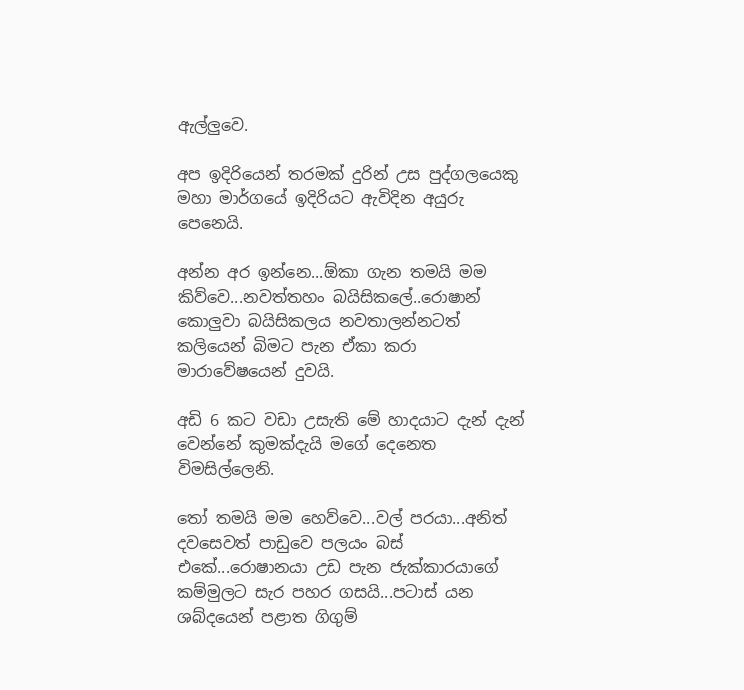ඇල්ලුවෙ.

අප ඉදිරියෙන් තරමක් දුරින් උස පුද්ගලයෙකු මහා මාර්ගයේ ඉදිරියට ඇවිදින අයුරු පෙනෙයි.

අන්න අර ඉන්නෙ...ඕකා ගැන තමයි මම කිව්වෙ...නවත්තහං බයිසිකලේ..රොෂාන් කොලුවා බයිසිකලය නවතාලන්නටත් කලියෙන් බිමට පැන ඒකා කරා මාරාවේෂයෙන් දුවයි.

අඩි 6 කට වඩා උසැති මේ හාදයාට දැන් දැන් වෙන්නේ කුමක්දැයි මගේ දෙනෙත විමසිල්ලෙනි.

තෝ තමයි මම හෙව්වෙ...වල් පරයා...අනිත් දවසෙවත් පාඩුවෙ පලයං බස් එකේ...රොෂානයා උඩ පැන ජැක්කාරයාගේ කම්මුලට සැර පහර ගසයි...පටාස් යන ශබ්දයෙන් පළාත ගිගුම්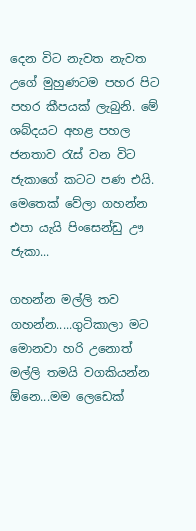දෙන විට නැවත නැවත උගේ මුහුණටම පහර පිට පහර කීපයක් ලැබුනි. මේ ශබ්දයට අහළ පහල ජනතාව රැස් වන විට ජැකාගේ කටට පණ එයි. මෙතෙක් වේලා ගහන්න එපා යැයි පිංසෙන්ඩු ඌ ජැකා...

ගහන්න මල්ලි තව ගහන්න.....ගුටිකාලා මට මොනවා හරි උනොත් මල්ලි තමයි වගකියන්න ඕනෙ...මම ලෙඩෙක්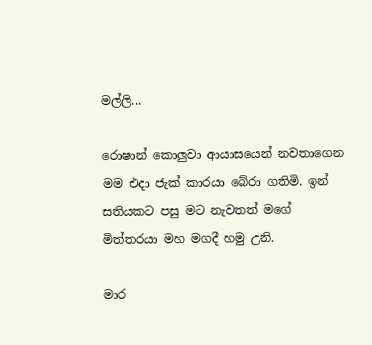මල්ලි...

රොෂාන් කොලුවා ආයාසයෙන් නවතාගෙන මම එදා ජැක් කාරයා බේරා ගතිමි. ඉන් සතියකට පසු මට නැවතත් මගේ මිත්තරයා මහ මගදී හමු උනි.

මාර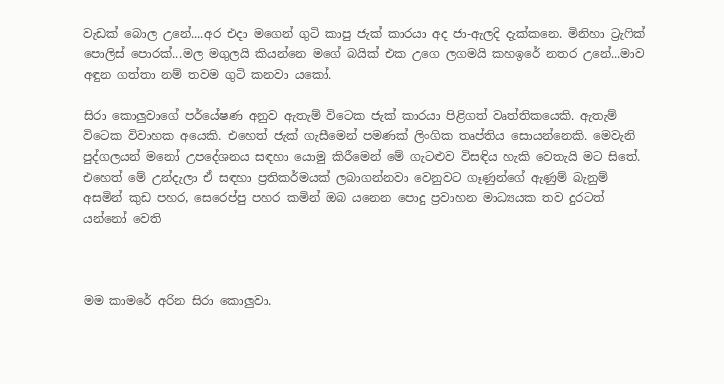වැඩක් බොල උනේ....අර එදා මගෙන් ගුටි කාපු ජැක් කාරයා අද ජා-ඇලදි දැක්කනෙ. මිනිහා ට්‍රැෆික් පොලිස් පොරක්...මල මගුලයි කියන්නෙ මගේ බයික් එක උගෙ ලගමයි කහඉරේ නතර උනේ...මාව අඳුන ගත්තා නම් තවම ගුටි කනවා යකෝ.

සිරා කොලුවාගේ පර්යේෂණ අනුව ඇතැම් විටෙක ජැක් කාරයා පිළිගත් වෘත්තිකයෙකි. ඇතැම් විටෙක විවාහක අයෙකි. එහෙත් ජැක් ගැසීමෙන් පමණක් ලිංගික තෘප්තිය සොයන්නෙකි. මෙවැනි පුද්ගලයන් මනෝ උපදේශනය සඳහා යොමු කිරීමෙන් මේ ගැටළුව විසඳිය හැකි වෙතැයි මට සිතේ. එහෙත් මේ උන්දැලා ඒ සඳහා ප්‍රතිකර්මයක් ලබාගන්නවා වෙනුවට ගෑණුන්ගේ ඇණුම් බැනුම් අසමින් කුඩ පහර, සෙරෙප්පු පහර කමින් ඔබ යනෙන පොදු ප්‍රවාහන මාධ්‍යයක තව දුරටත් යන්නෝ වෙති



මම කාමරේ අරින සිරා කොලුවා.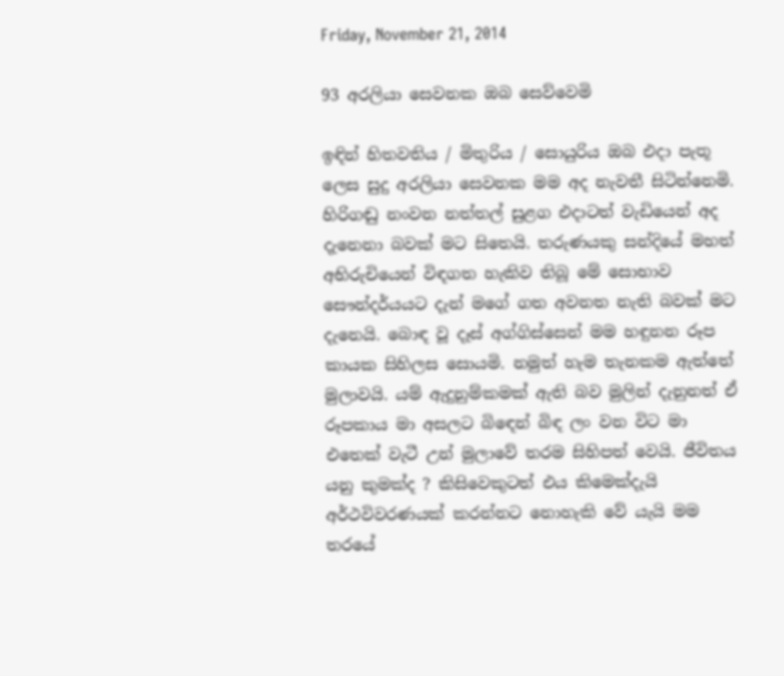Friday, November 21, 2014

93 අරලියා සෙවනක ඔබ සෙව්වෙමි

ඉඳින් හිතවතිය / මිතුරිය / සොයුරිය ඔබ එදා පැතූ ලෙස සුදු අරලියා සෙවනක මම අද නැවතී සිටින්නෙමි. හිරිගඬු නංවන නත්තල් සුළග එදාටත් වැඩියෙන් අද දැනෙනා බවක් මට සිතෙයි. තරුණයකු සන්දියේ මහත් අභිරුචියෙන් විඳගත හැකිව තිබූ මේ සොභාව සෞන්දර්යයට දැන් මගේ ගත අවනත නැති බවක් මට දැනෙයි. බොඳ වූ දෑස් අග්ගිස්සෙන් මම හඳුනන රූප කායක සිහිලස සොයමි. නමුත් හැම තැනකම ඇත්තේ මුලාවයි. යම් ඇදුනුම්කමක් ඇති බව මුලින් දැනුනත් ඒ රූපකාය මා අසලට බිඳෙන් බිඳ ලං වන විට මා එතෙක් වැටී උන් මුලාවේ තරම සිහිපත් වෙයි. ජීවිතය යනු කුමක්ද ? කිසිවෙකුටත් එය කිමෙක්දැයි අර්ථවිවරණයක් කරන්නට නොහැකි වේ යැයි මම තරයේ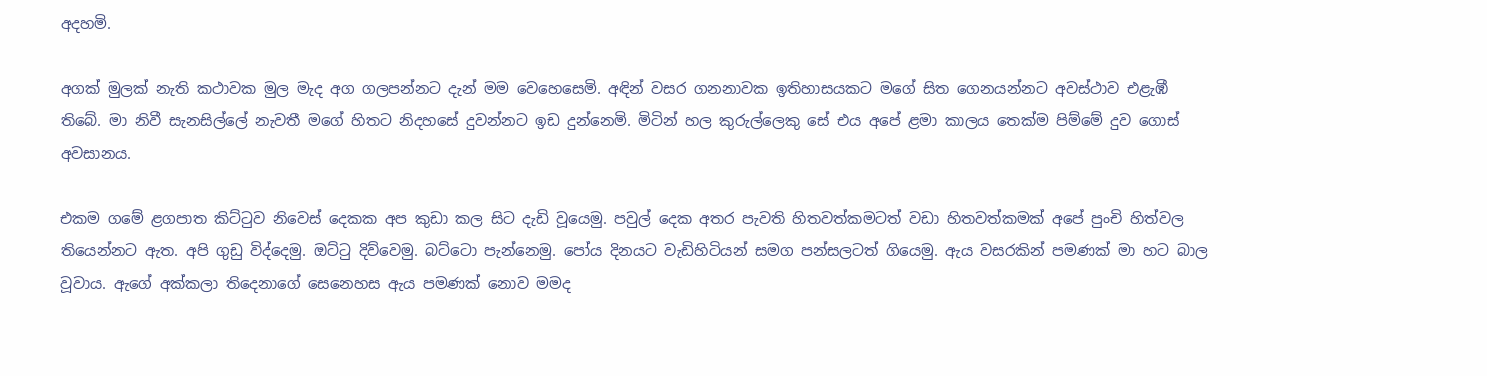අදහමි.

අගක් මුලක් නැති කථාවක මුල මැද අග ගලපන්නට දැන් මම වෙහෙසෙමි. අඳින් වසර ගනනාවක ඉතිහාසයකට මගේ සිත ගෙනයන්නට අවස්ථාව එළැඹී තිබේ. මා නිවී සැනසිල්ලේ නැවතී මගේ හිතට නිදහසේ දුවන්නට ඉඩ දුන්නෙමි. මිටින් හල කුරුල්ලෙකු සේ එය අපේ ළමා කාලය තෙක්ම පිම්මේ දුව ගොස් අවසානය.

එකම ගමේ ළගපාත කිට්ටුව නිවෙස් දෙකක අප කුඩා කල සිට දැඩි වූයෙමු. පවුල් දෙක අතර පැවති හිතවත්කමටත් වඩා හිතවත්කමක් අපේ පුංචි හිත්වල තියෙන්නට ඇත. අපි ගුඩු විද්දෙමු. ඔට්ටු දිව්වෙමු. බට්ටො පැන්නෙමු. පෝය දිනයට වැඩිහිටියන් සමග පන්සලටත් ගියෙමු. ඇය වසරකින් පමණක් මා හට බාල වූවාය. ඇගේ අක්කලා තිදෙනාගේ සෙනෙහස ඇය පමණක් නොව මමද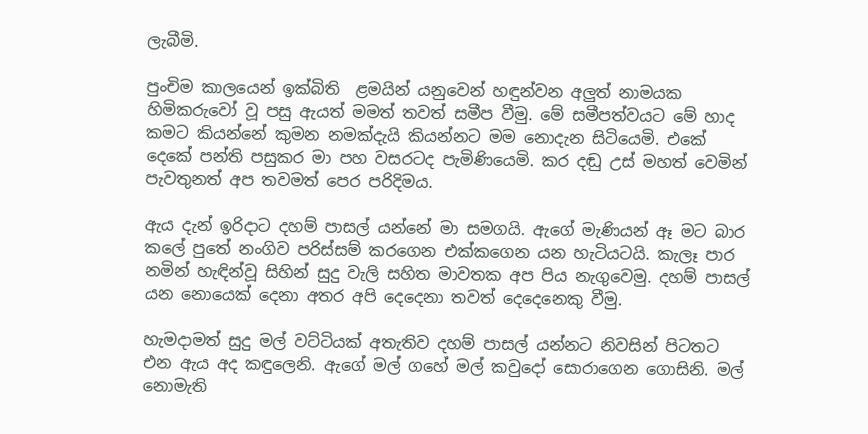ලැබීමි.

පුංචිම කාලයෙන් ඉක්බිති  ළමයින් යනුවෙන් හඳුන්වන අලුත් නාමයක හිමිකරුවෝ වූ පසු ඇයත් මමත් තවත් සමීප වීමු. මේ සමීපත්වයට මේ හාද කමට කියන්නේ කුමන නමක්දැයි කියන්නට මම නොදැන සිටියෙමි. එකේ දෙකේ පන්ති පසුකර මා පහ වසරටද පැමිණියෙමි. කර දඬු උස් මහත් වෙමින් පැවතුනත් අප තවමත් පෙර පරිදිමය.

ඇය දැන් ඉරිදාට දහම් පාසල් යන්නේ මා සමගයි. ඇගේ මැණියන් ඈ මට බාර කලේ පුතේ නංගිව පරිස්සම් කරගෙන එක්කගෙන යන හැටියටයි. කැලෑ පාර නමින් හැඳින්වූ සිහින් සුදු වැලි සහිත මාවතක අප පිය නැගුවෙමු. දහම් පාසල් යන නොයෙක් දෙනා අතර අපි දෙදෙනා තවත් දෙදෙනෙකු වීමු.

හැමදාමත් සුදු මල් වට්ටියක් අතැතිව දහම් පාසල් යන්නට නිවසින් පිටතට එන ඇය අද කඳුලෙනි. ඇගේ මල් ගහේ මල් කවුදෝ සොරාගෙන ගොසිනි. මල් නොමැති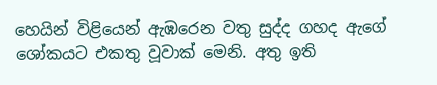හෙයින් විළියෙන් ඇඹරෙන වතු සුද්ද ගහද ඇගේ ශෝකයට එකතු වූවාක් මෙනි. අතු ඉති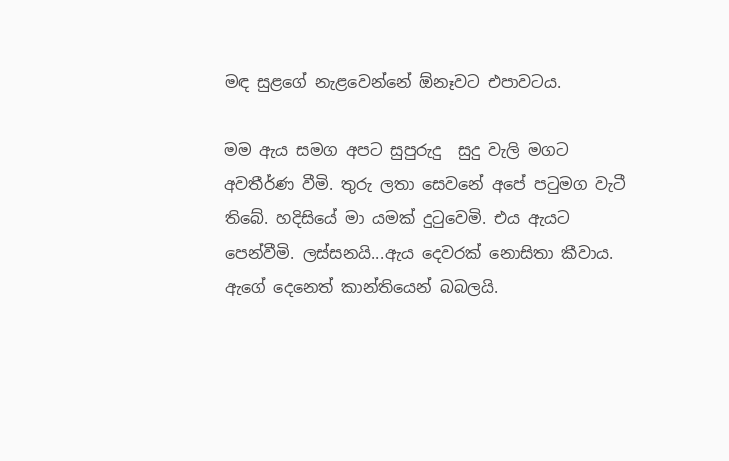මඳ සුළගේ නැළවෙන්නේ ඕනෑවට එපාවටය.

මම ඇය සමග අපට සුපුරුදු  සුදු වැලි මගට අවතීර්ණ වීමි. තුරු ලතා සෙවනේ අපේ පටුමග වැටී තිබේ. හදිසියේ මා යමක් දුටුවෙමි. එය ඇයට පෙන්වීමි. ලස්සනයි...ඇය දෙවරක් නොසිතා කීවාය. ඇගේ දෙනෙත් කාන්තියෙන් බබලයි.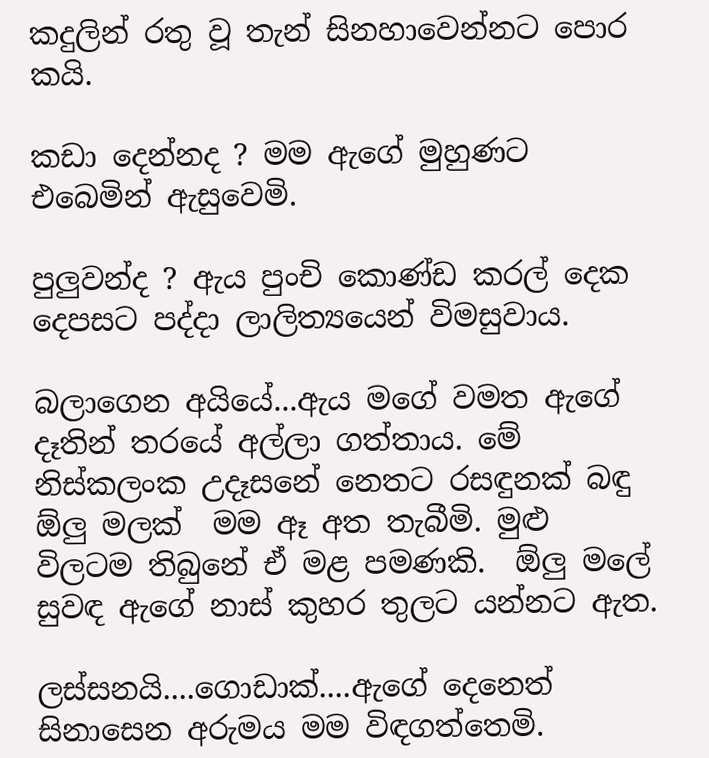කදුලින් රතු වූ තැන් සිනහාවෙන්නට පොර කයි.

කඩා දෙන්නද ? මම ඇගේ මුහුණට එබෙමින් ඇසුවෙමි.

පුලුවන්ද ? ඇය පුංචි කොණ්ඩ කරල් දෙක දෙපසට පද්දා ලාලිත්‍යයෙන් විමසුවාය.

බලාගෙන අයියේ...ඇය මගේ වමත ඇගේ දෑතින් තරයේ අල්ලා ගත්තාය. මේ නිස්කලංක උදෑසනේ නෙතට රසඳුනක් බඳු ඕලු මලක්  මම ඈ අත තැබීමි. මුළු විලටම තිබුනේ ඒ මළ පමණකි.  ඕලු මලේ සුවඳ ඇගේ නාස් කුහර තුලට යන්නට ඇත.

ලස්සනයි....ගොඩාක්....ඇගේ දෙනෙත් සිනාසෙන අරුමය මම විඳගත්තෙමි.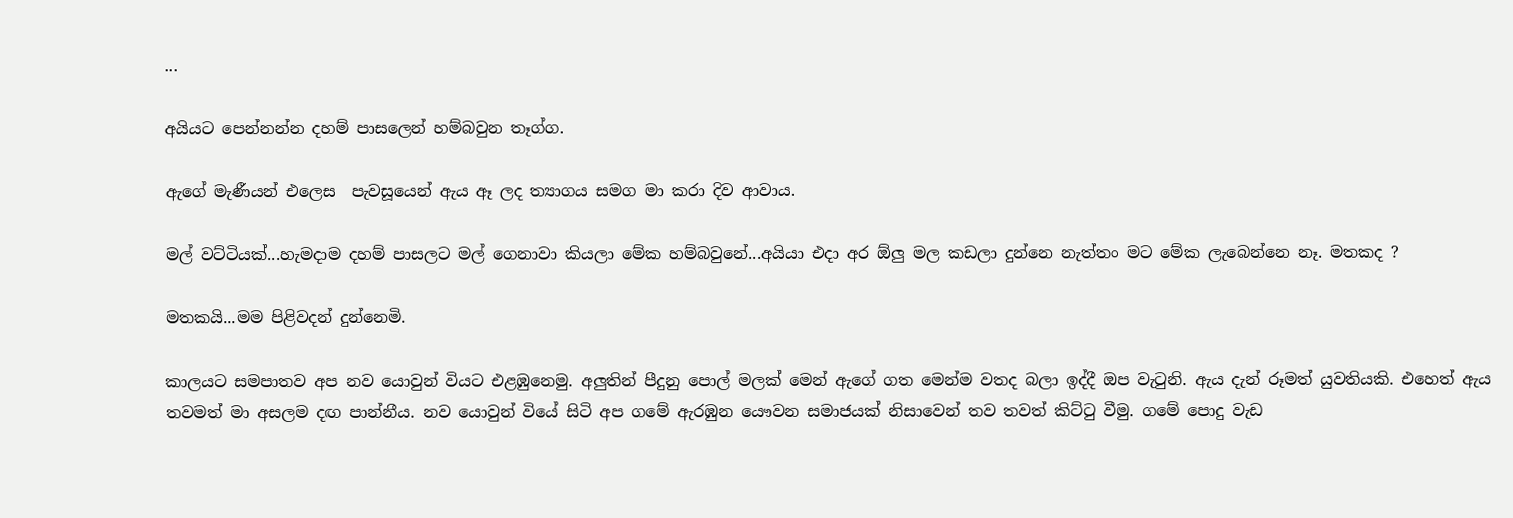...

අයියට පෙන්නන්න දහම් පාසලෙන් හම්බවුන තෑග්ග.

ඇගේ මැණීයන් එලෙස  පැවසූයෙන් ඇය ඈ ලද ත්‍යාගය සමග මා කරා දිව ආවාය.

මල් වට්ටියක්...හැමදාම දහම් පාසලට මල් ගෙනාවා කියලා මේක හම්බවුනේ...අයියා එදා අර ඕලු මල කඩලා දුන්නෙ නැත්තං මට මේක ලැබෙන්නෙ නෑ. මතකද ?

මතකයි...මම පිළිවදන් දුන්නෙමි.

කාලයට සමපාතව අප නව යොවුන් වියට එළඹුනෙමු. අලුතින් පීදුනු පොල් මලක් මෙන් ඇගේ ගත මෙන්ම වතද බලා ඉද්දී ඔප වැටුනි. ඇය දැන් රූමත් යුවතියකි. එහෙත් ඇය තවමත් මා අසලම දඟ පාන්නීය. නව යොවුන් වියේ සිටි අප ගමේ ඇරඹුන යෞවන සමාජයක් නිසාවෙන් තව තවත් කිට්ටු වීමු. ගමේ පොදු වැඩ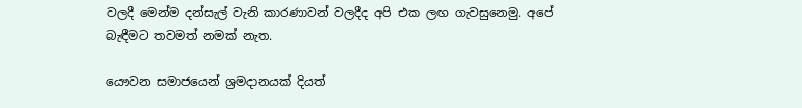වලදී මෙන්ම දන්සැල් වැනි කාරණාවන් වලදීද අපි එක ලඟ ගැවසුනෙමු. අපේ බැඳීමට තවමත් නමක් නැත.

යෞවන සමාජයෙන් ශ්‍රමදානයක් දියත්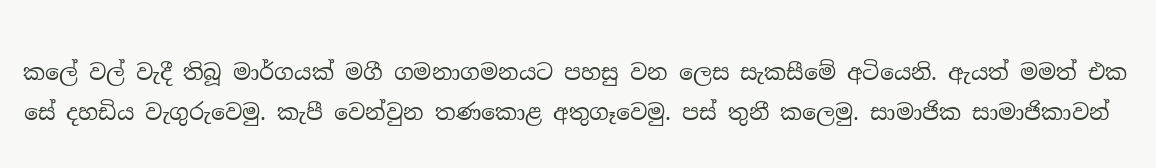කලේ වල් වැදී තිබූ මාර්ගයක් මගී ගමනාගමනයට පහසු වන ලෙස සැකසීමේ අටියෙනි. ඇයත් මමත් එක සේ දහඩිය වැගුරුවෙමු. කැපී වෙන්වුන තණකොළ අතුගෑවෙමු. පස් තුනී කලෙමු. සාමාජික සාමාජිකාවන්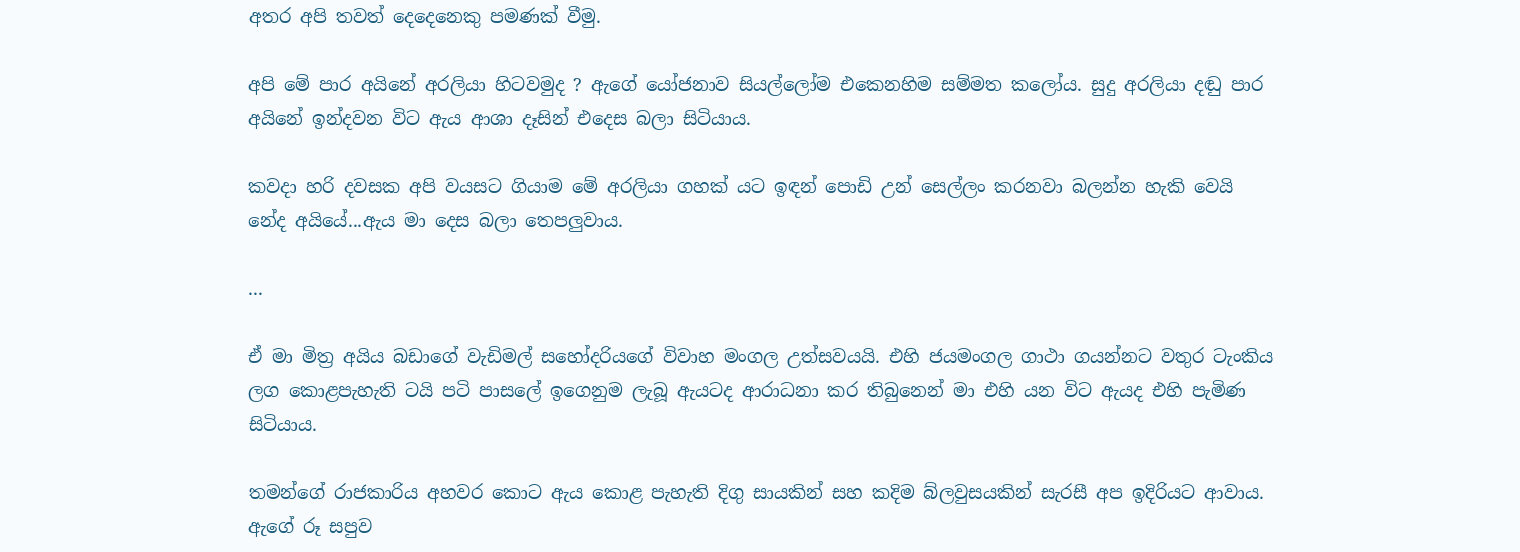අතර අපි තවත් දෙදෙනෙකු පමණක් වීමු.

අපි මේ පාර අයිනේ අරලියා හිටවමුද ? ඇගේ යෝජනාව සියල්ලෝම එකෙනහිම සම්මත කලෝය. සුදු අරලියා දඬු පාර අයිනේ ඉන්දවන විට ඇය ආශා දෑසින් එදෙස බලා සිටියාය.

කවදා හරි දවසක අපි වයසට ගියාම මේ අරලියා ගහක් යට ඉඳන් පොඩි උන් සෙල්ලං කරනවා බලන්න හැකි වෙයි නේද අයියේ...ඇය මා දෙස බලා තෙපලුවාය.

...

ඒ මා මිත්‍ර අයිය බඩාගේ වැඩිමල් සහෝදරියගේ විවාහ මංගල උත්සවයයි. එහි ජයමංගල ගාථා ගයන්නට වතුර ටැංකිය ලග කොළපැහැති ටයි පටි පාසලේ ඉගෙනුම ලැබූ ඇයටද ආරාධනා කර තිබුනෙන් මා එහි යන විට ඇයද එහි පැමිණ සිටියාය.

තමන්ගේ රාජකාරිය අහවර කොට ඇය කොළ පැහැති දිගු සායකින් සහ කදිම බ්ලවුසයකින් සැරසී අප ඉදිරියට ආවාය. ඇගේ රූ සපුව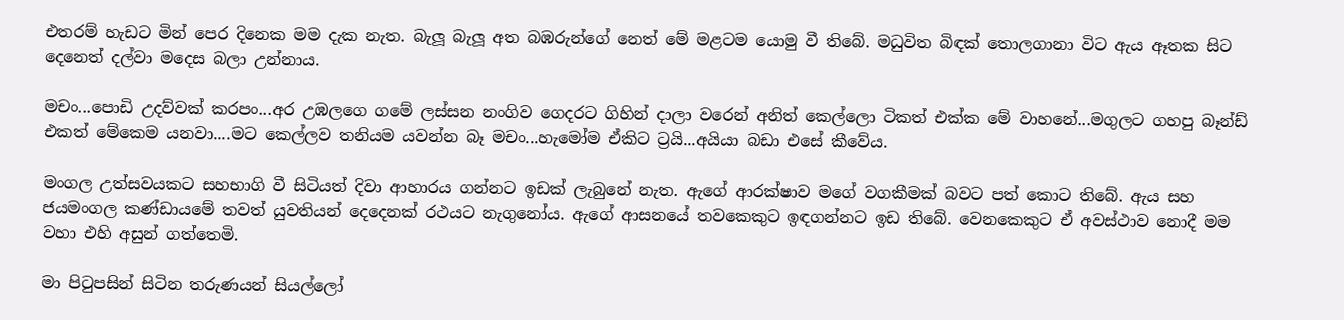එතරම් හැඩට මින් පෙර දිනෙක මම දැක නැත. බැලූ බැලූ අත බඹරුන්ගේ නෙත් මේ මළටම යොමු වී තිබේ. මධුවිත බිඳක් තොලගානා විට ඇය ඈතක සිට දෙනෙත් දල්වා මදෙස බලා උන්නාය.

මචං...පොඩි උදව්වක් කරපං...අර උඹලගෙ ගමේ ලස්සන නංගිව ගෙදරට ගිහින් දාලා වරෙන් අනිත් කෙල්ලො ටිකත් එක්ක මේ වාහනේ...මගුලට ගහපු බෑන්ඩ් එකත් මේකෙම යනවා....මට කෙල්ලව තනියම යවන්න බෑ මචං...හැමෝම ඒකිට ට්‍රයි...අයියා බඩා එසේ කීවේය.

මංගල උත්සවයකට සහභාගි වී සිටියත් දිවා ආහාරය ගන්නට ඉඩක් ලැබුනේ නැත. ඇගේ ආරක්ෂාව මගේ වගකීමක් බවට පත් කොට තිබේ. ඇය සහ ජයමංගල කණ්ඩායමේ තවත් යුවතියන් දෙදෙනක් රථයට නැගුනෝය. ඇගේ ආසනයේ තවකෙකුට ඉඳගන්නට ඉඩ තිබේ. වෙනකෙකුට ඒ අවස්ථාව නොදී මම වහා එහි අසුන් ගත්තෙමි.

මා පිටුපසින් සිටින තරුණයන් සියල්ලෝ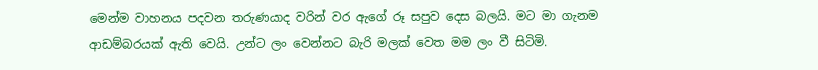මෙන්ම වාහනය පදවන තරුණයාද වරින් වර ඇගේ රූ සපුව දෙස බලයි. මට මා ගැනම ආඩම්බරයක් ඇති වෙයි. උන්ට ලං වෙන්නට බැරි මලක් වෙත මම ලං වී සිටිමි.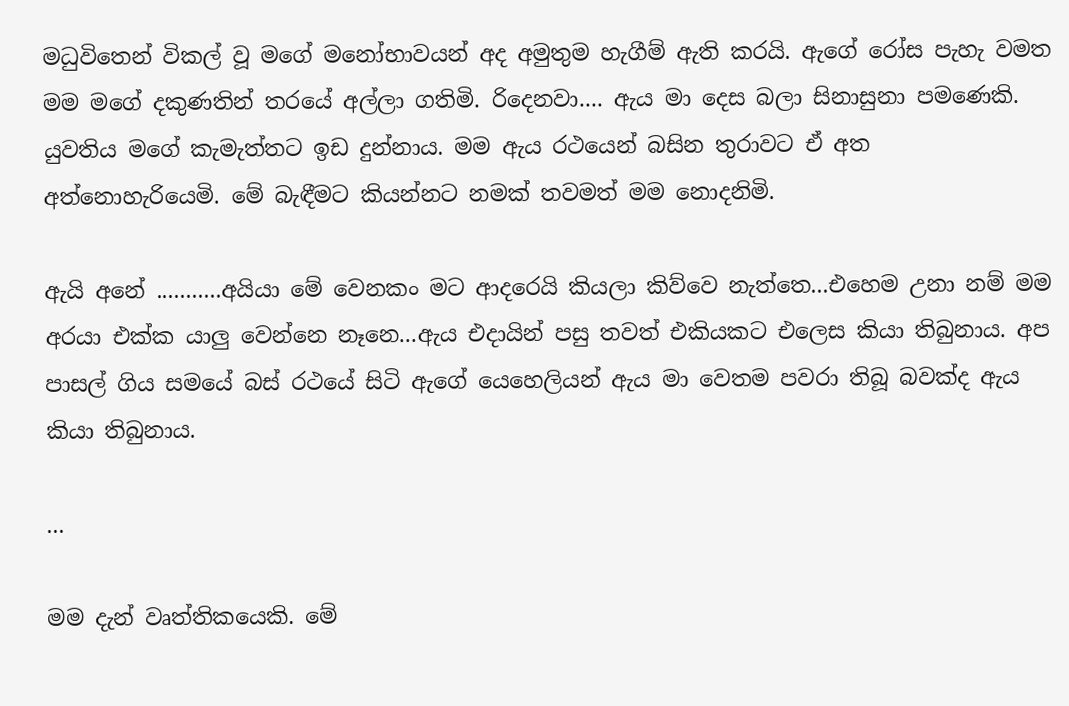මධුවිතෙන් විකල් වූ මගේ මනෝභාවයන් අද අමුතුම හැගීම් ඇති කරයි. ඇගේ රෝස පැහැ වමත මම මගේ දකුණතින් තරයේ අල්ලා ගතිමි. රිදෙනවා.... ඇය මා දෙස බලා සිනාසුනා පමණෙකි. යුවතිය මගේ කැමැත්තට ඉඩ දුන්නාය. මම ඇය රථයෙන් බසින තුරාවට ඒ අත අත්නොහැරියෙමි. මේ බැඳීමට කියන්නට නමක් තවමත් මම නොදනිමි.

ඇයි අනේ ...........අයියා මේ වෙනකං මට ආදරෙයි කියලා කිව්වෙ නැත්තෙ...එහෙම උනා නම් මම අරයා එක්ක යාලු වෙන්නෙ නෑනෙ...ඇය එදායින් පසු තවත් එකියකට එලෙස කියා තිබුනාය. අප පාසල් ගිය සමයේ බස් රථයේ සිටි ඇගේ යෙහෙලියන් ඇය මා වෙතම පවරා තිබූ බවක්ද ඇය කියා තිබුනාය.

...

මම දැන් වෘත්තිකයෙකි. මේ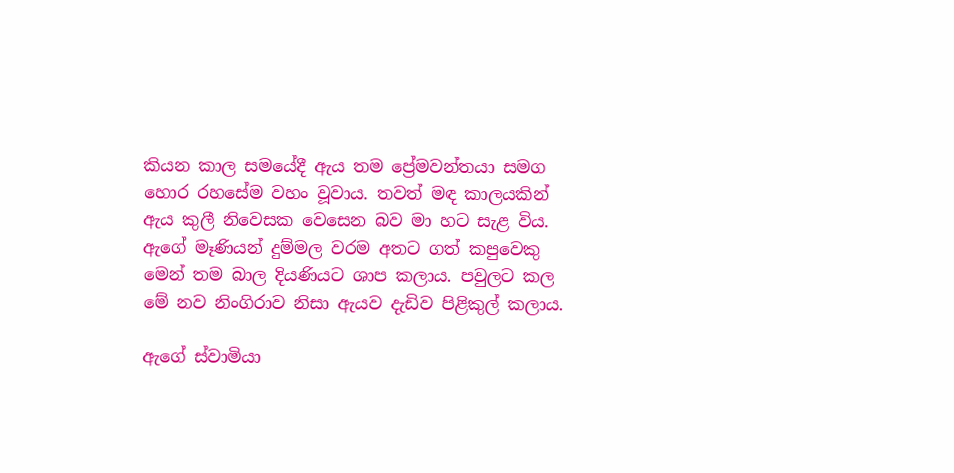කියන කාල සමයේදී ඇය තම ප්‍රේමවන්තයා සමග හොර රහසේම වහං වූවාය. තවත් මඳ කාලයකින් ඇය කුලී නිවෙසක වෙසෙන බව මා හට සැළ විය. ඇගේ මෑණියන් දුම්මල වරම අතට ගත් කපුවෙකු මෙන් තම බාල දියණියට ශාප කලාය. පවුලට කල මේ නව නිංගිරාව නිසා ඇයව දැඩිව පිළිකුල් කලාය.

ඇගේ ස්වාමියා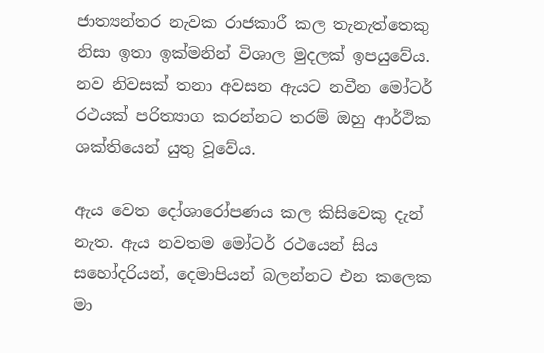ජාත්‍යන්තර නැවක රාජකාරී කල තැනැත්තෙකු නිසා ඉතා ඉක්මනින් විශාල මුදලක් ඉපයුවේය. නව නිවසක් තනා අවසන ඇයට නවීන මෝටර් රථයක් පරිත්‍යාග කරන්නට තරම් ඔහු ආර්ථික ශක්තියෙන් යුතු වූවේය.

ඇය වෙත දෝශාරෝපණය කල කිසිවෙකු දැන් නැත. ඇය නවතම මෝටර් රථයෙන් සිය සහෝදරියන්, දෙමාපියන් බලන්නට එන කලෙක මා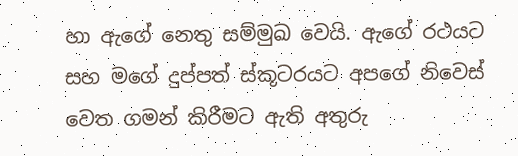හා ඇගේ නෙතු සම්මුඛ වෙයි. ඇගේ රථයට සහ මගේ දුප්පත් ස්කූටරයට අපගේ නිවෙස් වෙත ගමන් කිරීමට ඇති අතුරු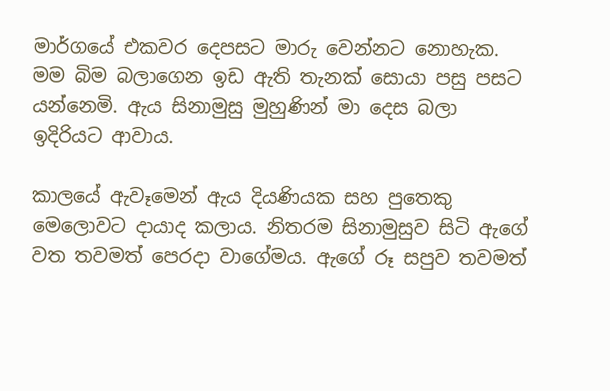මාර්ගයේ එකවර දෙපසට මාරු වෙන්නට නොහැක. මම බිම බලාගෙන ඉඩ ඇති තැනක් සොයා පසු පසට යන්නෙමි. ඇය සිනාමුසු මුහුණින් මා දෙස බලා ඉදිරියට ආවාය.

කාලයේ ඇවෑමෙන් ඇය දියණියක සහ පුතෙකු මෙලොවට දායාද කලාය. නිතරම සිනාමුසුව සිටි ඇගේ වත තවමත් පෙරදා වාගේමය. ඇගේ රූ සපුව තවමත්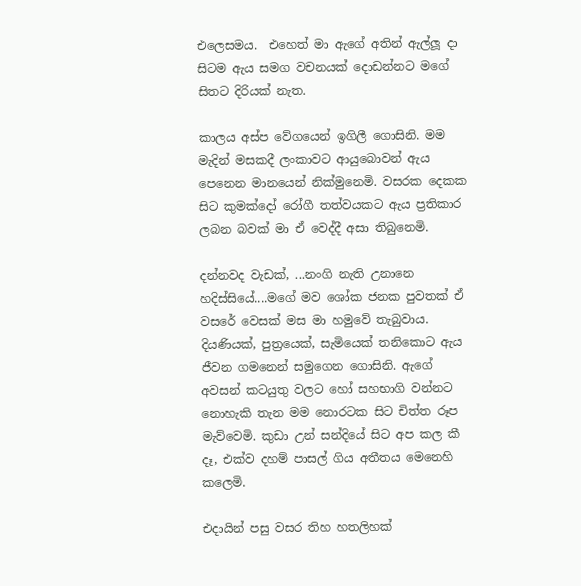එලෙසමය.  එහෙත් මා ඇගේ අතින් ඇල්ලූ දා සිටම ඇය සමග වචනයක් දොඩන්නට මගේ සිතට දිරියක් නැත.

කාලය අස්ප වේගයෙන් ඉගිලී ගොසිනි. මම මැදින් මසකදී ලංකාවට ආයුබොවන් ඇය පෙනෙන මානයෙන් නික්මුනෙමි. වසරක දෙකක සිට කුමක්දෝ රෝගී තත්වයකට ඇය ප්‍රතිකාර ලබන බවක් මා ඒ වෙද්දී අසා තිබුනෙමි.

දන්නවද වැඩක්, ...නංගි නැති උනානෙ හදිස්සියේ....මගේ මව ශෝක ජනක පුවතක් ඒ වසරේ වෙසක් මස මා හමුවේ තැබුවාය. දියණියක්, පුත්‍රයෙක්, සැමියෙක් තනිකොට ඇය ජීවන ගමනෙන් සමුගෙන ගොසිනි. ඇගේ අවසන් කටයුතු වලට හෝ සහභාගි වන්නට නොහැකි තැන මම නොරටක සිට චිත්ත රූප මැව්වෙමි. කුඩා උන් සන්දියේ සිට අප කල කී දෑ, එක්ව දහම් පාසල් ගිය අතීතය මෙනෙහි කලෙමි.

එදායින් පසු වසර තිහ හතලිහක්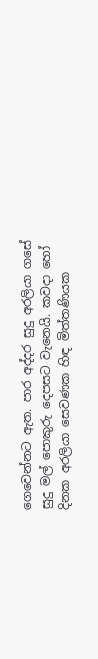ගෙවෙන්නට ඇත. පාර අද්දර සුදු අරලියා ගසේ සුදු මල් පොකුරු දෙපසට වැනෙයි. කවදා හෝ දිනක අරලියා සෙවණක හිඳ මිත්තණියක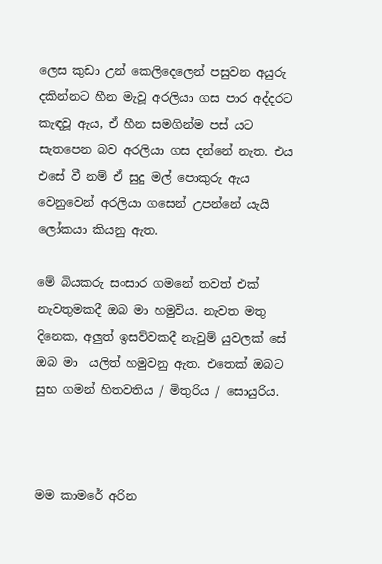ලෙස කුඩා උන් කෙලිදෙලෙන් පසුවන අයුරු දකින්නට හීන මැවූ අරලියා ගස පාර අද්දරට කැඳවූ ඇය, ඒ හීන සමගින්ම පස් යට සැතපෙන බව අරලියා ගස දන්නේ නැත. එය එසේ වී නම් ඒ සුදු මල් පොකුරු ඇය වෙනුවෙන් අරලියා ගසෙන් උපන්නේ යැයි ලෝකයා කියනු ඇත.

මේ බියකරු සංසාර ගමනේ තවත් එක් නැවතුමකදී ඔබ මා හමුවිය. නැවත මතු දිනෙක, අලුත් ඉසව්වකදී නැවුම් යුවලක් සේ ඔබ මා  යලිත් හමුවනු ඇත. එතෙක් ඔබට සුභ ගමන් හිතවතිය / මිතුරිය / සොයුරිය.



මම කාමරේ අරින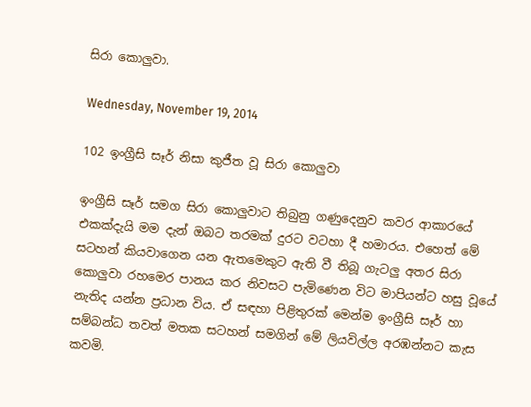සිරා කොලුවා.

Wednesday, November 19, 2014

102 ඉංග්‍රීසි සෑර් නිසා කුජීත වූ සිරා කොලුවා

ඉංග්‍රීසි සෑර් සමග සිරා කොලුවාට තිබුනු ගණුදෙනුව කවර ආකාරයේ එකක්දැයි මම දැන් ඔබට තරමක් දුරට වටහා දී හමාරය. එහෙත් මේ සටහන් කියවාගෙන යන ඇතමෙකුට ඇති වී තිබූ ගැටලු අතර සිරා කොලුවා රහමෙර පානය කර නිවසට පැමිණෙන විට මාපියන්ට හසු වූයේ නැතිද යන්න ප්‍රධාන විය. ඒ සඳහා පිළිතුරක් මෙන්ම ඉංග්‍රීසි සෑර් හා සම්බන්ධ තවත් මතක සටහන් සමගින් මේ ලියවිල්ල අරඹන්නට කැස කවමි.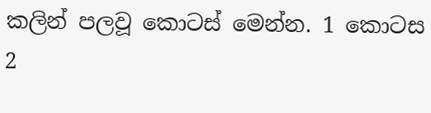කලින් පලවූ කොටස් මෙන්න. 1 කොටස  2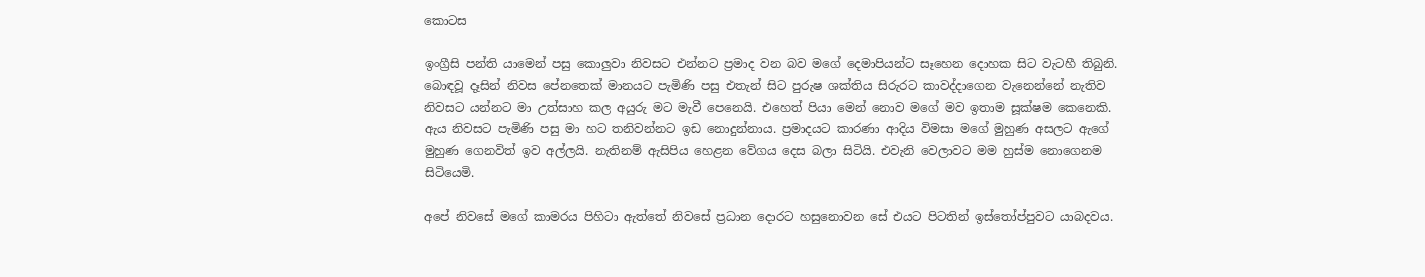කොටස

ඉංග්‍රීසි පන්ති යාමෙන් පසු කොලුවා නිවසට එන්නට ප්‍රමාද වන බව මගේ දෙමාපියන්ට සෑහෙන දොහක සිට වැටහී තිබුනි. බොඳවූ දෑසින් නිවස පේනතෙක් මානයට පැමිණි පසු එතැන් සිට පුරුෂ ශක්තිය සිරුරට කාවද්දාගෙන වැනෙන්නේ නැතිව නිවසට යන්නට මා උත්සාහ කල අයුරු මට මැවී පෙනෙයි. එහෙත් පියා මෙන් නොව මගේ මව ඉතාම සූක්ෂම කෙනෙකි. ඇය නිවසට පැමිණි පසු මා හට තනිවන්නට ඉඩ නොදුන්නාය. ප්‍රමාදයට කාරණා ආදිය විමසා මගේ මුහුණ අසලට ඇගේ මුහුණ ගෙනවිත් ඉව අල්ලයි. නැතිනම් ඇසිපිය හෙළන වේගය දෙස බලා සිටියි. එවැනි වෙලාවට මම හුස්ම නොගෙනම සිටියෙමි.

අපේ නිවසේ මගේ කාමරය පිහිටා ඇත්තේ නිවසේ ප්‍රධාන දොරට හසුනොවන සේ එයට පිටතින් ඉස්තෝප්පුවට යාබදවය.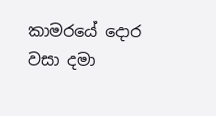කාමරයේ දොර වසා දමා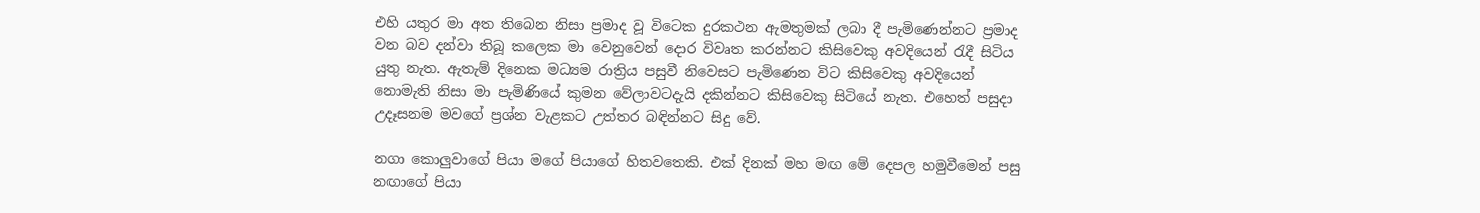එහි යතුර මා අත තිබෙන නිසා ප්‍රමාද වූ විටෙක දුරකථන ඇමතුමක් ලබා දී පැමිණෙන්නට ප්‍රමාද වන බව දන්වා තිබූ කලෙක මා වෙනුවෙන් දොර විවෘත කරන්නට කිසිවෙකු අවදියෙන් රැදී සිටිය යුතු නැත. ඇතැම් දිනෙක මධ්‍යම රාත්‍රිය පසුවී නිවෙසට පැමිණෙන විට කිසිවෙකු අවදියෙන් නොමැති නිසා මා පැමිණියේ කුමන වේලාවටදැයි දකින්නට කිසිවෙකු සිටියේ නැත. එහෙත් පසුදා උදෑසනම මවගේ ප්‍රශ්න වැළකට උත්තර බඳින්නට සිදු වේ.

නගා කොලුවාගේ පියා මගේ පියාගේ හිතවතෙකි. එක් දිනක් මහ මඟ මේ දෙපල හමුවීමෙන් පසු නඟාගේ පියා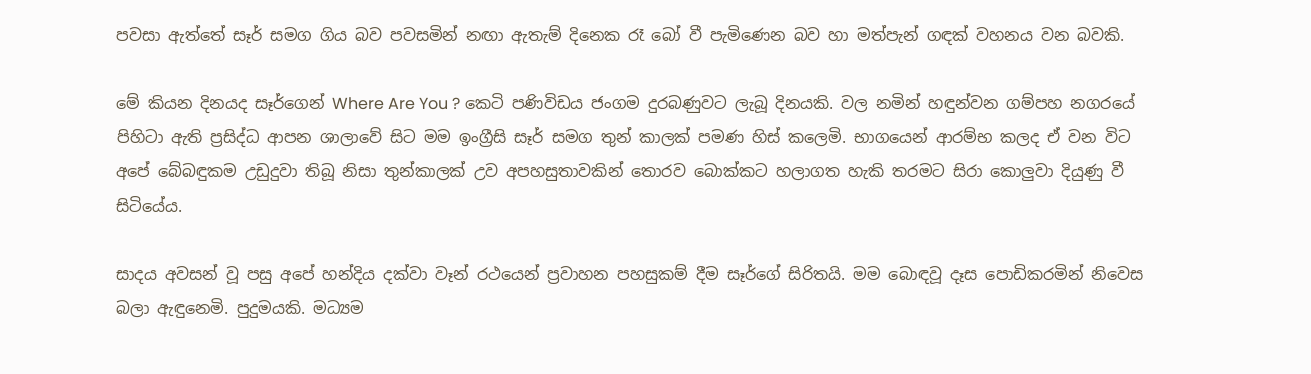පවසා ඇත්තේ සෑර් සමග ගිය බව පවසමින් නඟා ඇතැම් දිනෙක රෑ බෝ වී පැමිණෙන බව හා මත්පැන් ගඳක් වහනය වන බවකි.

මේ කියන දිනයද සෑර්ගෙන් Where Are You ? කෙටි පණිවිඩය ජංගම දුරබණුවට ලැබූ දිනයකි. වල නමින් හඳුන්වන ගම්පහ නගරයේ පිහිටා ඇති ප්‍රසිද්ධ ආපන ශාලාවේ සිට මම ඉංග්‍රීසි සෑර් සමග තුන් කාලක් පමණ හිස් කලෙමි. භාගයෙන් ආරම්භ කලද ඒ වන විට අපේ බේබඳුකම උඩුදුවා තිබූ නිසා තුන්කාලක් උව අපහසුතාවකින් තොරව බොක්කට හලාගත හැකි තරමට සිරා කොලුවා දියුණු වී සිටියේය.

සාදය අවසන් වූ පසු අපේ හන්දිය දක්වා වෑන් රථයෙන් ප්‍රවාහන පහසුකම් දීම සෑර්ගේ සිරිතයි. මම බොඳවූ දෑස පොඩිකරමින් නිවෙස බලා ඇඳුනෙමි. පුදුමයකි. මධ්‍යම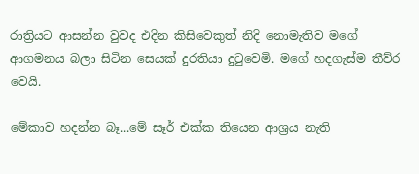රාත්‍රියට ආසන්න වුවද එදින කිසිවෙකුත් නිදි නොමැතිව මගේ ආගමනය බලා සිටින සෙයක් දුරතියා දුටුවෙමි. මගේ හදගැස්ම තීව්ර වෙයි.

මේකාව හදන්න බෑ...මේ සෑර් එක්ක තියෙන ආශ්‍රය නැති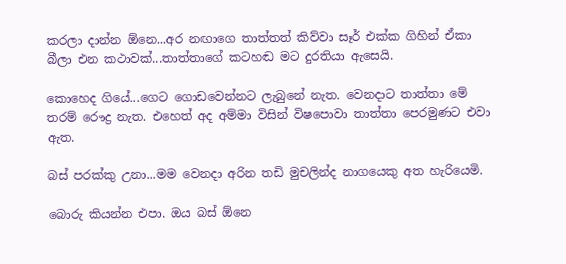කරලා දාන්න ඕනෙ...අර නඟාගෙ තාත්තත් කිව්වා සෑර් එක්ක ගිහින් ඒකා බීලා එන කථාවක්...තාත්තාගේ කටහඬ මට දුරතියා ඇසෙයි.

කොහෙද ගියේ...ගෙට ගොඩවෙන්නට ලැබුනේ නැත. වෙනදාට තාත්තා මේ තරම් රෞද්‍ර නැත. එහෙත් අද අම්මා විසින් විෂපොවා තාත්තා පෙරමුණට එවා ඇත.

බස් පරක්කු උනා...මම වෙනදා අරින තඩි මුචලින්ද නාගයෙකු අත හැරියෙමි.

බොරු කියන්න එපා. ඔය බස් ඕනෙ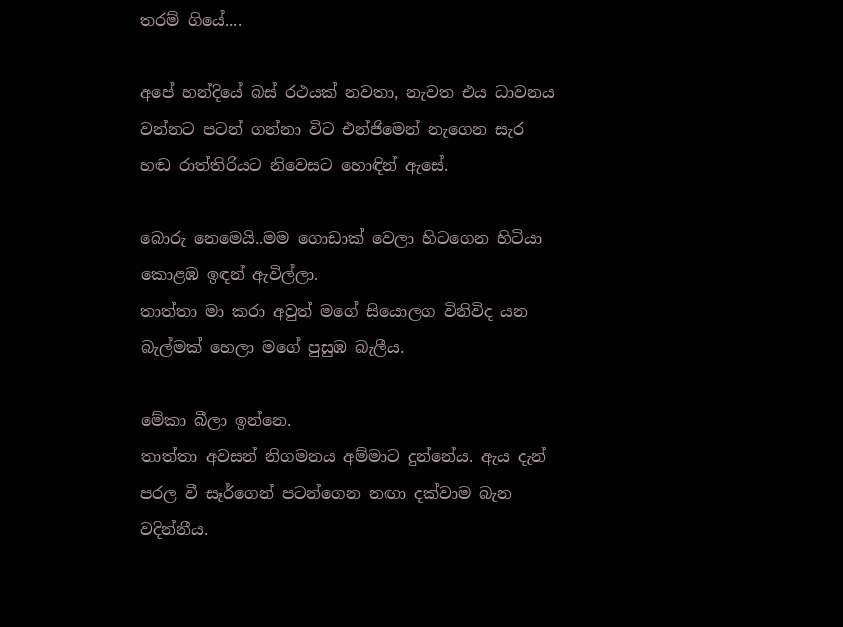තරම් ගියේ....

අපේ හන්දියේ බස් රථයක් නවතා, නැවත එය ධාවනය වන්නට පටන් ගන්නා විට එන්ජිමෙන් නැගෙන සැර හඬ රාත්තිරියට නිවෙසට හොඳින් ඇසේ.

බොරු නෙමෙයි..මම ගොඩාක් වෙලා හිටගෙන හිටියා කොළඹ ඉඳන් ඇවිල්ලා.
තාත්තා මා කරා අවුත් මගේ සියොලග විනිවිද යන බැල්මක් හෙලා මගේ පුසුඹ බැලීය.

මේකා බීලා ඉන්නෙ.
තාත්තා අවසන් නිගමනය අම්මාට දුන්නේය. ඇය දැන් පරල වී සෑර්ගෙන් පටන්ගෙන නඟා දක්වාම බැන වදින්නීය.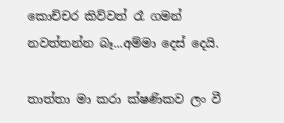කොච්චර කිව්වත් රෑ ගමන් නවත්තන්න බෑ...අම්මා දෙස් දෙයි.

තාත්තා මා කරා ක්ෂණිකව ලං වී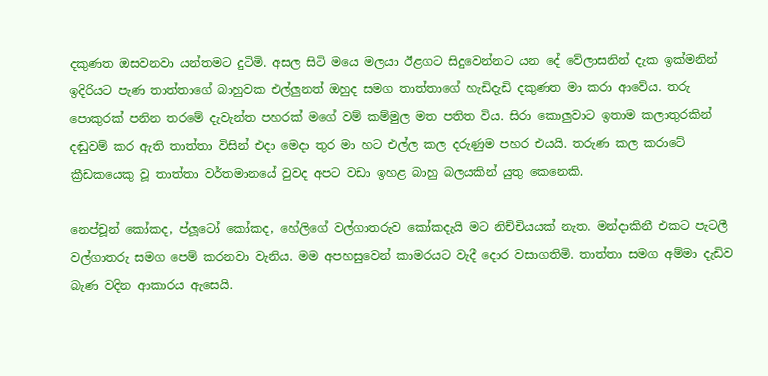දකුණත ඔසවනවා යන්තමට දුටිමි. අසල සිටි මයෙ මලයා ඊළගට සිදුවෙන්නට යන දේ වේලාසනින් දැක ඉක්මනින් ඉදිරියට පැණ තාත්තාගේ බාහුවක එල්ලුනත් ඔහුද සමග තාත්තාගේ හැඩිදැඩි දකුණත මා කරා ආවේය. තරු පොකුරක් පනින තරමේ දැවැන්ත පහරක් මගේ වම් කම්මුල මත පතිත විය. සිරා කොලුවාට ඉතාම කලාතුරකින් දඬුවම් කර ඇති තාත්තා විසින් එදා මෙදා තුර මා හට එල්ල කල දරුණුම පහර එයයි. තරුණ කල කරාටේ ක්‍රීඩකයෙකු වූ තාත්තා වර්තමානයේ වුවද අපට වඩා ඉහළ බාහු බලයකින් යුතු කෙනෙකි.

නෙප්චූන් කෝකද, ප්ලූටෝ කෝකද, හේලිගේ වල්ගාතරුව කෝකදැයි මට නිච්චියයක් නැත. මන්දාකිනී එකට පැටලී වල්ගාතරු සමග පෙම් කරනවා වැනිය. මම අපහසුවෙන් කාමරයට වැදී දොර වසාගතිමි. තාත්තා සමග අම්මා දැඩිව බැණ වදින ආකාරය ඇසෙයි.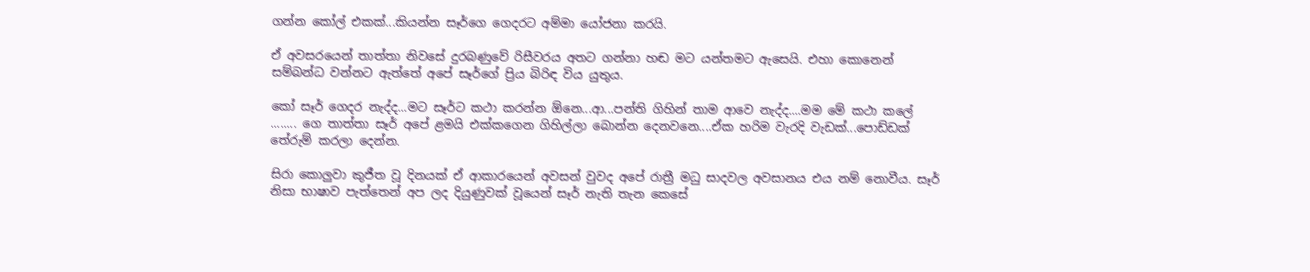ගන්න කෝල් එකක්...කියන්න සෑර්ගෙ ගෙදරට අම්මා යෝජනා කරයි.

ඒ අවසරයෙන් තාත්තා නිවසේ දුරබණුවේ රිසීවරය අතට ගන්නා හඬ මට යන්තමට ඇසෙයි. එහා කොනෙන් සම්බන්ධ වන්නට ඇත්තේ අපේ සෑර්ගේ ප්‍රිය බිරිඳ විය යුතුය.

කෝ සෑර් ගෙදර නැද්ද...මට සෑර්ට කථා කරන්න ඕනෙ...ආ...පන්ති ගිහින් තාම ආවෙ නැද්ද....මම මේ කථා කලේ ........ ගෙ තාත්තා සෑර් අපේ ළමයි එක්කගෙන ගිහිල්ලා බොන්න දෙනවනෙ....ඒක හරිම වැරදි වැඩක්...පොඩ්ඩක් තේරුම් කරලා දෙන්න.

සිරා කොලුවා කුජීත වූ දිනයක් ඒ ආකාරයෙන් අවසන් වුවද අපේ රාත්‍රී මධු සාදවල අවසානය එය නම් නොවීය. සෑර් නිසා භාෂාව පැත්තෙන් අප ලද දියුණුවක් වූයෙන් සෑර් නැති තැන කෙසේ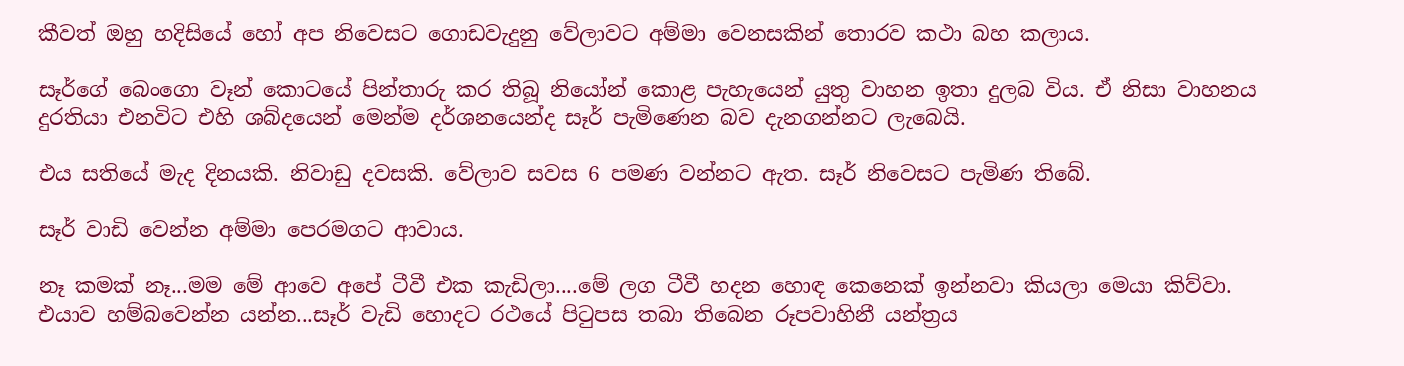කීවත් ඔහු හදිසියේ හෝ අප නිවෙසට ගොඩවැදුනු වේලාවට අම්මා වෙනසකින් තොරව කථා බහ කලාය.

සෑර්ගේ බෙංගො වෑන් කොටයේ පින්තාරු කර තිබූ නියෝන් කොළ පැහැයෙන් යුතු වාහන ඉතා දුලබ විය. ඒ නිසා වාහනය දුරතියා එනවිට එහි ශබ්දයෙන් මෙන්ම දර්ශනයෙන්ද සෑර් පැමිණෙන බව දැනගන්නට ලැබෙයි.

එය සතියේ මැද දිනයකි. නිවාඩු දවසකි. වේලාව සවස 6 පමණ වන්නට ඇත. සෑර් නිවෙසට පැමිණ තිබේ.

සෑර් වාඩි වෙන්න අම්මා පෙරමගට ආවාය.

නෑ කමක් නෑ...මම මේ ආවෙ අපේ ටීවී එක කැඩිලා....මේ ලග ටීවී හදන හොඳ කෙනෙක් ඉන්නවා කියලා මෙයා කිව්වා. එයාව හම්බවෙන්න යන්න...සෑර් වැඩි හොදට රථයේ පිටුපස තබා තිබෙන රූපවාහිනී යන්ත්‍රය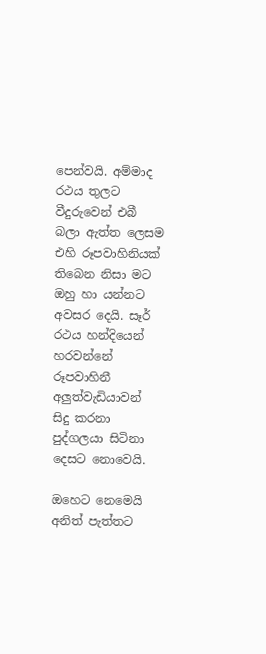පෙන්වයි. අම්මාද රථය තුලට වීදුරුවෙන් එබී බලා ඇත්ත ලෙසම එහි රූපවාහිනියක් තිබෙන නිසා මට ඔහු හා යන්නට අවසර දෙයි. සෑර් රථය හන්දියෙන් හරවන්නේ රූපවාහිනී අලුත්වැඩියාවන් සිදු කරනා පුද්ගලයා සිටිනා දෙසට නොවෙයි.

ඔහෙට නෙමෙයි අනිත් පැත්තට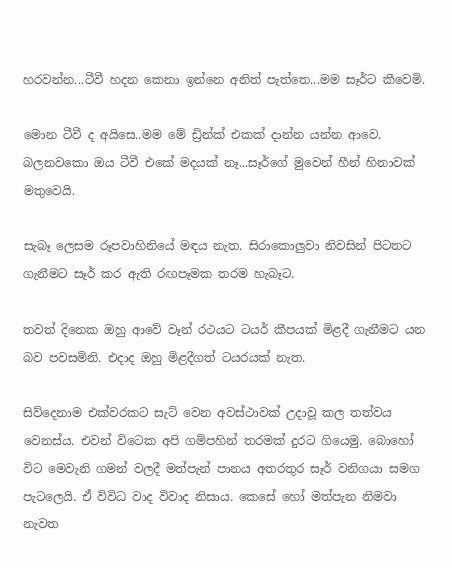හරවන්න...ටීවී හදන කෙනා ඉන්නෙ අනිත් පැත්තෙ...මම සෑර්ට කීවෙමි.

මොන ටීවී ද අයිසෙ..මම මේ ඩ්‍රින්ක් එකක් දාන්න යන්න ආවෙ. බලනවකො ඔය ටීවී එකේ මදයක් නෑ...සෑර්ගේ මුවෙන් හීන් හිනාවක් මතුවෙයි.

සැබෑ ලෙසම රූපවාහිනියේ මඳය නැත. සිරාකොලුවා නිවසින් පිටතට ගැනීමට සෑර් කර ඇති රඟපෑමක තරම හැබෑට.

තවත් දිනෙක ඔහු ආවේ වෑන් රථයට ටයර් කීපයක් මිළදී ගැනීමට යන බව පවසමිනි. එදාද ඔහු මිළදීගත් ටයරයක් නැත.

සිව්දෙනාම එක්වරකට සැට් වෙන අවස්ථාවක් උදාවූ කල තත්වය වෙනස්ය. එවන් විටෙක අපි ගම්පහින් තරමක් දුරට ගියෙමු. බොහෝ විට මෙවැනි ගමන් වලදී මත්පැන් පානය අතරතුර සෑර් වනිගයා සමග පැටලෙයි. ඒ විවිධ වාද විවාද නිසාය. කෙසේ හෝ මත්පැන නිමවා නැවත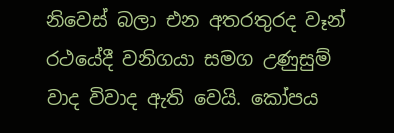නිවෙස් බලා එන අතරතුරද වෑන් රථයේදී වනිගයා සමග උණුසුම් වාද විවාද ඇති වෙයි. කෝපය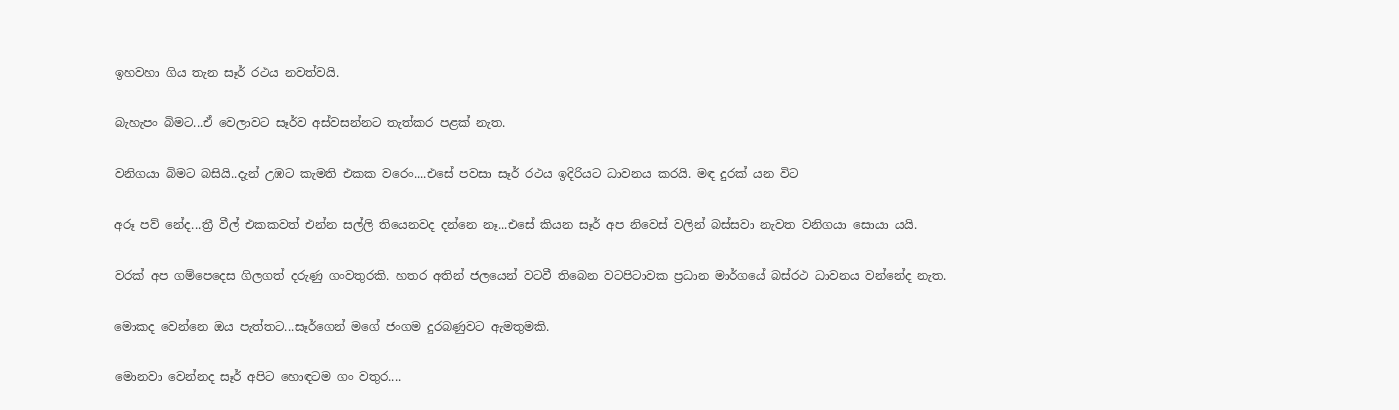ඉහවහා ගිය තැන සෑර් රථය නවත්වයි.

බැහැපං බිමට...ඒ වෙලාවට සෑර්ව අස්වසන්නට තැත්කර පළක් නැත.

වනිගයා බිමට බසියි..දැන් උඹට කැමති එකක වරෙං....එසේ පවසා සෑර් රථය ඉදිරියට ධාවනය කරයි. මඳ දුරක් යන විට

අරූ පව් නේද...ත්‍රී වීල් එකකවත් එන්න සල්ලි තියෙනවද දන්නෙ නෑ...එසේ කියන සෑර් අප නිවෙස් වලින් බස්සවා නැවත වනිගයා සොයා යයි.

වරක් අප ගම්පෙදෙස ගිලගත් දරුණු ගංවතුරකි. හතර අතින් ජලයෙන් වටවී තිබෙන වටපිටාවක ප්‍රධාන මාර්ගයේ බස්රථ ධාවනය වන්නේද නැත.

මොකද වෙන්නෙ ඔය පැත්තට...සෑර්ගෙන් මගේ ජංගම දුරබණුවට ඇමතුමකි.

මොනවා වෙන්නද සෑර් අපිට හොඳටම ගං වතුර....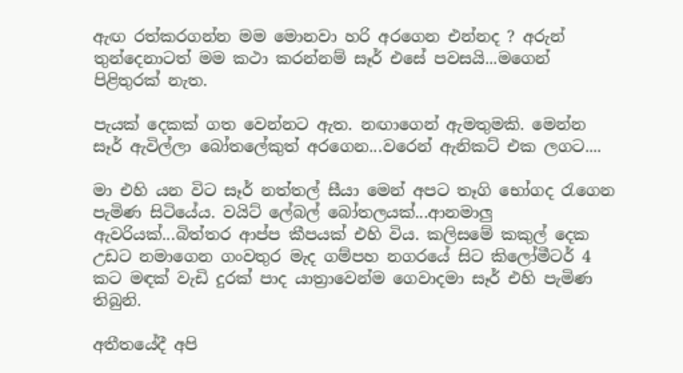ඇඟ රත්කරගන්න මම මොනවා හරි අරගෙන එන්නද ? අරුන් තුන්දෙනාටත් මම කථා කරන්නම් සෑර් එසේ පවසයි...මගෙන් පිළිතුරක් නැත.

පැයක් දෙකක් ගත වෙන්නට ඇත. නඟාගෙන් ඇමතුමකි. මෙන්න සෑර් ඇවිල්ලා බෝතලේකුත් අරගෙන...වරෙන් ඇනිකට් එක ලගට....

මා එහි යන විට සෑර් නත්තල් සීයා මෙන් අපට තෑගි භෝගද රැගෙන පැමිණ සිටියේය. වයිට් ලේබල් බෝතලයක්...ආනමාලු ඇවරියක්...බිත්තර ආප්ප කීපයක් එහි විය. කලිසමේ කකුල් දෙක උඩට නමාගෙන ගංවතුර මැද ගම්පහ නගරයේ සිට කිලෝමීටර් 4 කට මඳක් වැඩි දුරක් පාද යාත්‍රාවෙන්ම ගෙවාදමා සෑර් එහි පැමිණ තිබුනි.

අතීතයේදී අපි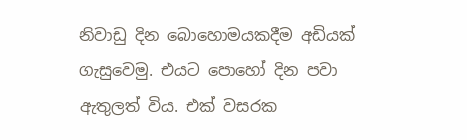නිවාඩු දින බොහොමයකදීම අඩියක් ගැසුවෙමු. එයට පොහෝ දින පවා ඇතුලත් විය. එක් වසරක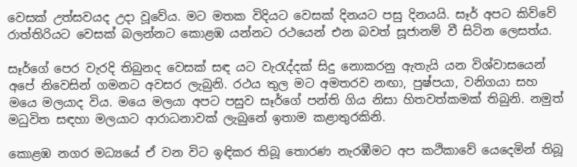වෙසක් උත්සවයද උදා වූවේය. මට මතක විදියට වෙසක් දිනයට පසු දිනයයි. සෑර් අපට කිව්වේ රාත්තිරියට වෙසක් බලන්නට කොළඹ යන්නට රථයෙන් එන බවත් සූජානම් වී සිටින ලෙසත්ය.

සෑර්ගේ පෙර වැරදි තිබුනද වෙසක් සඳ යට වැරැද්දක් සිදු නොකරනු ඇතැයි යන විශ්වාසයෙන් අපේ නිවෙසින් ගමනට අවසර ලැබුනි. රථය තුල මට අමතරව නඟා, පුෂ්පයා, වනිගයා සහ මයෙ මලයාද විය. මයෙ මලයා අපට පසුව සෑර්ගේ පන්ති ගිය නිසා හිතවත්කමක් තිබුනි. නමුත් මධුවිත සඳහා මලයාට ආරාධනාවක් ලැබුනේ ඉතාම කළාතුරකිනි.

කොළඹ නගර මධ්‍යයේ ඒ වන විට ඉඳිකර තිබූ තොරණ නැරඹීමට අප කථිකාවේ යෙදෙමින් තිබූ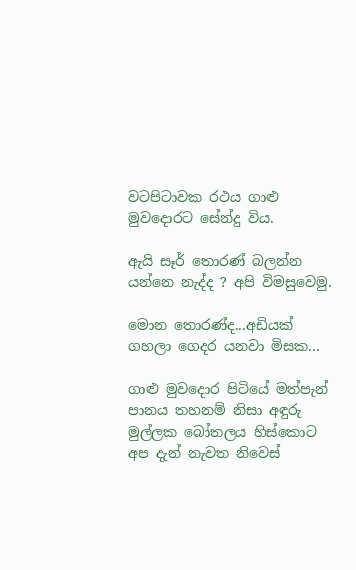වටපිටාවක රථය ගාළු මුවදොරට සේන්දු විය.

ඇයි සෑර් තොරණ් බලන්න යන්නෙ නැද්ද ? අපි විමසුවෙමු.

මොන තොරණ්ද...අඩියක් ගහලා ගෙදර යනවා මිසක...

ගාළු මුවදොර පිටියේ මත්පැන් පානය තහනම් නිසා අඳුරු මුල්ලක බෝතලය හිස්කොට අප දැන් නැවත නිවෙස්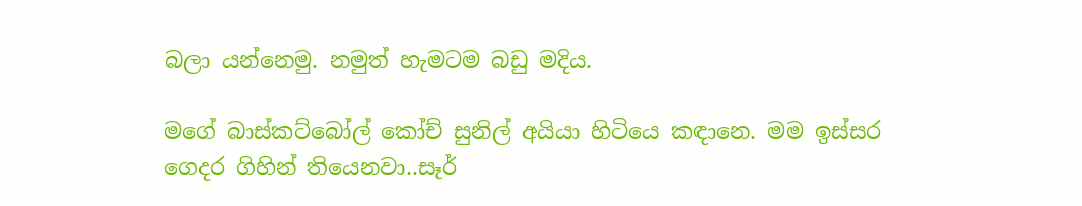බලා යන්නෙමු. නමුත් හැමටම බඩු මදිය.

මගේ බාස්කට්බෝල් කෝච් සුනිල් අයියා හිටියෙ කඳානෙ. මම ඉස්සර ගෙදර ගිහින් තියෙනවා..සෑර්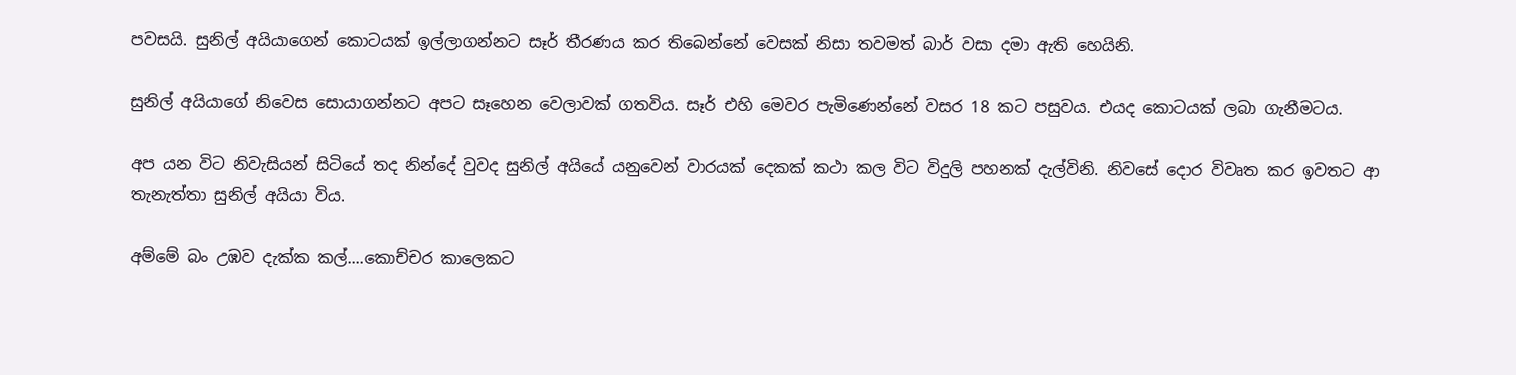පවසයි. සුනිල් අයියාගෙන් කොටයක් ඉල්ලාගන්නට සෑර් තීරණය කර තිබෙන්නේ වෙසක් නිසා තවමත් බාර් වසා දමා ඇති හෙයිනි.

සුනිල් අයියාගේ නිවෙස සොයාගන්නට අපට සෑහෙන වෙලාවක් ගතවිය. සෑර් එහි මෙවර පැමිණෙන්නේ වසර 18 කට පසුවය. එයද කොටයක් ලබා ගැනීමටය.

අප යන විට නිවැසියන් සිටියේ තද නින්දේ වුවද සුනිල් අයියේ යනුවෙන් වාරයක් දෙකක් කථා කල විට විදුලි පහනක් දැල්විනි. නිවසේ දොර විවෘත කර ඉවතට ආ තැනැත්තා සුනිල් අයියා විය.

අම්මේ බං උඹව දැක්ක කල්....කොච්චර කාලෙකට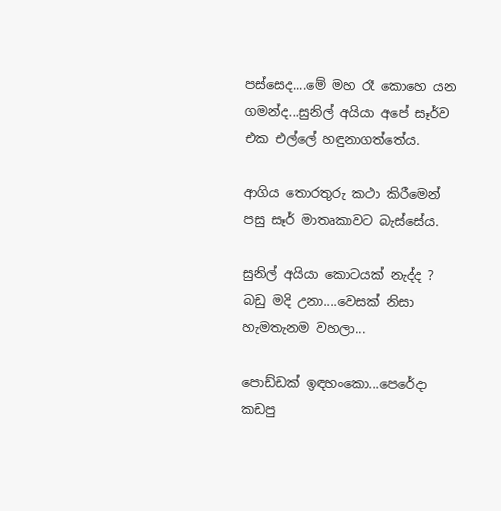පස්සෙද....මේ මහ රෑ කොහෙ යන ගමන්ද...සුනිල් අයියා අපේ සෑර්ව එක එල්ලේ හඳුනාගත්තේය.

ආගිය තොරතුරු කථා කිරීමෙන් පසු සෑර් මාතෘකාවට බැස්සේය.

සුනිල් අයියා කොටයක් නැද්ද ? බඩු මදි උනා....වෙසක් නිසා හැමතැනම වහලා...

පොඩ්ඩක් ඉඳහංකො...පෙරේදා කඩපු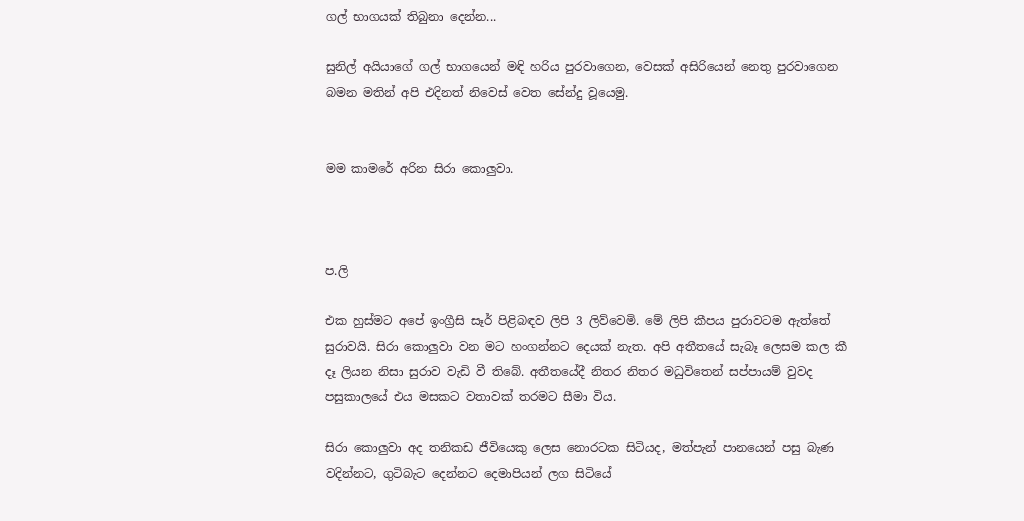ගල් භාගයක් තිබුනා දෙන්න...

සුනිල් අයියාගේ ගල් භාගයෙන් මඳි හරිය පුරවාගෙන, වෙසක් අසිරියෙන් නෙතු පුරවාගෙන බමන මතින් අපි එදිනත් නිවෙස් වෙත සේන්දු වූයෙමු.


මම කාමරේ අරින සිරා කොලුවා.



ප.ලි

එක හුස්මට අපේ ඉංග්‍රීසි සෑර් පිළිබඳව ලිපි 3 ලිව්වෙමි. මේ ලිපි කීපය පුරාවටම ඇත්තේ සුරාවයි. සිරා කොලුවා වන මට හංගන්නට දෙයක් නැත. අපි අතීතයේ සැබෑ ලෙසම කල කී දෑ ලියන නිසා සුරාව වැඩි වී තිබේ. අතීතයේදී නිතර නිතර මධුවිතෙන් සප්පායම් වුවද පසුකාලයේ එය මසකට වතාවක් තරමට සීමා විය.

සිරා කොලුවා අද තනිකඩ ජීවියෙකු ලෙස නොරටක සිටියද, මත්පැන් පානයෙන් පසු බැණ වදින්නට, ගුටිබැට දෙන්නට දෙමාපියන් ලග සිටියේ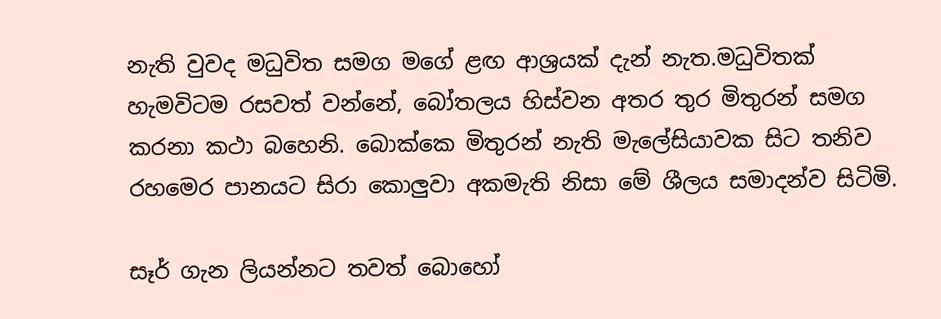නැති වුවද මධුවිත සමග මගේ ළඟ ආශ්‍රයක් දැන් නැත.මධුවිතක් හැමවිටම රසවත් වන්නේ, බෝතලය හිස්වන අතර තුර මිතුරන් සමග කරනා කථා බහෙනි. බොක්කෙ මිතුරන් නැති මැලේසියාවක සිට තනිව රහමෙර පානයට සිරා කොලුවා අකමැති නිසා මේ ශීලය සමාදන්ව සිටිමි.

සෑර් ගැන ලියන්නට තවත් බොහෝ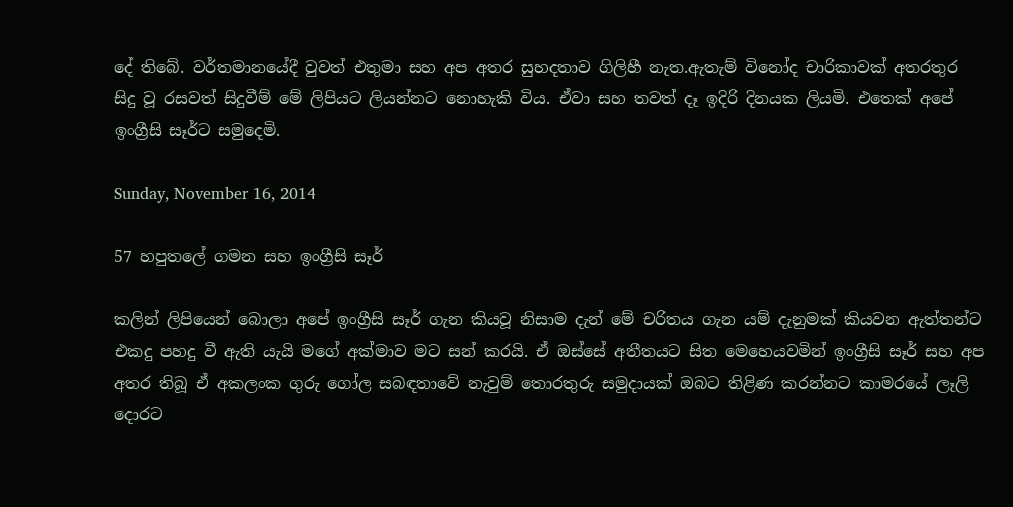දේ තිබේ. වර්තමානයේදී වුවත් එතුමා සහ අප අතර සුහදතාව ගිලිහී නැත.ඇතැම් විනෝද චාරිකාවක් අතරතුර සිදු වූ රසවත් සිදුවීම් මේ ලිපියට ලියන්නට නොහැකි විය. ඒවා සහ තවත් දෑ ඉදිරි දිනයක ලියමි. එතෙක් අපේ ඉංග්‍රීසි සෑර්ට සමුදෙමි.

Sunday, November 16, 2014

57 හපුතලේ ගමන සහ ඉංග්‍රීසි සෑර්

කලින් ලිපියෙන් බොලා අපේ ඉංග්‍රීසි සෑර් ගැන කියවූ නිසාම දැන් මේ චරිතය ගැන යම් දැනුමක් කියවන ඇත්තන්ට එකදු පහදු වී ඇති යැයි මගේ අක්මාව මට සන් කරයි. ඒ ඔස්සේ අතීතයට සිත මෙහෙයවමින් ඉංග්‍රීසි සෑර් සහ අප අතර තිබූ ඒ අකලංක ගුරු ගෝල සබඳතාවේ නැවුම් තොරතුරු සමුදායක් ඔබට තිළිණ කරන්නට කාමරයේ ලෑලි දොරට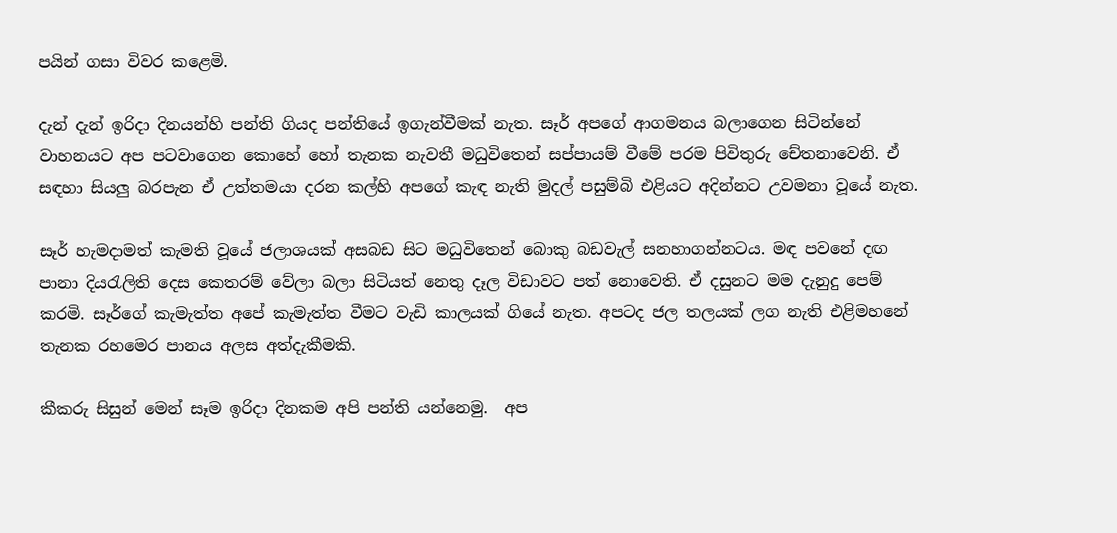පයින් ගසා විවර කළෙමි.

දැන් දැන් ඉරිදා දිනයන්හි පන්ති ගියද පන්තියේ ඉගැන්වීමක් නැත. සෑර් අපගේ ආගමනය බලාගෙන සිටින්නේ වාහනයට අප පටවාගෙන කොහේ හෝ තැනක නැවතී මධුවිතෙන් සප්පායම් වීමේ පරම පිවිතුරු චේතනාවෙනි. ඒ සඳහා සියලු බරපැන ඒ උත්තමයා දරන කල්හි අපගේ කැඳ නැති මුදල් පසුම්බි එළියට අදින්නට උවමනා වූයේ නැත.

සෑර් හැමදාමත් කැමති වූයේ ජලාශයක් අසබඩ සිට මධුවිතෙන් බොකු බඩවැල් සනහාගන්නටය. මඳ පවනේ දඟ පානා දියරැලිති දෙස කෙතරම් වේලා බලා සිටියත් නෙතු දෑල විඩාවට පත් නොවෙති. ඒ දසුනට මම දැනුදු පෙම් කරමි. සෑර්ගේ කැමැත්ත අපේ කැමැත්ත වීමට වැඩි කාලයක් ගියේ නැත. අපටද ජල තලයක් ලග නැති එළිමහනේ තැනක රහමෙර පානය අලස අත්දැකීමකි.

කීකරු සිසුන් මෙන් සෑම ඉරිදා දිනකම අපි පන්ති යන්නෙමු.  අප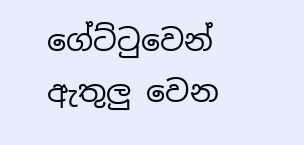ගේට්ටුවෙන් ඇතුලු වෙන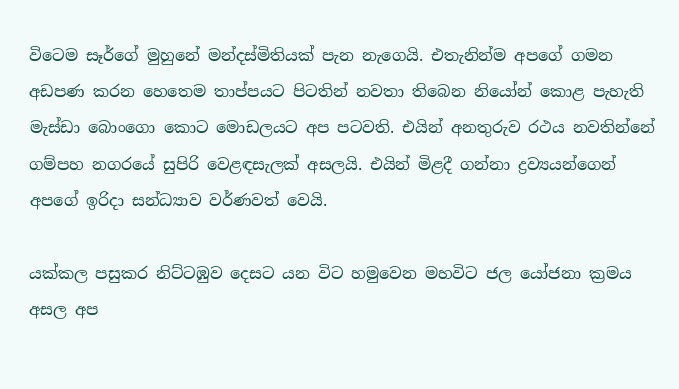විටෙම සෑර්ගේ මුහුනේ මන්දස්මිතියක් පැන නැගෙයි. එතැනින්ම අපගේ ගමන අඩපණ කරන හෙතෙම තාප්පයට පිටතින් නවතා තිබෙන නියෝන් කොළ පැහැති මැස්ඩා බොංගො කොට මොඩලයට අප පටවති. එයින් අනතුරුව රථය නවතින්නේ ගම්පහ නගරයේ සුපිරි වෙළඳසැලක් අසලයි. එයින් මිළදී ගන්නා ද්‍රව්‍යයන්ගෙන් අපගේ ඉරිදා සන්ධ්‍යාව වර්ණවත් වෙයි.

යක්කල පසුකර නිට්ටඹුව දෙසට යන විට හමුවෙන මහවිට ජල යෝජනා ක්‍රමය අසල අප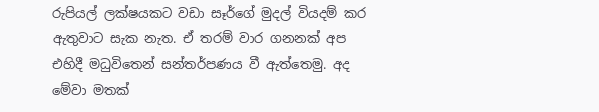රුපියල් ලක්ෂයකට වඩා සෑර්ගේ මුදල් වියදම් කර ඇතුවාට සැක නැත. ඒ තරම් වාර ගනනක් අප එහිදී මධුවිතෙන් සන්තර්පණය වී ඇත්තෙමු. අද මේවා මතක්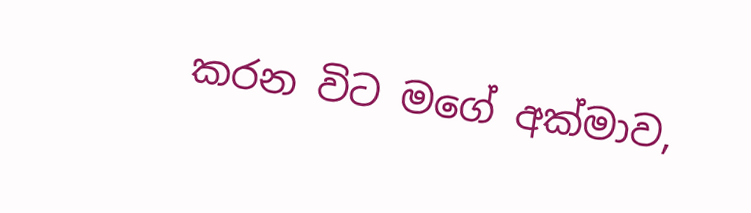කරන විට මගේ අක්මාව,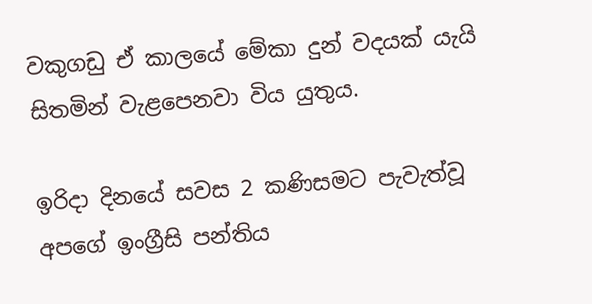වකුගඩු ඒ කාලයේ මේකා දුන් වදයක් යැයි සිතමින් වැළපෙනවා විය යුතුය.

ඉරිදා දිනයේ සවස 2 කණිසමට පැවැත්වූ අපගේ ඉංග්‍රීසි පන්තිය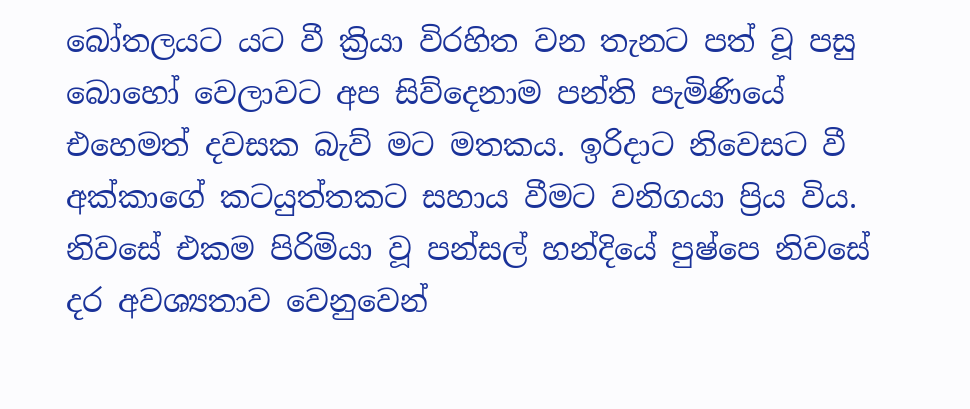බෝතලයට යට වී ක්‍රියා විරහිත වන තැනට පත් වූ පසු බොහෝ වෙලාවට අප සිව්දෙනාම පන්ති පැමිණියේ එහෙමත් දවසක බැව් මට මතකය. ඉරිදාට නිවෙසට වී අක්කාගේ කටයුත්තකට සහාය වීමට වනිගයා ප්‍රිය විය. නිවසේ එකම පිරිමියා වූ පන්සල් හන්දියේ පුෂ්පෙ නිවසේ දර අවශ්‍යතාව වෙනුවෙන්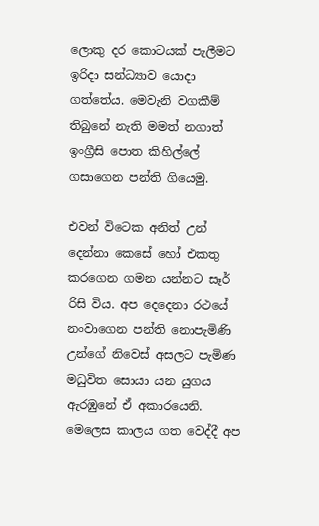ලොකු දර කොටයක් පැලීමට ඉරිදා සන්ධ්‍යාව යොදා ගත්තේය. මෙවැනි වගකීම් තිබුනේ නැති මමත් නගාත් ඉංග්‍රීසි පොත කිහිල්ලේ ගසාගෙන පන්ති ගියෙමු.

එවන් විටෙක අනිත් උන් දෙන්නා කෙසේ හෝ එකතු කරගෙන ගමන යන්නට සෑර් රිසි විය. අප දෙදෙනා රථයේ නංවාගෙන පන්ති නොපැමිණි උන්ගේ නිවෙස් අසලට පැමිණ මධුවිත සොයා යන යුගය ඇරඹුනේ ඒ අකාරයෙනි. මෙලෙස කාලය ගත වෙද්දී අප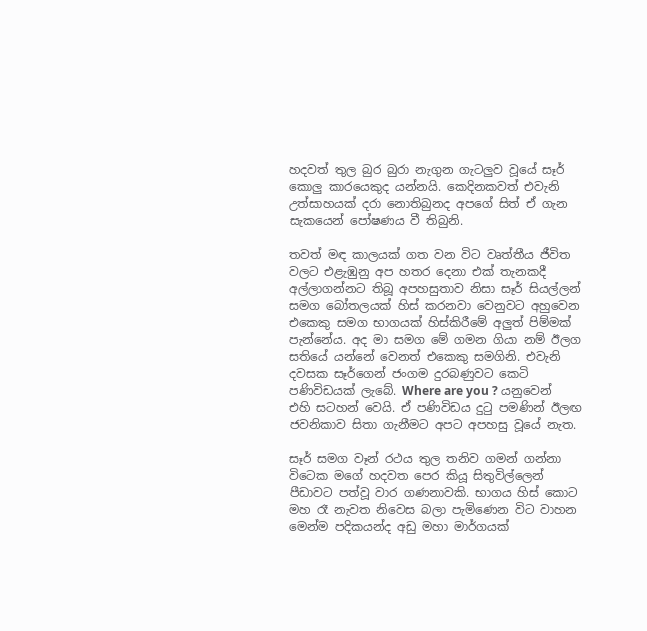හදවත් තුල බුර බුරා නැගුන ගැටලුව වූයේ සෑර් කොලු කාරයෙකුද යන්නයි. කෙදිනකවත් එවැනි උත්සාහයක් දරා නොතිබුනද අපගේ සිත් ඒ ගැන සැකයෙන් පෝෂණය වී තිබුනි.

තවත් මඳ කාලයක් ගත වන විට වෘත්තීය ජීවිත වලට එළැඹුනු අප හතර දෙනා එක් තැනකදී අල්ලාගන්නට තිබූ අපහසුතාව නිසා සෑර් සියල්ලන් සමග බෝතලයක් හිස් කරනවා වෙනුවට අහුවෙන එකෙකු සමග භාගයක් හිස්කිරීමේ අලුත් පිම්මක් පැන්නේය. අද මා සමග මේ ගමන ගියා නම් ඊලග සතියේ යන්නේ වෙනත් එකෙකු සමගිනි. එවැනි දවසක සෑර්ගෙන් ජංගම දුරබණුවට කෙටි පණිවිඩයක් ලැබේ. Where are you ? යනුවෙන් එහි සටහන් වෙයි. ඒ පණිවිඩය දුටු පමණින් ඊලඟ ජවනිකාව සිතා ගැනීමට අපට අපහසු වූයේ නැත.

සෑර් සමග වෑන් රථය තුල තනිව ගමන් ගන්නා විටෙක මගේ හදවත පෙර කියූ සිතුවිල්ලෙන් පීඩාවට පත්වූ වාර ගණනාවකි. භාගය හිස් කොට මහ රෑ නැවත නිවෙස බලා පැමිණෙන විට වාහන මෙන්ම පදිකයන්ද අඩු මහා මාර්ගයක්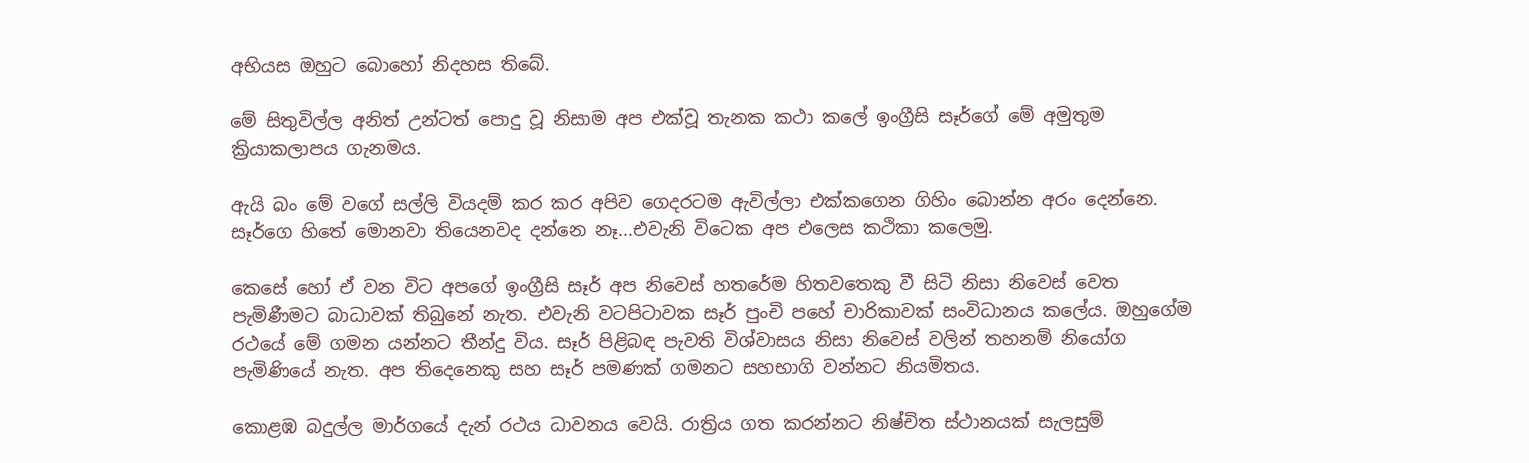අභියස ඔහුට බොහෝ නිදහස තිබේ.

මේ සිතුවිල්ල අනිත් උන්ටත් පොදු වූ නිසාම අප එක්වූ තැනක කථා කලේ ඉංග්‍රීසි සෑර්ගේ මේ අමුතුම ක්‍රියාකලාපය ගැනමය.

ඇයි බං මේ වගේ සල්ලි වියදම් කර කර අපිව ගෙදරටම ඇවිල්ලා එක්කගෙන ගිහිං බොන්න අරං දෙන්නෙ. සෑර්ගෙ හිතේ මොනවා තියෙනවද දන්නෙ නෑ...එවැනි විටෙක අප එලෙස කථිකා කලෙමු.

කෙසේ හෝ ඒ වන විට අපගේ ඉංග්‍රීසි සෑර් අප නිවෙස් හතරේම හිතවතෙකු වී සිටි නිසා නිවෙස් වෙත පැමිණීමට බාධාවක් තිබුනේ නැත. එවැනි වටපිටාවක සෑර් පුංචි පහේ චාරිකාවක් සංවිධානය කලේය. ඔහුගේම රථයේ මේ ගමන යන්නට තීන්දු විය. සෑර් පිළිබඳ පැවති විශ්වාසය නිසා නිවෙස් වලින් තහනම් නියෝග පැමිණියේ නැත. අප තිදෙනෙකු සහ සෑර් පමණක් ගමනට සහභාගි වන්නට නියමිතය.

කොළඹ බදුල්ල මාර්ගයේ දැන් රථය ධාවනය වෙයි. රාත්‍රිය ගත කරන්නට නිෂ්චිත ස්ථානයක් සැලසුම්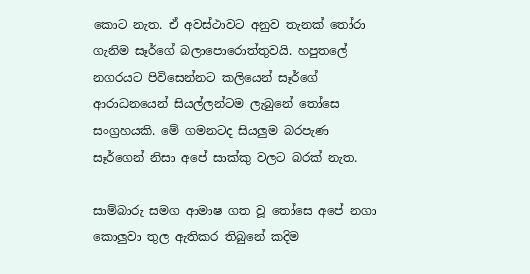කොට නැත. ඒ අවස්ථාවට අනුව තැනක් තෝරා ගැනිම සෑර්ගේ බලාපොරොත්තුවයි. හපුතලේ නගරයට පිවිසෙන්නට කලියෙන් සෑර්ගේ ආරාධනයෙන් සියල්ලන්ටම ලැබුනේ තෝසෙ සංග්‍රහයකි. මේ ගමනටද සියලුම බරපැණ සෑර්ගෙන් නිසා අපේ සාක්කු වලට බරක් නැත.

සාම්බාරු සමග ආමාෂ ගත වූ තෝසෙ අපේ නගා කොලුවා තුල ඇතිකර තිබුනේ කදිම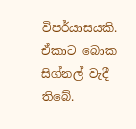විපර්යාසයකි. ඒකාට බොක සිග්නල් වැදී තිබේ.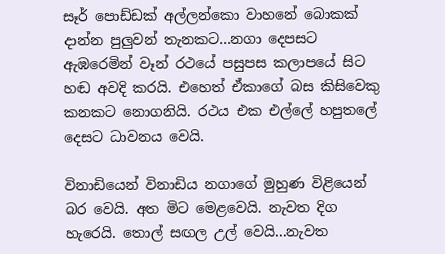සෑර් පොඩ්ඩක් අල්ලන්කො වාහනේ බොකක් දාන්න පුලුවන් තැනකට...නගා දෙපසට ඇඹරෙමින් වෑන් රථයේ පසුපස කලාපයේ සිට හඬ අවදි කරයි. එහෙත් ඒකාගේ බස කිසිවෙකු කනකට නොගනියි. රථය එක එල්ලේ හපුතලේ දෙසට ධාවනය වෙයි.

විනාඩියෙන් විනාඩිය නගාගේ මුහුණ විළියෙන් බර වෙයි. අත මිට මෙළවෙයි. නැවත දිග හැරෙයි. තොල් සඟල උල් වෙයි...නැවත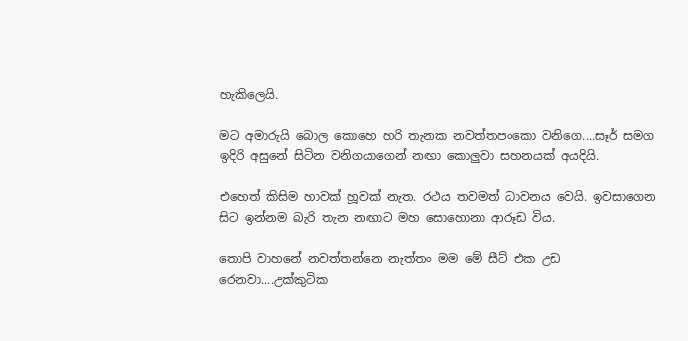හැකිලෙයි.

මට අමාරුයි බොල කොහෙ හරි තැනක නවත්තපංකො වනිගෙ....සෑර් සමග ඉදිරි අසුනේ සිටින වනිගයාගෙන් නඟා කොලුවා සහනයක් අයදියි.

එහෙත් කිසිම හාවක් හූවක් නැත. රථය තවමත් ධාවනය වෙයි. ඉවසාගෙන සිට ඉන්නම බැරි තැන නඟාට මහ සොහොනා ආරූඩ විය.

තොපි වාහනේ නවත්තන්නෙ නැත්තං මම මේ සීට් එක උඩ රෙනවා....උක්කුටික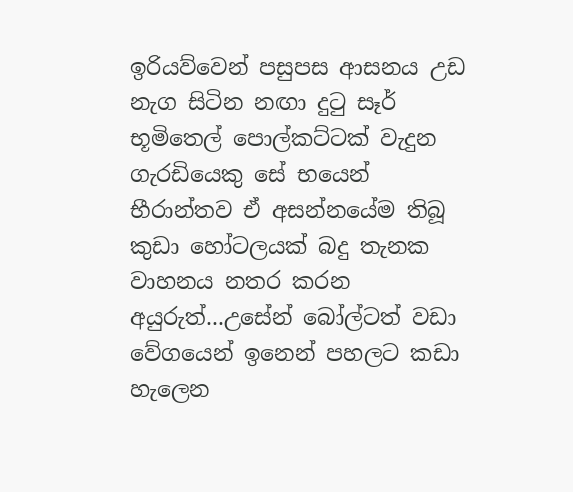ඉරියව්වෙන් පසුපස ආසනය උඩ නැග සිටින නඟා දුටු සෑර් භූමිතෙල් පොල්කට්ටක් වැදුන ගැරඩියෙකු සේ භයෙන් භීරාන්තව ඒ අසන්නයේම තිබූ කුඩා හෝටලයක් බදු තැනක වාහනය නතර කරන අයුරුත්...උසේන් බෝල්ටත් වඩා වේගයෙන් ඉනෙන් පහලට කඩා හැලෙන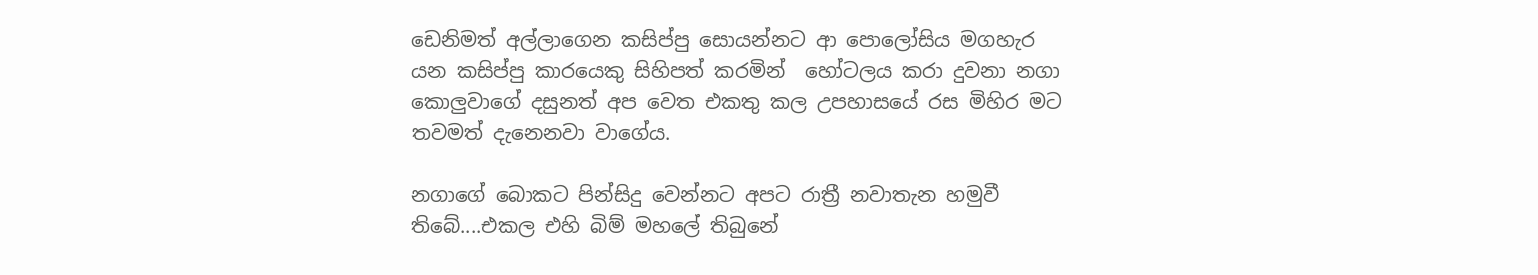ඩෙනිමත් අල්ලාගෙන කසිප්පු සොයන්නට ආ පොලෝසිය මගහැර යන කසිප්පු කාරයෙකු සිහිපත් කරමින්  හෝටලය කරා දුවනා නගා කොලුවාගේ දසුනත් අප වෙත එකතු කල උපහාසයේ රස මිහිර මට තවමත් දැනෙනවා වාගේය.

නගාගේ බොකට පින්සිදු වෙන්නට අපට රාත්‍රී නවාතැන හමුවී තිබේ....එකල එහි බිම් මහලේ තිබුනේ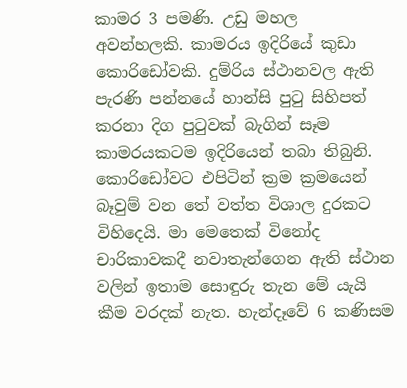කාමර 3 පමණි. උඩු මහල අවන්හලකි. කාමරය ඉදිරියේ කුඩා කොරිඩෝවකි. දුම්රිය ස්ථානවල ඇති පැරණි පන්නයේ හාන්සි පුටු සිහිපත් කරනා දිග පුටුවක් බැගින් සෑම කාමරයකටම ඉදිරියෙන් තබා තිබුනි. කොරිඩෝවට එපිටින් ක්‍රම ක්‍රමයෙන් බෑවුම් වන තේ වත්ත විශාල දුරකට විහිදෙයි. මා මෙතෙක් විනෝද චාරිකාවකදී නවාතැන්ගෙන ඇති ස්ථාන වලින් ඉතාම සොඳුරු තැන මේ යැයි කීම වරදක් නැත. හැන්දෑවේ 6 කණිසම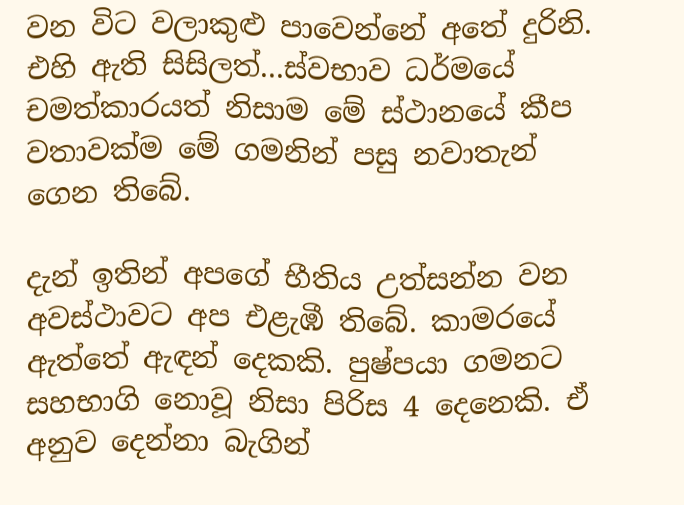වන විට වලාකුළු පාවෙන්නේ අතේ දුරිනි. එහි ඇති සිසිලත්...ස්වභාව ධර්මයේ චමත්කාරයත් නිසාම මේ ස්ථානයේ කීප වතාවක්ම මේ ගමනින් පසු නවාතැන් ගෙන තිබේ.

දැන් ඉතින් අපගේ භීතිය උත්සන්න වන අවස්ථාවට අප එළැඹී තිබේ. කාමරයේ ඇත්තේ ඇඳන් දෙකකි. පුෂ්පයා ගමනට සහභාගි නොවූ නිසා පිරිස 4 දෙනෙකි. ඒ අනුව දෙන්නා බැගින්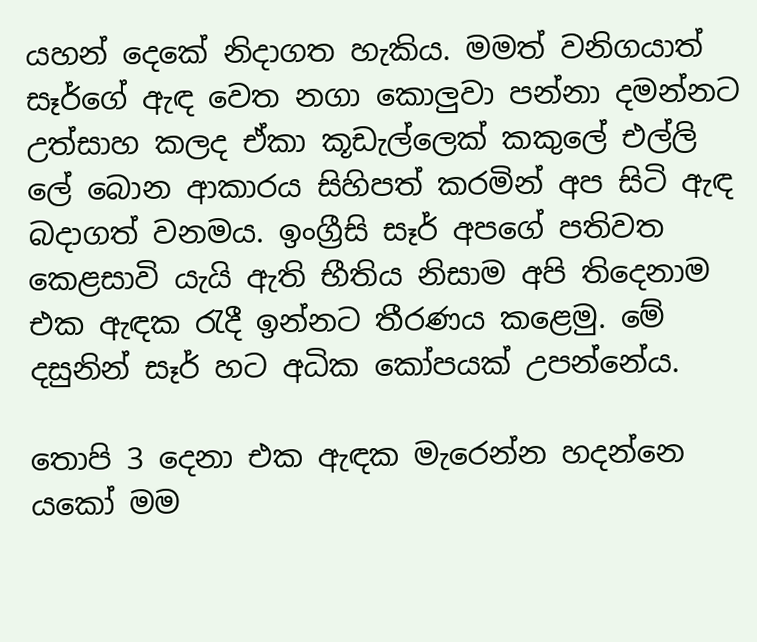යහන් දෙකේ නිදාගත හැකිය. මමත් වනිගයාත් සෑර්ගේ ඇඳ වෙත නගා කොලුවා පන්නා දමන්නට උත්සාහ කලද ඒකා කූඩැල්ලෙක් කකුලේ එල්ලි ලේ බොන ආකාරය සිහිපත් කරමින් අප සිටි ඇඳ බදාගත් වනමය. ඉංග්‍රීසි සෑර් අපගේ පතිවත කෙළසාවි යැයි ඇති භීතිය නිසාම අපි තිදෙනාම එක ඇඳක රැදී ඉන්නට තීරණය කළෙමු. මේ දසුනින් සෑර් හට අධික කෝපයක් උපන්නේය.

තොපි 3 දෙනා එක ඇඳක මැරෙන්න හදන්නෙ යකෝ මම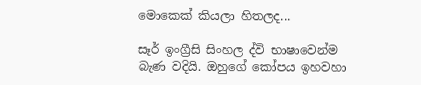මොකෙක් කියලා හිතලද...

සෑර් ඉංග්‍රීසි සිංහල ද්වි භාෂාවෙන්ම බැණ වදියි. ඔහුගේ කෝපය ඉහවහා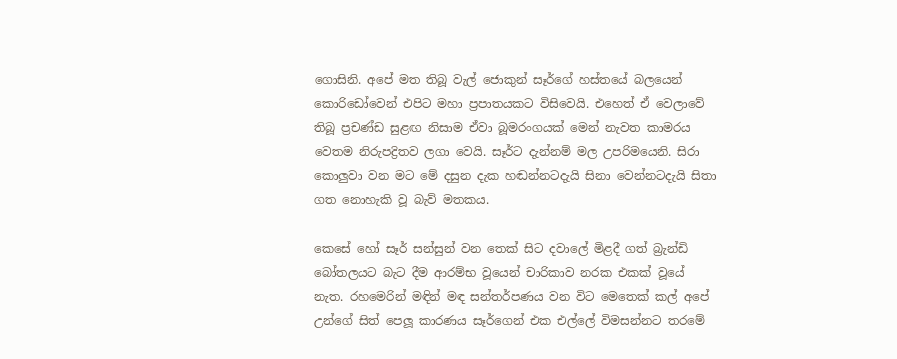ගොසිනි. අපේ මත තිබූ වැල් ජොකුන් සෑර්ගේ හස්තයේ බලයෙන් කොරිඩෝවෙන් එපිට මහා ප්‍රපාතයකට විසිවෙයි. එහෙත් ඒ වෙලාවේ තිබූ ප්‍රචණ්ඩ සුළඟ නිසාම ඒවා බූමරංගයක් මෙන් නැවත කාමරය වෙතම නිරුපද්‍රිතව ලගා වෙයි. සෑර්ට දැන්නම් මල උපරිමයෙනි. සිරා කොලුවා වන මට මේ දසුන දැක හඬන්නටදැයි සිනා වෙන්නටදැයි සිතා ගත නොහැකි වූ බැව් මතකය.

කෙසේ හෝ සෑර් සන්සුන් වන තෙක් සිට දවාලේ මිළදී ගත් බ්‍රැන්ඩි බෝතලයට බැට දීම ආරම්භ වූයෙන් චාරිකාව නරක එකක් වූයේ නැත. රහමෙරින් මඳින් මඳ සන්තර්පණය වන විට මෙතෙක් කල් අපේ උන්ගේ සිත් පෙලූ කාරණය සෑර්ගෙන් එක එල්ලේ විමසන්නට තරමේ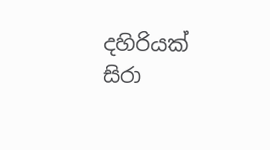දහිරියක් සිරා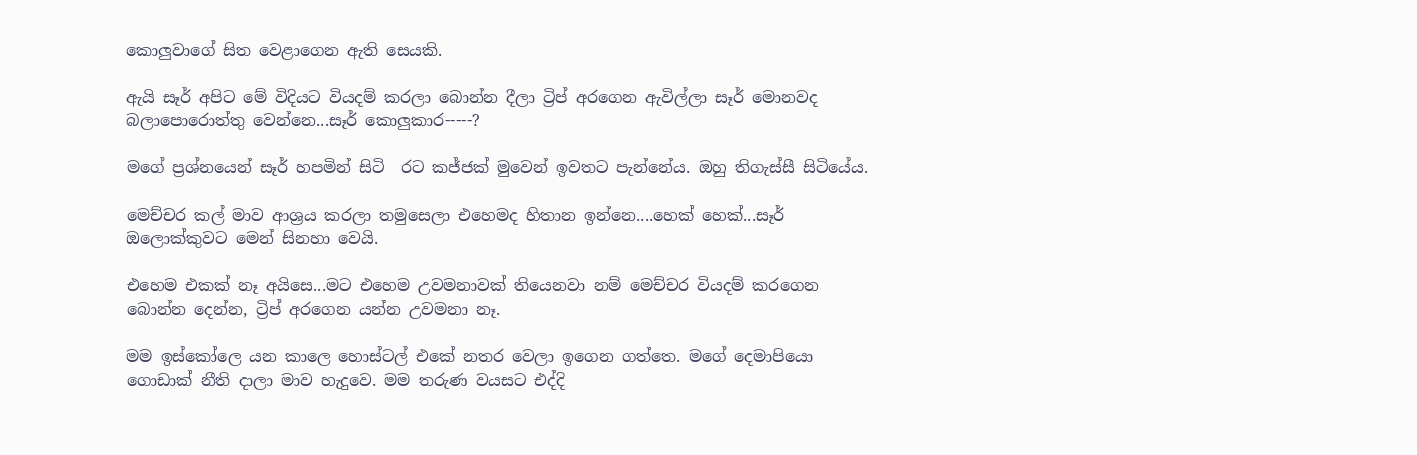කොලුවාගේ සිත වෙළාගෙන ඇති සෙයකි.

ඇයි සෑර් අපිට මේ විදියට වියදම් කරලා බොන්න දීලා ට්‍රිප් අරගෙන ඇවිල්ලා සෑර් මොනවද බලාපොරොත්තු වෙන්නෙ...සෑර් කොලුකාර-----?

මගේ ප්‍රශ්නයෙන් සෑර් හපමින් සිටි  රට කජ්ජක් මුවෙන් ඉවතට පැන්නේය. ඔහු තිගැස්සී සිටියේය.

මෙච්චර කල් මාව ආශ්‍රය කරලා තමුසෙලා එහෙමද හිතාන ඉන්නෙ....හෙක් හෙක්...සෑර් ඔලොක්කුවට මෙන් සිනහා වෙයි.

එහෙම එකක් නෑ අයිසෙ...මට එහෙම උවමනාවක් තියෙනවා නම් මෙච්චර වියදම් කරගෙන බොන්න දෙන්න, ට්‍රිප් අරගෙන යන්න උවමනා නෑ.

මම ඉස්කෝලෙ යන කාලෙ හොස්ටල් එකේ නතර වෙලා ඉගෙන ගත්තෙ. මගේ දෙමාපියො ගොඩාක් නීති දාලා මාව හැදුවෙ. මම තරුණ වයසට එද්දි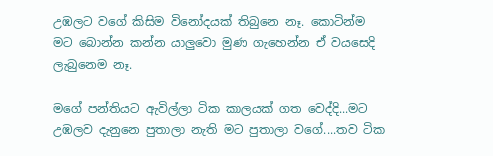උඹලට වගේ කිසිම විනෝදයක් තිබුනෙ නෑ. කොටින්ම මට බොන්න කන්න යාලුවො මුණ ගැහෙන්න ඒ වයසෙදි ලැබුනෙම නෑ.

මගේ පන්තියට ඇවිල්ලා ටික කාලයක් ගත වෙද්දි...මට උඹලව දැනුනෙ පුතාලා නැති මට පුතාලා වගේ....තව ටික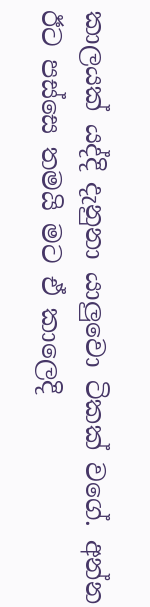කාලයක් යද්දි දැනුනා යාලුවො ටිකක් වගේ. අන්න ඊට පස්සෙ තමයි මට ඒ කාලෙදි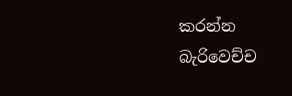කරන්න බැරිවෙච්ච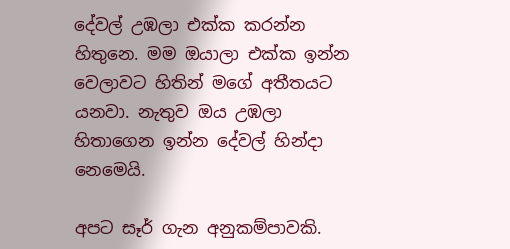දේවල් උඹලා එක්ක කරන්න හිතුනෙ. මම ඔයාලා එක්ක ඉන්න වෙලාවට හිතින් මගේ අතීතයට යනවා. නැතුව ඔය උඹලා හිතාගෙන ඉන්න දේවල් හින්දා නෙමෙයි.

අපට සෑර් ගැන අනුකම්පාවකි.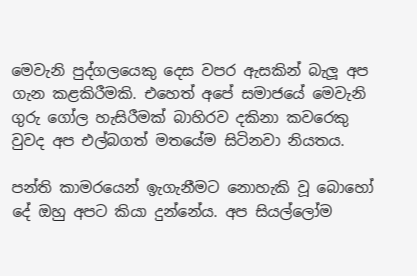මෙවැනි පුද්ගලයෙකු දෙස වපර ඇසකින් බැලූ අප ගැන කළකිරීමකි. එහෙත් අපේ සමාජයේ මෙවැනි ගුරු ගෝල හැසිරීමක් බාහිරව දකිනා කවරෙකු වුවද අප එල්බගත් මතයේම සිටිනවා නියතය.

පන්ති කාමරයෙන් ඉැගැනීමට නොහැකි වූ බොහෝ දේ ඔහු අපට කියා දුන්නේය. අප සියල්ලෝම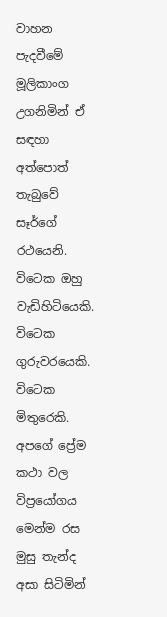වාහන පැදවීමේ මූලිකාංග උගනිමින් ඒ සඳහා අත්පොත් තැබුවේ සෑර්ගේ රථයෙනි. විටෙක ඔහු වැඩිහිටියෙකි. විටෙක ගුරුවරයෙකි. විටෙක මිතුරෙකි. අපගේ ප්‍රේම කථා වල විප්‍රයෝගය මෙන්ම රස මුසු තැන්ද අසා සිටිමින්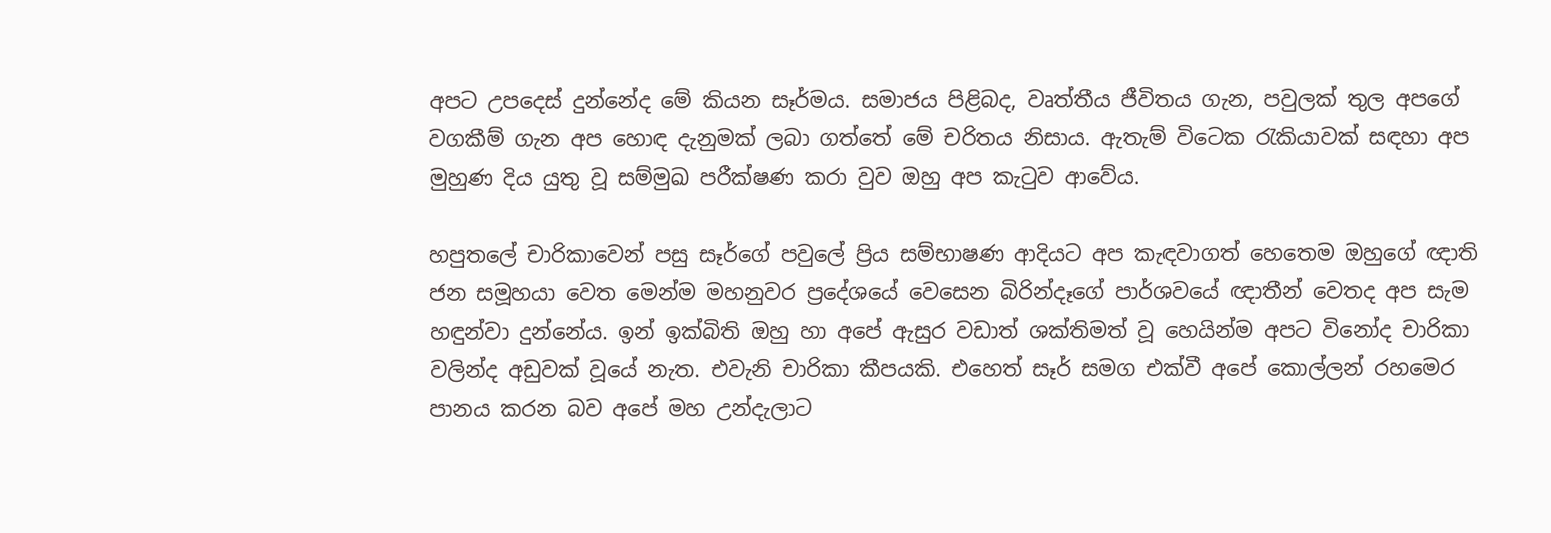අපට උපදෙස් දුන්නේද මේ කියන සෑර්මය. සමාජය පිළිබද, වෘත්තීය ජීවිතය ගැන, පවුලක් තුල අපගේ වගකීම් ගැන අප හොඳ දැනුමක් ලබා ගත්තේ මේ චරිතය නිසාය. ඇතැම් විටෙක රැකියාවක් සඳහා අප මුහුණ දිය යුතු වූ සම්මුඛ පරීක්ෂණ කරා වුව ඔහු අප කැටුව ආවේය.

හපුතලේ චාරිකාවෙන් පසු සෑර්ගේ පවුලේ ප්‍රිය සම්භාෂණ ආදියට අප කැඳවාගත් හෙතෙම ඔහුගේ ඥාති ජන සමූහයා වෙත මෙන්ම මහනුවර ප්‍රදේශයේ වෙසෙන බිරින්දෑගේ පාර්ශවයේ ඥාතීන් වෙතද අප සැම හඳුන්වා දුන්නේය. ඉන් ඉක්බිති ඔහු හා අපේ ඇසුර වඩාත් ශක්තිමත් වූ හෙයින්ම අපට විනෝද චාරිකා වලින්ද අඩුවක් වූයේ නැත. එවැනි චාරිකා කීපයකි. එහෙත් සෑර් සමග එක්වී අපේ කොල්ලන් රහමෙර පානය කරන බව අපේ මහ උන්දැලාට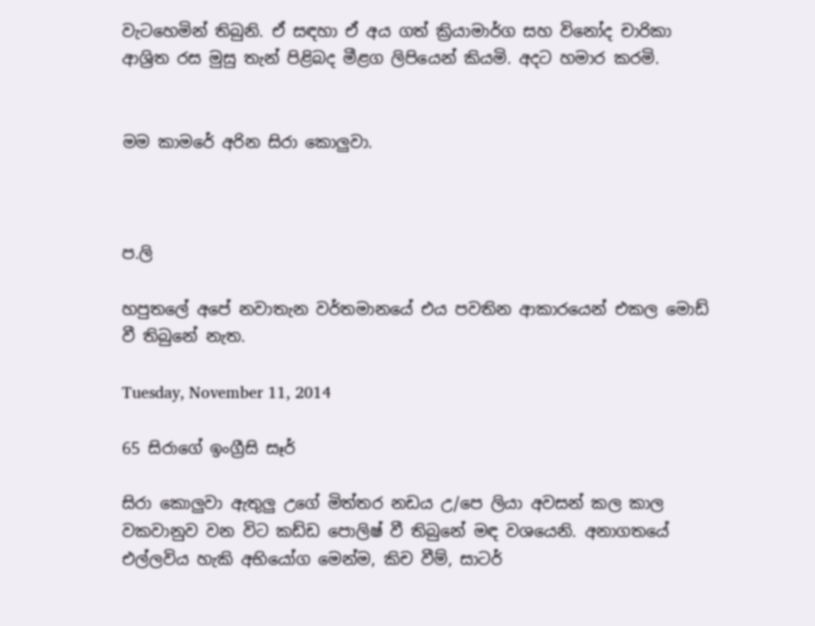වැටහෙමින් තිබුනි. ඒ සඳහා ඒ අය ගත් ක්‍රියාමාර්ග සහ විනෝද චාරිකා ආශ්‍රිත රස මුසු තැන් පිළිබද මීළග ලිපියෙන් කියමි. අදට හමාර කරමි.


මම කාමරේ අරින සිරා කොලුවා.



ප.ලි

හපුතලේ අපේ නවාතැන වර්තමානයේ එය පවතින ආකාරයෙන් එකල මොඩ් වී තිබුනේ නැත.

Tuesday, November 11, 2014

65 සිරාගේ ඉංග්‍රීසි සෑර්

සිරා කොලුවා ඇතුලු උගේ මිත්තර නඩය උ/පෙ ලියා අවසන් කල කාල වකවානුව වන විට කඩ්ඩ පොලිෂ් වී තිබුනේ මඳ වශයෙනි. අනාගතයේ එල්ලවිය හැකි අභියෝග මෙන්ම, කිච වීම්, සාටර්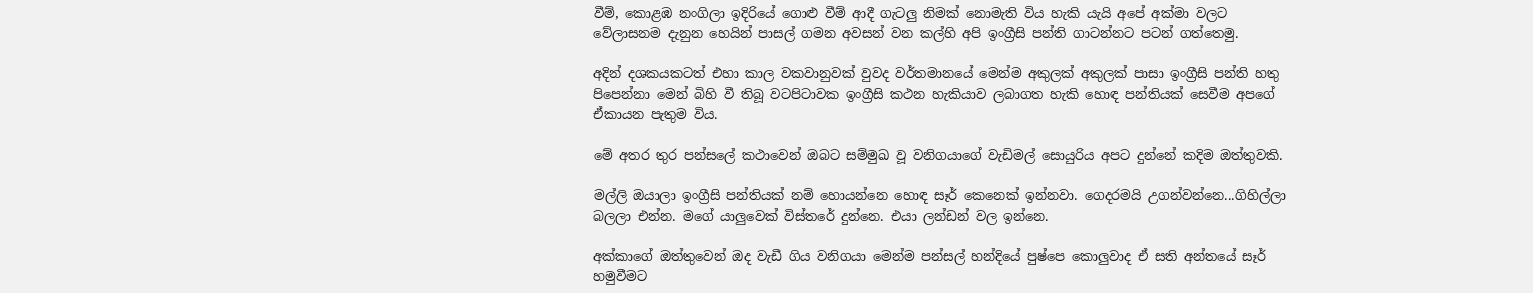වීම්, කොළඹ නංගිලා ඉදිරියේ ගොළු වීම් ආදී ගැටලු නිමක් නොමැති විය හැකි යැයි අපේ අක්මා වලට වේලාසනම දැනුන හෙයින් පාසල් ගමන අවසන් වන කල්හි අපි ඉංග්‍රීසි පන්ති ගාටන්නට පටන් ගත්තෙමු.

අදින් දශකයකටත් එහා කාල වකවානුවක් වුවද වර්තමානයේ මෙන්ම අකුලක් අකුලක් පාසා ඉංග්‍රීසි පන්ති හතු පිපෙන්නා මෙන් බිහි වී තිබූ වටපිටාවක ඉංග්‍රීසි කථන හැකියාව ලබාගත හැකි හොඳ පන්තියක් සෙවීම අපගේ ඒකායන පැතුම විය.

මේ අතර තුර පන්සලේ කථාවෙන් ඔබට සම්මුඛ වූ වනිගයාගේ වැඩිමල් සොයුරිය අපට දුන්නේ කදිම ඔත්තුවකි.

මල්ලි ඔයාලා ඉංග්‍රීසි පන්තියක් නම් හොයන්නෙ හොඳ සෑර් කෙනෙක් ඉන්නවා. ගෙදරමයි උගන්වන්නෙ...ගිහිල්ලා බලලා එන්න. මගේ යාලුවෙක් විස්තරේ දුන්නෙ. එයා ලන්ඩන් වල ඉන්නෙ.

අක්කාගේ ඔත්තුවෙන් ඔද වැඩී ගිය වනිගයා මෙන්ම පන්සල් හන්දියේ පුෂ්පෙ කොලුවාද ඒ සති අන්තයේ සෑර් හමුවීමට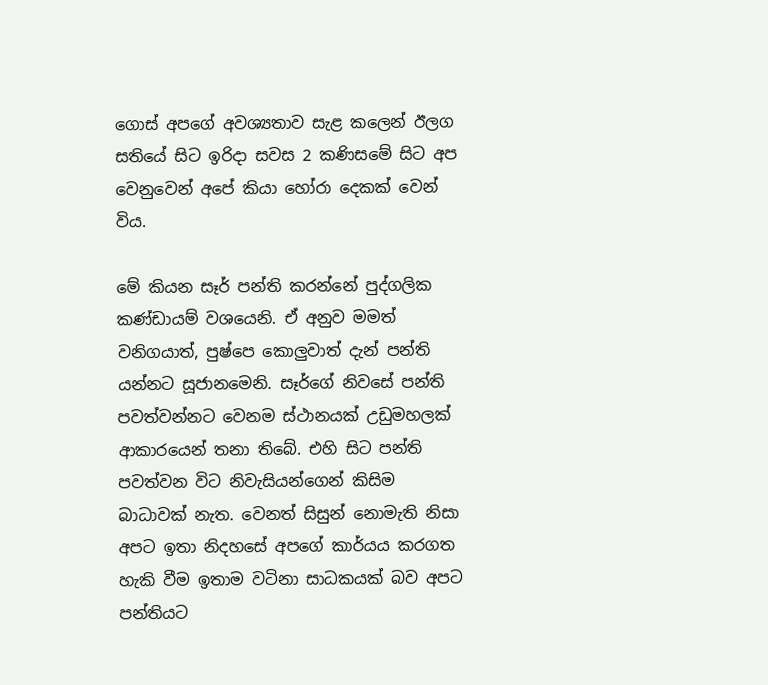ගොස් අපගේ අවශ්‍යතාව සැළ කලෙන් ඊලග සතියේ සිට ඉරිදා සවස 2 කණිසමේ සිට අප වෙනුවෙන් අපේ කියා හෝරා දෙකක් වෙන් විය.

මේ කියන සෑර් පන්ති කරන්නේ පුද්ගලික කණ්ඩායම් වශයෙනි. ඒ අනුව මමත් වනිගයාත්, පුෂ්පෙ කොලුවාත් දැන් පන්ති යන්නට සූජානමෙනි. සෑර්ගේ නිවසේ පන්ති පවත්වන්නට වෙනම ස්ථානයක් උඩුමහලක් ආකාරයෙන් තනා තිබේ. එහි සිට පන්ති පවත්වන විට නිවැසියන්ගෙන් කිසිම බාධාවක් නැත. වෙනත් සිසුන් නොමැති නිසා අපට ඉතා නිදහසේ අපගේ කාර්යය කරගත හැකි වීම ඉතාම වටිනා සාධකයක් බව අපට පන්තියට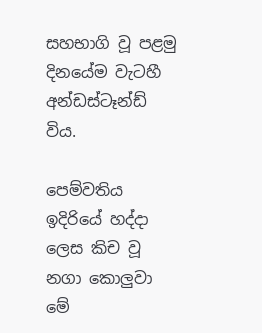සහභාගි වූ පළමු දිනයේම වැටහී අන්ඩස්ටෑන්ඩ් විය.

පෙම්වතිය ඉදිරියේ හද්දා ලෙස කිච වූ නගා කොලුවා මේ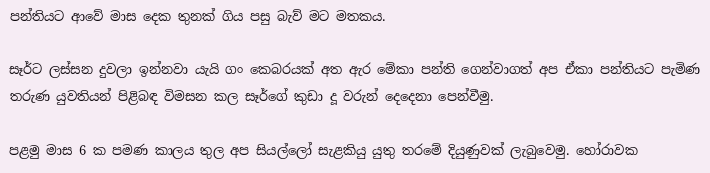පන්තියට ආවේ මාස දෙක තුනක් ගිය පසු බැව් මට මතකය.

සෑර්ට ලස්සන දුවලා ඉන්නවා යැයි ගං කෙබරයක් අත ඇර මේකා පන්ති ගෙන්වාගත් අප ඒකා පන්තියට පැමිණ තරුණ යුවතියන් පිළිබඳ විමසන කල සෑර්ගේ කුඩා දූ වරුන් දෙදෙනා පෙන්වීමු.

පළමු මාස 6 ක පමණ කාලය තුල අප සියල්ලෝ සැළකියු යුතු තරමේ දියුණුවක් ලැබුවෙමු. හෝරාවක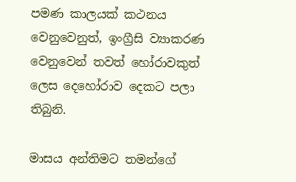පමණ කාලයක් කථනය වෙනුවෙනුත්, ඉංග්‍රීසි ව්‍යාකරණ වෙනුවෙන් තවත් හෝරාවකුත් ලෙස දෙහෝරාව දෙකට පලා තිබුනි.

මාසය අන්තිමට තමන්ගේ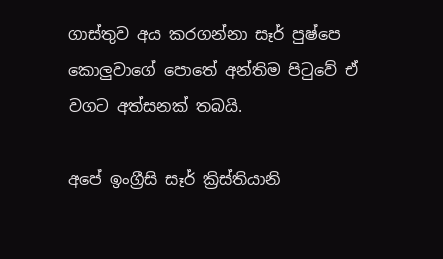ගාස්තුව අය කරගන්නා සෑර් පුෂ්පෙ කොලුවාගේ පොතේ අන්තිම පිටුවේ ඒ වගට අත්සනක් තබයි.

අපේ ඉංග්‍රීසි සෑර් ක්‍රිස්තියානි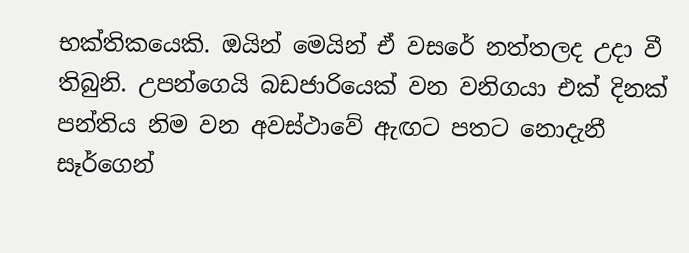භක්තිකයෙකි. ඔයින් මෙයින් ඒ වසරේ නත්තලද උදා වී තිබුනි. උපන්ගෙයි බඩජාරියෙක් වන වනිගයා එක් දිනක් පන්තිය නිම වන අවස්ථාවේ ඇඟට පතට නොදැනී සෑර්ගෙන්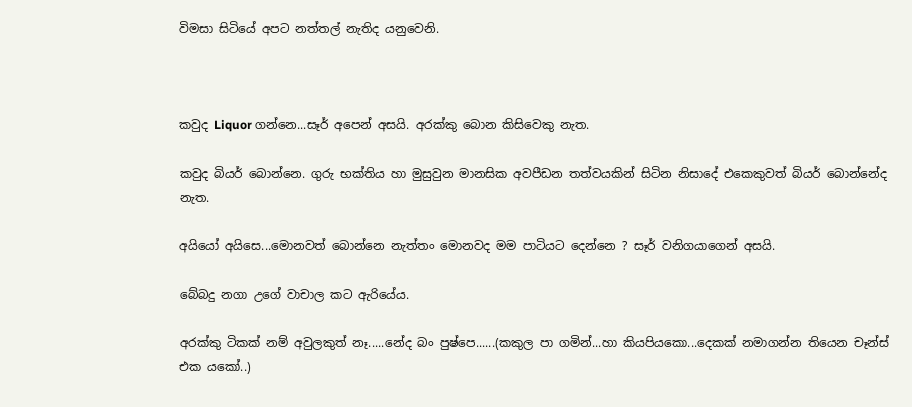විමසා සිටියේ අපට නත්තල් නැතිද යනුවෙනි.



කවුද Liquor ගන්නෙ...සෑර් අපෙන් අසයි. අරක්කු බොන කිසිවෙකු නැත.

කවුද බියර් බොන්නෙ. ගුරු භක්තිය හා මුසුවුන මානසික අවපීඩන තත්වයකින් සිටින නිසාදේ එකෙකුවත් බියර් බොන්නේද නැත.

අයියෝ අයිසෙ...මොනවත් බොන්නෙ නැත්තං මොනවද මම පාටියට දෙන්නෙ ? සෑර් වනිගයාගෙන් අසයි.

බේබදු නගා උගේ වාචාල කට ඇරියේය.

අරක්කු ටිකක් නම් අවුලකුත් නෑ.....නේද බං පුෂ්පෙ......(කකුල පා ගමින්...හා කියපියකො...දෙකක් නමාගන්න තියෙන චෑන්ස් එක යකෝ..)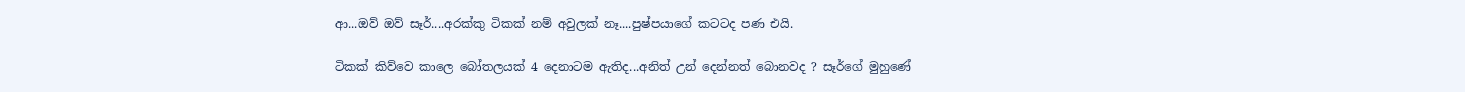ආ...ඔව් ඔව් සෑර්....අරක්කු ටිකක් නම් අවුලක් නෑ....පුෂ්පයාගේ කටටද පණ එයි.

ටිකක් කිව්වෙ කාලෙ බෝතලයක් 4 දෙනාටම ඇතිද...අනිත් උන් දෙන්නත් බොනවද ? සෑර්ගේ මුහුණේ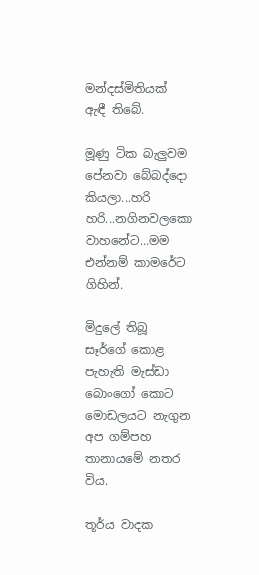මන්දස්මිතියක් ඇඳී තිබේ.

මූණු ටික බැලුවම පේනවා බේබද්දො කියලා...හරි හරි...නගිනවලකො වාහනේට...මම එන්නම් කාමරේට ගිහින්.

මිදුලේ තිබූ සෑර්ගේ කොළ පැහැති මැස්ඩා බොංගෝ කොට මොඩලයට නැගුන අප ගම්පහ තානායමේ නතර විය.

තූර්ය වාදක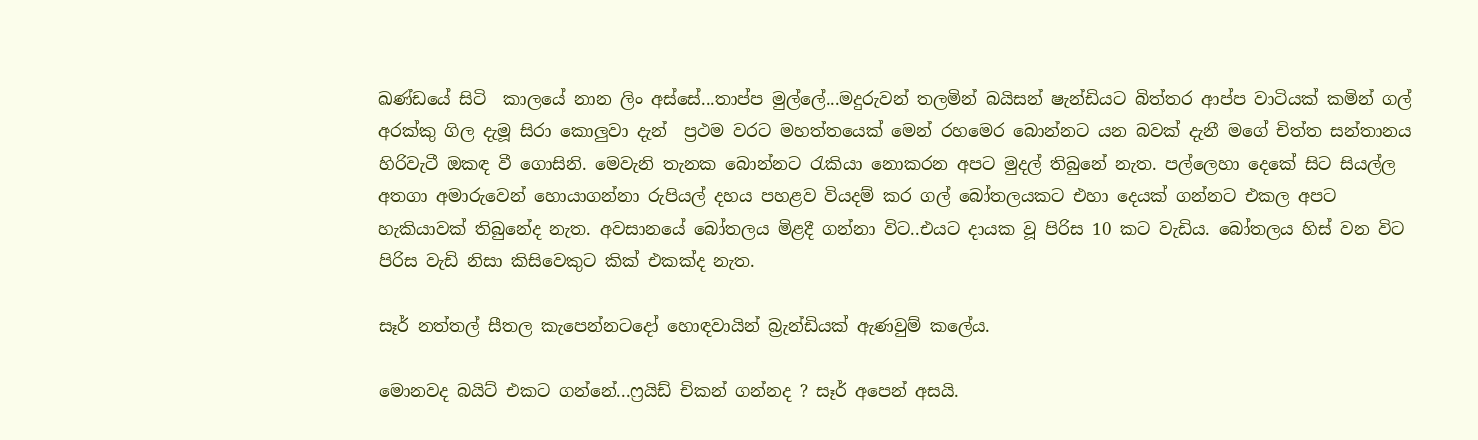ඛණ්ඩයේ සිටි  කාලයේ නාන ලිං අස්සේ...තාප්ප මුල්ලේ...මදුරුවන් තලමින් බයිසන් ෂැන්ඩියට බිත්තර ආප්ප වාටියක් කමින් ගල් අරක්කු ගිල දැමූ සිරා කොලුවා දැන්  ප්‍රථම වරට මහත්තයෙක් මෙන් රහමෙර බොන්නට යන බවක් දැනී මගේ චිත්ත සන්තානය හිරිවැටී ඔකඳ වී ගොසිනි. මෙවැනි තැනක බොන්නට රැකියා නොකරන අපට මුදල් තිබුනේ නැත. පල්ලෙහා දෙකේ සිට සියල්ල අතගා අමාරුවෙන් හොයාගන්නා රුපියල් දහය පහළව වියදම් කර ගල් බෝතලයකට එහා දෙයක් ගන්නට එකල අපට හැකියාවක් තිබුනේද නැත. අවසානයේ බෝතලය මිළදී ගන්නා විට..එයට දායක වූ පිරිස 10 කට වැඩිය. බෝතලය හිස් වන විට පිරිස වැඩි නිසා කිසිවෙකුට කික් එකක්ද නැත.

සෑර් නත්තල් සීතල කැපෙන්නටදෝ හොඳවායින් බ්‍රැන්ඩියක් ඇණවුම් කලේය.

මොනවද බයිට් එකට ගන්නේ...ෆ්‍රයිඩ් චිකන් ගන්නද ? සෑර් අපෙන් අසයි.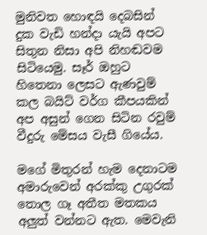මුනිවත හොඳයි දෙබසින් දුක වැඩි හන්දා යැයි අපට සිතුන නිසා අපි නිහඬවම සිටියෙමු. සෑර් ඔහුට හිතෙනා ලෙසට ඇණවුම් කල බයිට් වර්ග කීපයකින් අප අසුන් ගෙන සිටින රවුම් වීදුරු මේසය වැසී ගියේය.

මගේ මිතුරන් හැම දෙනාටම අමාරුවෙන් අරක්කු උගුරක් තොල ගෑ අතීත මතකය අලුත් වන්නට ඇත. මෙවැනි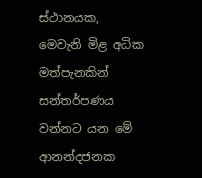ස්ථානයක, මෙවැනි මිළ අධික මත්පැනකින් සන්තර්පණය වන්නට යන මේ ආනන්දජනක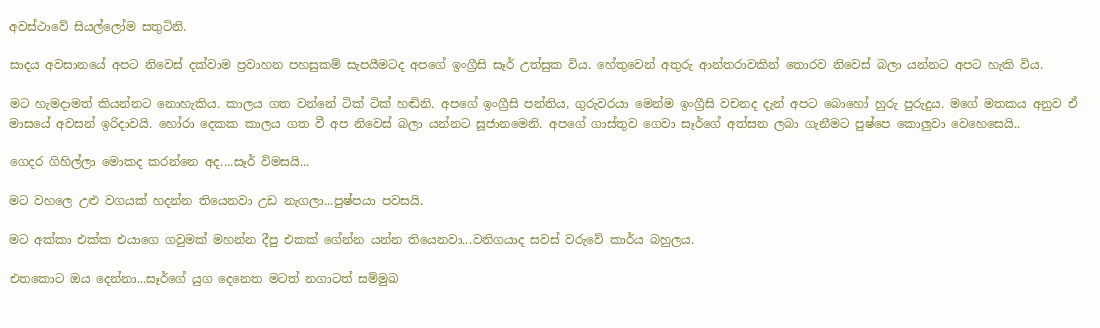අවස්ථාවේ සියල්ලෝම සතුටිනි.

සාදය අවසානයේ අපට නිවෙස් දක්වාම ප්‍රවාහන පහසුකම් සැපයීමටද අපගේ ඉංග්‍රීසි සෑර් උත්සුක විය. හේතුවෙන් අතුරු ආන්තරාවකින් තොරව නිවෙස් බලා යන්නට අපට හැකි විය.

මට හැමදාමත් කියන්නට නොහැකිය. කාලය ගත වන්නේ ටික් ටික් හඬිනි. අපගේ ඉංග්‍රීසි පන්තිය, ගුරුවරයා මෙන්ම ඉංග්‍රීසි වචනද දැන් අපට බොහෝ හුරු පුරුදුය. මගේ මතකය අනුව ඒ මාසයේ අවසන් ඉරිදාවයි. හෝරා දෙකක කාලය ගත වී අප නිවෙස් බලා යන්නට සූජානමෙනි. අපගේ ගාස්තුව ගෙවා සෑර්ගේ අත්සන ලබා ගැනීමට පුෂ්පෙ කොලුවා වෙහෙසෙයි..

ගෙදර ගිහිල්ලා මොකද කරන්නෙ අද....සෑර් විමසයි...

මට වහලෙ උළු වගයක් හදන්න තියෙනවා උඩ නැගලා...පුෂ්පයා පවසයි.

මට අක්කා එක්ක එයාගෙ ගවුමක් මහන්න දීපු එකක් ගේන්න යන්න තියෙනවා...වනිගයාද සවස් වරුවේ කාර්ය බහුලය.

එතකොට ඔය දෙන්නා...සෑර්ගේ යුග දෙනෙත මටත් නගාටත් සම්මුඛ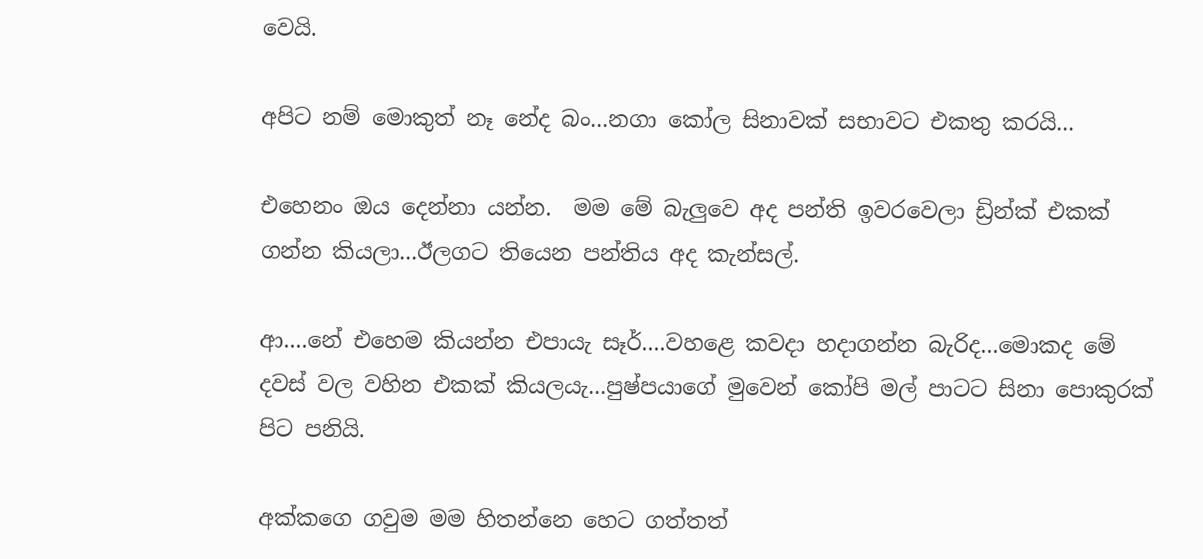වෙයි.

අපිට නම් මොකුත් නෑ නේද බං...නගා කෝල සිනාවක් සභාවට එකතු කරයි...

එහෙනං ඔය දෙන්නා යන්න.  මම මේ බැලුවෙ අද පන්ති ඉවරවෙලා ඩ්‍රින්ක් එකක් ගන්න කියලා...ඊලගට තියෙන පන්තිය අද කැන්සල්.

ආ....නේ එහෙම කියන්න එපායැ සෑර්....වහළෙ කවදා හදාගන්න බැරිද...මොකද මේ දවස් වල වහින එකක් කියලයැ...පුෂ්පයාගේ මුවෙන් කෝපි මල් පාටට සිනා පොකුරක් පිට පනියි.

අක්කගෙ ගවුම මම හිතන්නෙ හෙට ගත්තත්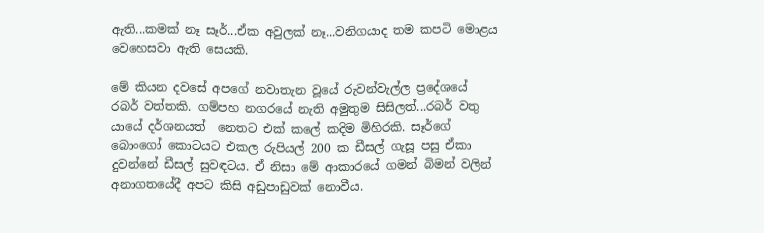ඇති...කමක් නෑ සෑර්...ඒක අවුලක් නෑ...වනිගයාද තම කපටි මොළය වෙහෙසවා ඇති සෙයකි.

මේ කියන දවසේ අපගේ නවාතැන වූයේ රුවන්වැල්ල ප්‍රදේශයේ රබර් වත්තකි. ගම්පහ නගරයේ නැති අමුතුම සිසිලත්...රබර් වතු යායේ දර්ශනයත්  නෙතට එක් කලේ කදිම මිහිරකි. සෑර්ගේ බොංගෝ කොටයට එකල රුපියල් 200 ක ඩීසල් ගැසූ පසු ඒකා දුවන්නේ ඩීසල් සුවඳටය. ඒ නිසා මේ ආකාරයේ ගමන් බිමන් වලින් අනාගතයේදී අපට කිසි අඩුපාඩුවක් නොවීය.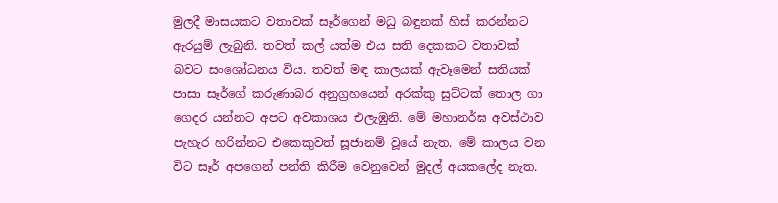මුලදී මාසයකට වතාවක් සෑර්ගෙන් මධු බඳුනක් හිස් කරන්නට ඇරයුම් ලැබුනි. තවත් කල් යත්ම එය සති දෙකකට වතාවක් බවට සංශෝධනය විය. තවත් මඳ කාලයක් ඇවෑමෙන් සතියක් පාසා සෑර්ගේ කරුණාබර අනුග්‍රහයෙන් අරක්කු සුට්ටක් තොල ගා ගෙදර යන්නට අපට අවකාශය එලැඹුනි. මේ මහානර්ඝ අවස්ථාව පැහැර හරින්නට එකෙකුවත් සූජානම් වූයේ නැත. මේ කාලය වන විට සෑර් අපගෙන් පන්ති කිරීම වෙනුවෙන් මුදල් අයකලේද නැත.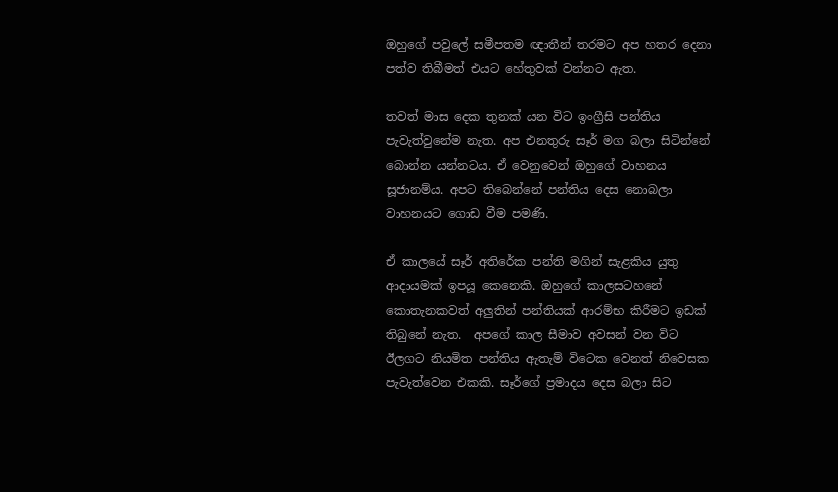ඔහුගේ පවුලේ සමීපතම ඥාතීන් තරමට අප හතර දෙනා පත්ව තිබීමත් එයට හේතුවක් වන්නට ඇත.

තවත් මාස දෙක තුනක් යන විට ඉංග්‍රීසි පන්තිය පැවැත්වුනේම නැත. අප එනතුරු සෑර් මග බලා සිටින්නේ බොන්න යන්නටය. ඒ වෙනුවෙන් ඔහුගේ වාහනය සූජානම්ය. අපට තිබෙන්නේ පන්තිය දෙස නොබලා වාහනයට ගොඩ වීම පමණි.

ඒ කාලයේ සෑර් අතිරේක පන්ති මගින් සැළකිය යුතු ආදායමක් ඉපයූ කෙනෙකි. ඔහුගේ කාලසටහනේ කොතැනකවත් අලුතින් පන්තියක් ආරම්භ කිරීමට ඉඩක් තිබුනේ නැත.  අපගේ කාල සීමාව අවසන් වන විට ඊලගට නියමිත පන්තිය ඇතැම් විටෙක වෙනත් නිවෙසක පැවැත්වෙන එකකි. සෑර්ගේ ප්‍රමාදය දෙස බලා සිට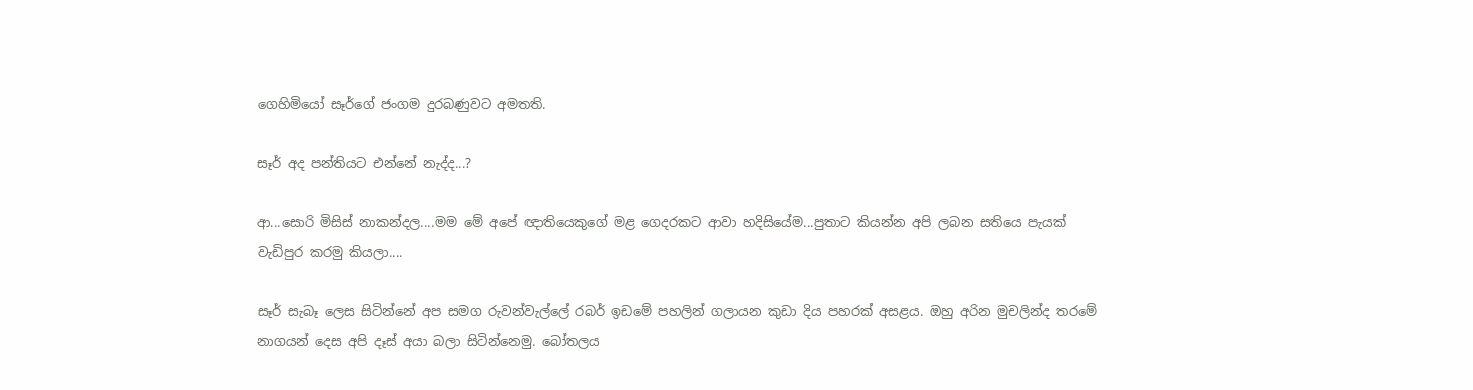ගෙහිමියෝ සෑර්ගේ ජංගම දුරබණුවට අමතති.

සෑර් අද පන්තියට එන්නේ නැද්ද...?

ආ...සොරි මිසිස් නාකන්දල....මම මේ අපේ ඥාතියෙකුගේ මළ ගෙදරකට ආවා හදිසියේම...පුතාට කියන්න අපි ලබන සතියෙ පැයක් වැඩිපුර කරමු කියලා....

සෑර් සැබෑ ලෙස සිටින්නේ අප සමග රුවන්වැල්ලේ රබර් ඉඩමේ පහලින් ගලායන කුඩා දිය පහරක් අසළය. ඔහු අරින මුචලින්ද තරමේ නාගයන් දෙස අපි දෑස් අයා බලා සිටින්නෙමු. බෝතලය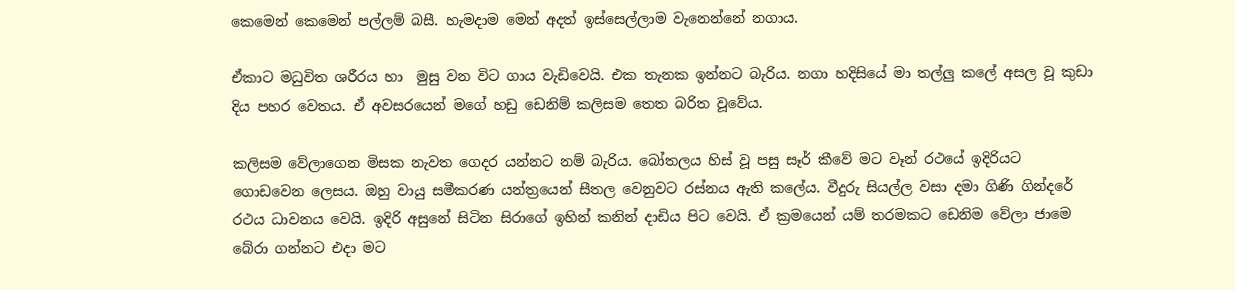කෙමෙන් කෙමෙන් පල්ලම් බසී. හැමදාම මෙන් අදත් ඉස්සෙල්ලාම වැනෙන්නේ නගාය.

ඒකාට මධුවිත ශරීරය හා  මුසු වන විට ගාය වැඩිවෙයි. එක තැනක ඉන්නට බැරිය. නගා හදිසියේ මා තල්ලු කලේ අසල වූ කුඩා දිය පහර වෙතය. ඒ අවසරයෙන් මගේ හඩු ඩෙනිම් කලිසම තෙත බරිත වූවේය.

කලිසම වේලාගෙන මිසක නැවත ගෙදර යන්නට නම් බැරිය. බෝතලය හිස් වූ පසු සෑර් කීවේ මට වෑන් රථයේ ඉදිරියට ගොඩවෙන ලෙසය. ඔහු වායු සමීකරණ යන්ත්‍රයෙන් සීතල වෙනුවට රස්නය ඇති කලේය. වීදුරු සියල්ල වසා දමා ගිණි ගින්දරේ රථය ධාවනය වෙයි. ඉදිරි අසුනේ සිටින සිරාගේ ඉහින් කනින් දාඩිය පිට වෙයි. ඒ ක්‍රමයෙන් යම් තරමකට ඩෙනිම වේලා ජාමෙ බේරා ගන්නට එදා මට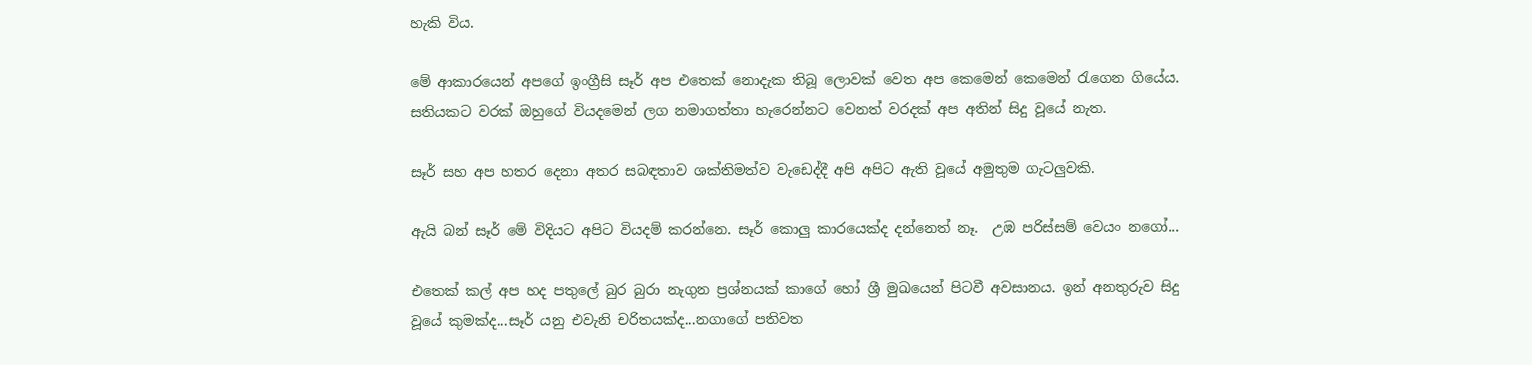හැකි විය.

මේ ආකාරයෙන් අපගේ ඉංග්‍රීසි සෑර් අප එතෙක් නොදැක තිබූ ලොවක් වෙත අප කෙමෙන් කෙමෙන් රැගෙන ගියේය. සතියකට වරක් ඔහුගේ වියදමෙන් ලග නමාගත්තා හැරෙන්නට වෙනත් වරදක් අප අතින් සිදු වූයේ නැත.

සෑර් සහ අප හතර දෙනා අතර සබඳතාව ශක්තිමත්ව වැඩෙද්දී අපි අපිට ඇති වූයේ අමුතුම ගැටලුවකි.

ඇයි බන් සෑර් මේ විදියට අපිට වියදම් කරන්නෙ. සෑර් කොලු කාරයෙක්ද දන්නෙත් නෑ.  උඹ පරිස්සම් වෙයං නගෝ...

එතෙක් කල් අප හද පතුලේ බුර බුරා නැගුන ප්‍රශ්නයක් කාගේ හෝ ශ්‍රී මුඛයෙන් පිටවී අවසානය. ඉන් අනතුරුව සිදු වූයේ කුමක්ද...සෑර් යනු එවැනි චරිතයක්ද...නගාගේ පතිවත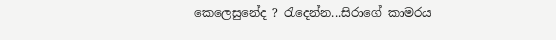කෙලෙසුනේද ? රැදෙන්න...සිරාගේ කාමරය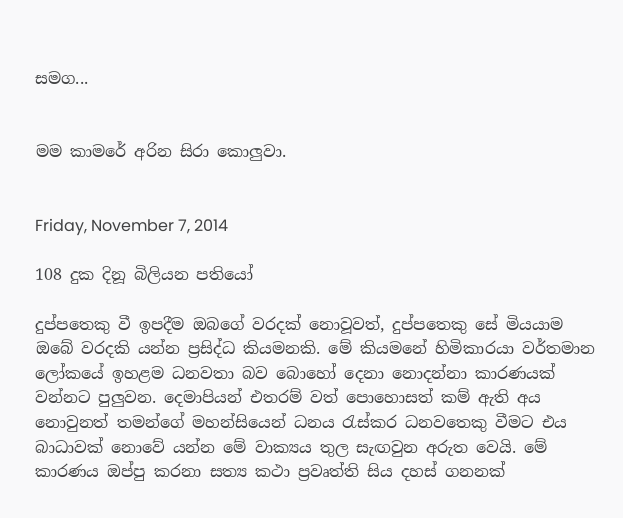සමග...


මම කාමරේ අරින සිරා කොලුවා.


Friday, November 7, 2014

108 දුක දිනූ බිලියන පතියෝ

දුප්පතෙකු වී ඉපදීම ඔබගේ වරදක් නොවූවත්, දුප්පතෙකු සේ මියයාම ඔබේ වරදකි යන්න ප්‍රසිද්ධ කියමනකි. මේ කියමනේ හිමිකාරයා වර්තමාන ලෝකයේ ඉහළම ධනවතා බව බොහෝ දෙනා නොදන්නා කාරණයක් වන්නට පුලුවන. දෙමාපියන් එතරම් වත් පොහොසත් කම් ඇති අය නොවුනත් තමන්ගේ මහන්සියෙන් ධනය රැස්කර ධනවතෙකු වීමට එය බාධාවක් නොවේ යන්න මේ වාක්‍යය තුල සැඟවුන අරුත වෙයි. මේ කාරණය ඔප්පු කරනා සත්‍ය කථා ප්‍රවෘත්ති සිය දහස් ගනනක්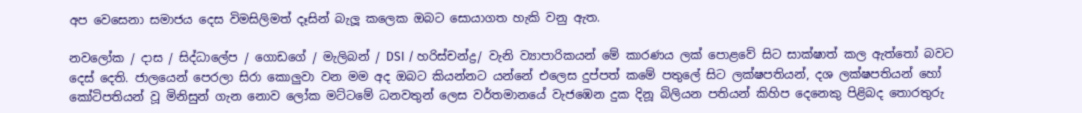අප වෙසෙනා සමාජය දෙස විමසිලිමත් දෑසින් බැලූ කලෙක ඔබට සොයාගත හැකි වනු ඇත.

නවලෝක / දාස / සිද්ධාලේප / ගොඩගේ / මැලිබන් / DSI / හරිස්චන්ද්‍ර/ වැනි ව්‍යාපාරිකයන් මේ කාරණය ලක් පොළවේ සිට සාක්ෂාත් කල ඇත්තෝ බවට දෙස් දෙති. ජාලයෙන් පෙරලා සිරා කොලුවා වන මම අද ඔබට කියන්නට යන්නේ එලෙස දුප්පත් කමේ පතුලේ සිට ලක්ෂපතියන්, දශ ලක්ෂපතියන් හෝ කෝටිපතියන් වූ මිනිසුන් ගැන නොව ලෝක මට්ටමේ ධනවතුන් ලෙස වර්තමානයේ වැජඹෙන දුක දිනූ බිලියන පතියන් කිහිප දෙනෙකු පිළිබද තොරතුරු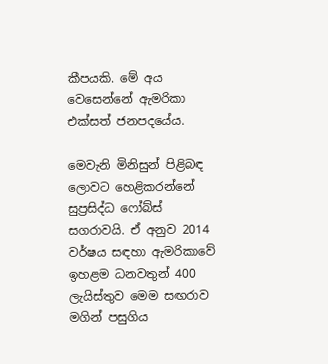කීපයකි. මේ අය වෙසෙන්නේ ඇමරිකා එක්සත් ජනපදයේය.

මෙවැනි මිනිසුන් පිළිබඳ ලොවට හෙළිකරන්නේ සුප්‍රසිද්ධ ෆෝබ්ස් සගරාවයි. ඒ අනුව 2014 වර්ෂය සඳහා ඇමරිකාවේ ඉහළම ධනවතුන් 400 ලැයිස්තුව මෙම සඟරාව මගින් පසුගිය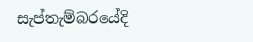සැප්තැම්බරයේදි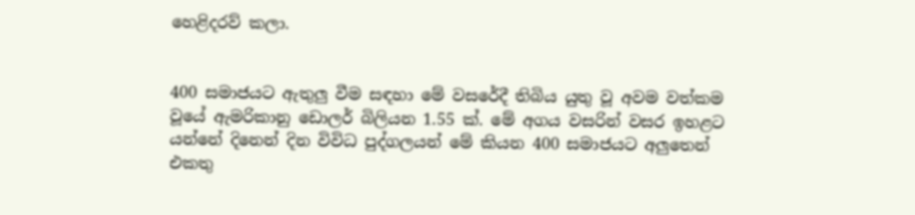හෙළිදරව් කලා.


400 සමාජයට ඇතුලු වීම සඳහා මේ වසරේදී තිබිය යුතු වූ අවම වත්කම වූයේ ඇමරිකානු ඩොලර් බිලියන 1.55 ක්. මේ අගය වසරින් වසර ඉහළට යන්නේ දිනෙන් දින විවිධ පුද්ගලයන් මේ කියන 400 සමාජයට අලුතෙන් එකතු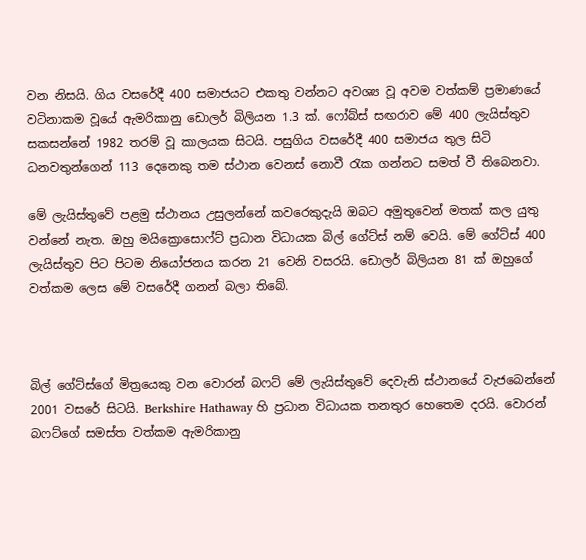වන නිසයි. ගිය වසරේදී 400 සමාජයට එකතු වන්නට අවශ්‍ය වූ අවම වත්කම් ප්‍රමාණයේ වටිනාකම වූයේ ඇමරිකානු ඩොලර් බිලියන 1.3 ක්. ෆෝබ්ස් සඟරාව මේ 400 ලැයිස්තුව සකසන්නේ 1982 තරම් වූ කාලයක සිටයි. පසුගිය වසරේදී 400 සමාජය තුල සිටි ධනවතුන්ගෙන් 113 දෙනෙකු තම ස්ථාන වෙනස් නොවී රැක ගන්නට සමත් වී තිබෙනවා.

මේ ලැයිස්තුවේ පළමු ස්ථානය උසුලන්නේ කවරෙකුදැයි ඔබට අමුතුවෙන් මතක් කල යුතු වන්නේ නැත. ඔහු මයික්‍රොසොෆ්ට් ප්‍රධාන විධායක බිල් ගේට්ස් නම් වෙයි. මේ ගේට්ස් 400 ලැයිස්තුව පිට පිටම නියෝජනය කරන 21 වෙනි වසරයි. ඩොලර් බිලියන 81 ක් ඔහුගේ වත්කම ලෙස මේ වසරේදී ගනන් බලා තිබේ.



බිල් ගේට්ස්ගේ මිත්‍රයෙකු වන වොරන් බෆට් මේ ලැයිස්තුවේ දෙවැනි ස්ථානයේ වැජබෙන්නේ 2001 වසරේ සිටයි. Berkshire Hathaway හි ප්‍රධාන විධායක තනතුර හෙතෙම දරයි. වොරන් බෆට්ගේ සමස්ත වත්කම ඇමරිකානු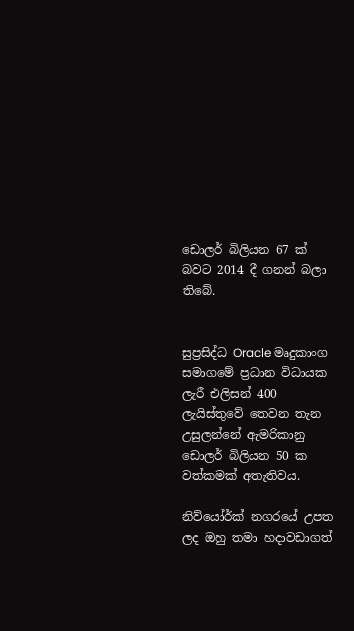ඩොලර් බිලියන 67 ක් බවට 2014 දී ගනන් බලා තිබේ.


සුප්‍රසිද්ධ Oracle මෘදුකාංග සමාගමේ ප්‍රධාන විධායක ලැරී එලිසන් 400 ලැයිස්තුවේ තෙවන තැන උසුලන්නේ ඇමරිකානු ඩොලර් බිලියන 50 ක වත්කමක් අතැතිවය.

නිව්යෝර්ක් නගරයේ උපත ලද ඔහු තමා හදාවඩාගත්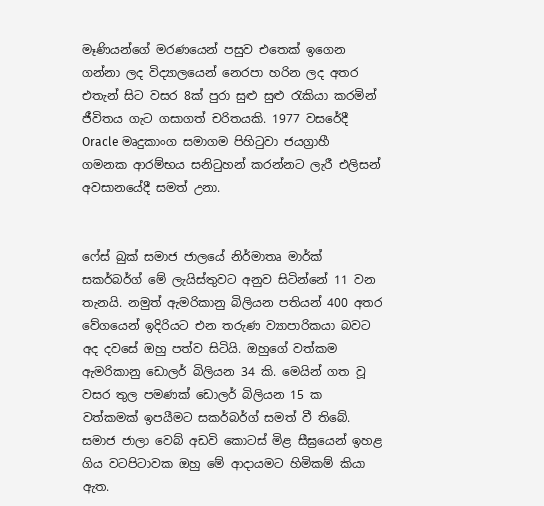මෑණියන්ගේ මරණයෙන් පසුව එතෙක් ඉගෙන ගන්නා ලද විද්‍යාලයෙන් නෙරපා හරින ලද අතර එතැන් සිට වසර 8ක් පුරා සුළු සුළු රැකියා කරමින් ජීවිතය ගැට ගසාගත් චරිතයකි. 1977 වසරේදී Oracle මෘදුකාංග සමාගම පිහිටුවා ජයග්‍රාහී ගමනක ආරම්භය සනිටුහන් කරන්නට ලැරී එලිසන් අවසානයේදී සමත් උනා.


ෆේස් බුක් සමාජ ජාලයේ නිර්මාතෘ මාර්ක් සකර්බර්ග් මේ ලැයිස්තුවට අනුව සිටින්නේ 11 වන තැනයි. නමුත් ඇමරිකානු බිලියන පතියන් 400 අතර වේගයෙන් ඉදිරියට එන තරුණ ව්‍යාපාරිකයා බවට අද දවසේ ඔහු පත්ව සිටියි. ඔහුගේ වත්කම ඇමරිකානු ඩොලර් බිලියන 34 කි. මෙයින් ගත වූ වසර තුල පමණක් ඩොලර් බිලියන 15 ක වත්කමක් ඉපයීමට සකර්බර්ග් සමත් වී තිබේ. සමාජ ජාලා වෙබ් අඩවි කොටස් මිළ සීඝ්‍රයෙන් ඉහළ ගිය වටපිටාවක ඔහු මේ ආදායමට හිමිකම් කියා ඇත.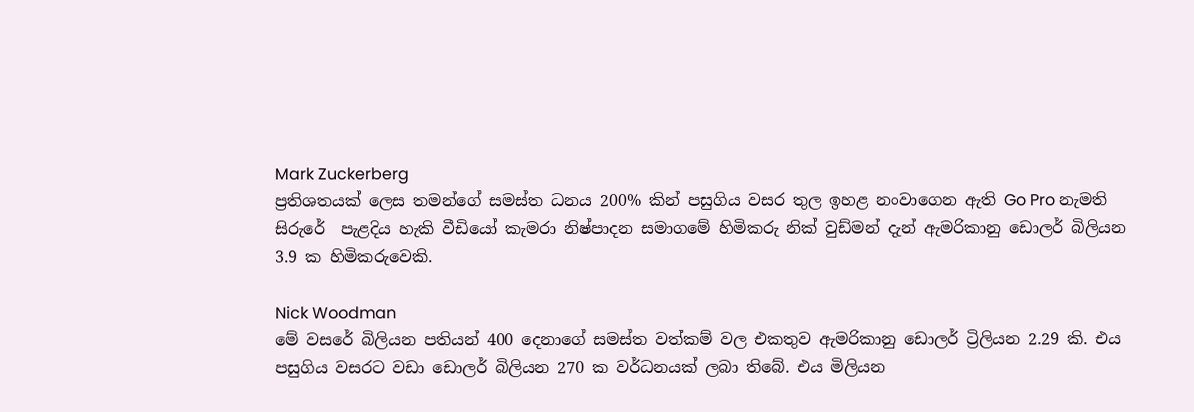Mark Zuckerberg
ප්‍රතිශතයක් ලෙස තමන්ගේ සමස්ත ධනය 200% කින් පසුගිය වසර තුල ඉහළ නංවාගෙන ඇති Go Pro නැමති සිරුරේ  පැළදිය හැකි වීඩියෝ කැමරා නිෂ්පාදන සමාගමේ හිමිකරු නික් වුඩ්මන් දැන් ඇමරිකානු ඩොලර් බිලියන 3.9 ක හිමිකරුවෙකි.

Nick Woodman
මේ වසරේ බිලියන පතියන් 400 දෙනාගේ සමස්ත වත්කම් වල එකතුව ඇමරිකානු ඩොලර් ට්‍රිලියන 2.29 කි. එය පසුගිය වසරට වඩා ඩොලර් බිලියන 270 ක වර්ධනයක් ලබා තිබේ. එය මිලියන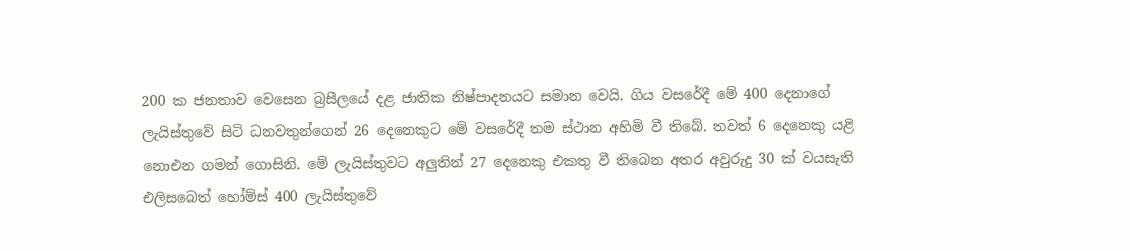200 ක ජනතාව වෙසෙන බ්‍රසීලයේ දළ ජාතික නිෂ්පාදනයට සමාන වෙයි. ගිය වසරේදී මේ 400 දෙනාගේ ලැයිස්තුවේ සිටි ධනවතුන්ගෙන් 26 දෙනෙකුට මේ වසරේදී තම ස්ථාන අහිමි වී තිබේ. තවත් 6 දෙනෙකු යළි නොඑන ගමන් ගොසිනි. මේ ලැයිස්තුවට අලුතින් 27 දෙනෙකු එකතු වී තිබෙන අතර අවුරුදු 30 ක් වයසැති එලිසබෙත් හෝම්ස් 400 ලැයිස්තුවේ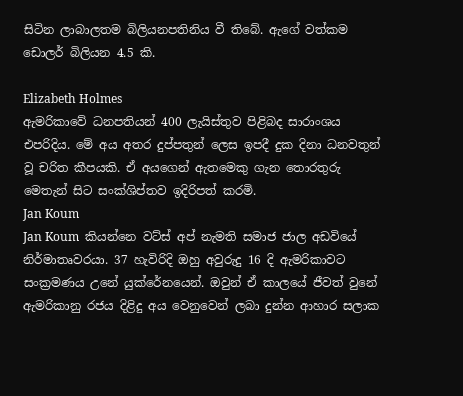සිටින ලාබාලතම බිලියනපතිනිය වී තිබේ. ඇගේ වත්කම ඩොලර් බිලියන 4.5 කි.

Elizabeth Holmes
ඇමරිකාවේ ධනපතියන් 400 ලැයිස්තුව පිළිබද සාරාංශය එපරිදිය. මේ අය අතර දුප්පතුන් ලෙස ඉපදී දුක දිනා ධනවතුන් වූ චරිත කීපයකි. ඒ අයගෙන් ඇතමෙකු ගැන තොරතුරු මෙතැන් සිට සංක්ශිප්තව ඉදිරිපත් කරමි.
Jan Koum
Jan Koum  කියන්නෙ වට්ස් අප් නැමති සමාජ ජාල අඩවියේ නිර්මාතෘවරයා. 37 හැවිරිදි ඔහු අවුරුදු 16 දි ඇමරිකාවට සංක්‍රමණය උනේ යුක්රේනයෙන්. ඔවුන් ඒ කාලයේ ජීවත් වුනේ ඇමරිකානු රජය දිළිදු අය වෙනුවෙන් ලබා දුන්න ආහාර සලාක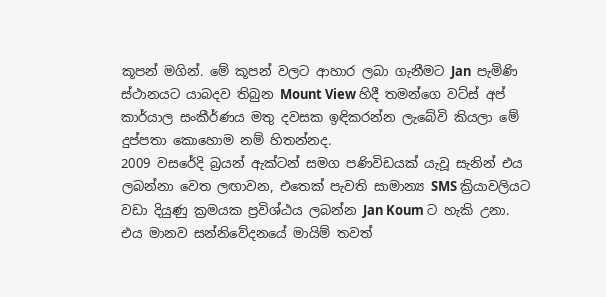කූපන් මගින්. මේ කූපන් වලට ආහාර ලබා ගැනීමට Jan  පැමිණි ස්ථානයට යාබදව තිබුන Mount View හිදී තමන්ගෙ වට්ස් අප් කාර්යාල සංකීර්ණය මතු දවසක ඉඳිකරන්න ලැබේවි කියලා මේ දුප්පතා කොහොම නම් හිතන්නද.
2009 වසරේදි බ්‍රයන් ඇක්ටන් සමග පණිවිඩයක් යැවූ සැනින් එය ලබන්නා වෙත ලඟාවන, එතෙක් පැවති සාමාන්‍ය SMS ක්‍රියාවලියට වඩා දියුණු ක්‍රමයක ප්‍රවිශ්ඨය ලබන්න Jan Koum ට හැකි උනා. එය මානව සන්නිවේදනයේ මායිම් තවත්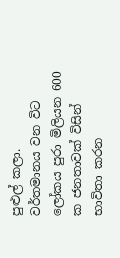පුළුල් කලා.
වර්තමානය වන විට ලෝකය පුරා මිලියන 600 ක ජනතාවක් විසින් භාවිතා කරන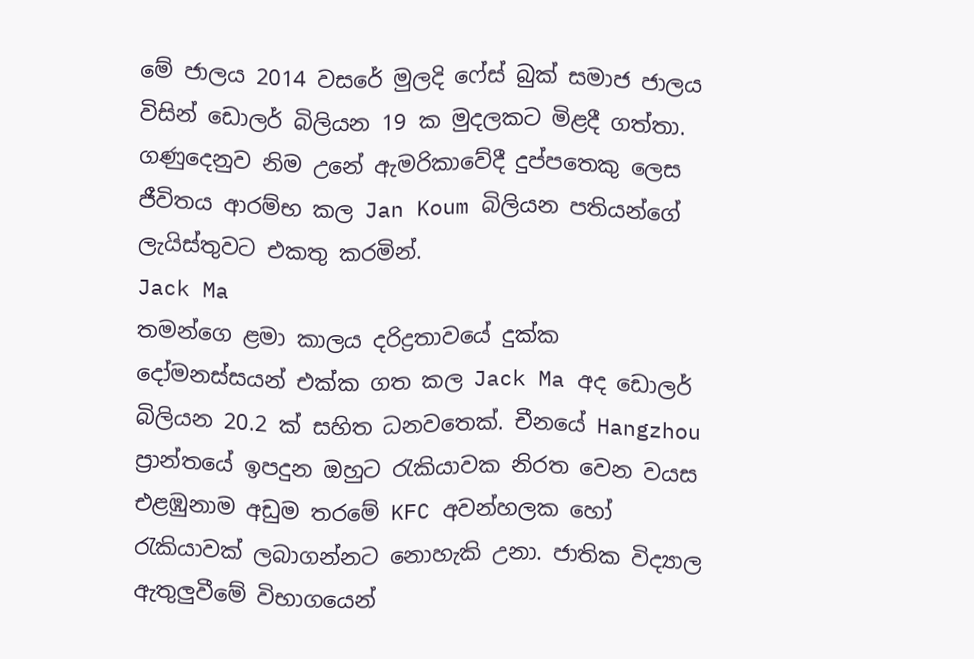මේ ජාලය 2014 වසරේ මුලදි ෆේස් බුක් සමාජ ජාලය විසින් ඩොලර් බිලියන 19 ක මුදලකට මිළදී ගත්තා. ගණුදෙනුව නිම උනේ ඇමරිකාවේදී දුප්පතෙකු ලෙස ජීවිතය ආරම්භ කල Jan Koum බිලියන පතියන්ගේ ලැයිස්තුවට එකතු කරමින්.
Jack Ma
තමන්ගෙ ළමා කාලය දරිද්‍රතාවයේ දුක්ක දෝමනස්සයන් එක්ක ගත කල Jack Ma අද ඩොලර් බිලියන 20.2 ක් සහිත ධනවතෙක්. චීනයේ Hangzhou ප්‍රාන්තයේ ඉපදුන ඔහුට රැකියාවක නිරත වෙන වයස එළඹුනාම අඩුම තරමේ KFC අවන්හලක හෝ රැකියාවක් ලබාගන්නට නොහැකි උනා. ජාතික විද්‍යාල ඇතුලුවීමේ විභාගයෙන්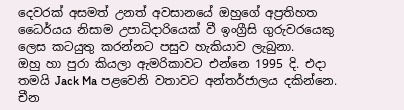දෙවරක් අසමත් උනත් අවසානයේ ඔහුගේ අප්‍රතිහත ධෛර්යය නිසාම උපාධිදාරියෙක් වී ඉංග්‍රීසි ගුරුවරයෙකු ලෙස කටයුතු කරන්නට පසුව හැකියාව ලැබුනා.
ඔහු හා පුරා කියලා ඇමරිකාවට එන්නෙ 1995 දි. එදා තමයි Jack Ma පළවෙනි වතාවට අන්තර්ජාලය දකින්නෙ. චීන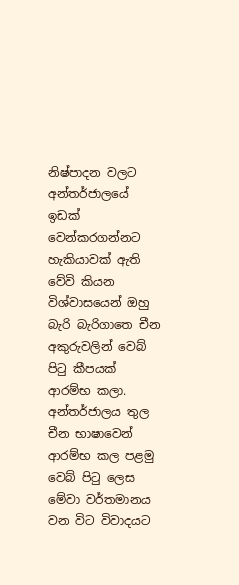නිෂ්පාදන වලට අන්තර්ජාලයේ ඉඩක් වෙන්කරගන්නට හැකියාවක් ඇති වේවි කියන විශ්වාසයෙන් ඔහු බැරි බැරිගාතෙ චීන අකුරුවලින් වෙබ් පිටු කීපයක් ආරම්භ කලා. අන්තර්ජාලය තුල චීන භාෂාවෙන් ආරම්භ කල පළමු වෙබ් පිටු ලෙස මේවා වර්තමානය වන විට විවාදයට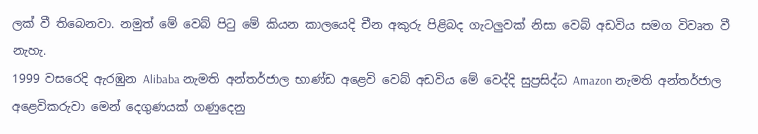ලක් වී තිබෙනවා. නමුත් මේ වෙබ් පිටු මේ කියන කාලයෙදි චීන අකුරු පිළිබද ගැටලුවක් නිසා වෙබ් අඩවිය සමග විවෘත වී නැහැ.
1999 වසරෙදි ඇරඹුන Alibaba නැමති අන්තර්ජාල භාණ්ඩ අළෙවි වෙබ් අඩවිය මේ වෙද්දි සුප්‍රසිද්ධ Amazon නැමති අන්තර්ජාල අළෙවිකරුවා මෙන් දෙගුණයක් ගණුදෙනු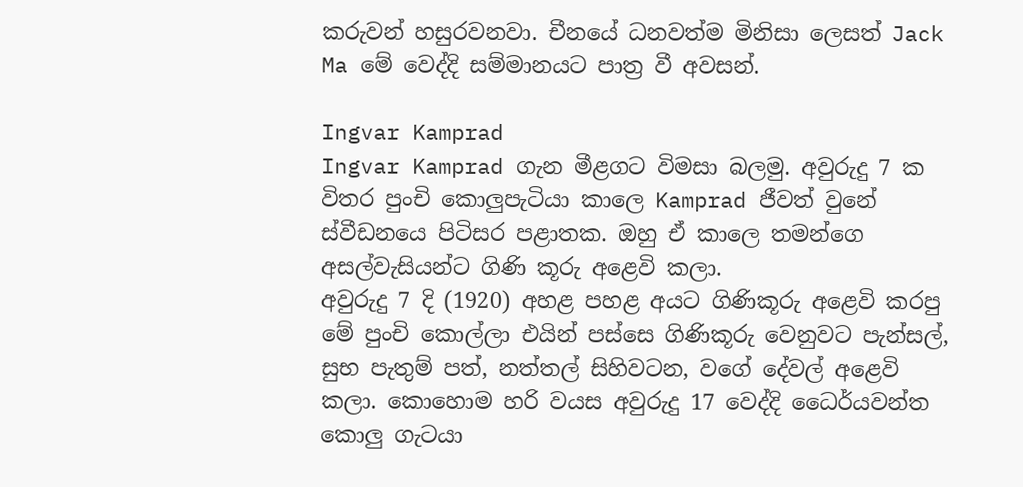කරුවන් හසුරවනවා. චීනයේ ධනවත්ම මිනිසා ලෙසත් Jack Ma මේ වෙද්දි සම්මානයට පාත්‍ර වී අවසන්.

Ingvar Kamprad
Ingvar Kamprad ගැන මීළගට විමසා බලමු. අවුරුදු 7 ක විතර පුංචි කොලුපැටියා කාලෙ Kamprad ජීවත් වුනේ ස්වීඩනයෙ පිටිසර පළාතක. ඔහු ඒ කාලෙ තමන්ගෙ අසල්වැසියන්ට ගිණි කූරු අළෙවි කලා.
අවුරුදු 7 දි (1920) අහළ පහළ අයට ගිණිකූරු අළෙවි කරපු මේ පුංචි කොල්ලා එයින් පස්සෙ ගිණිකූරු වෙනුවට පැන්සල්, සුභ පැතුම් පත්, නත්තල් සිහිවටන, වගේ දේවල් අළෙවි කලා. කොහොම හරි වයස අවුරුදු 17 වෙද්දි ධෛර්යවන්ත කොලු ගැටයා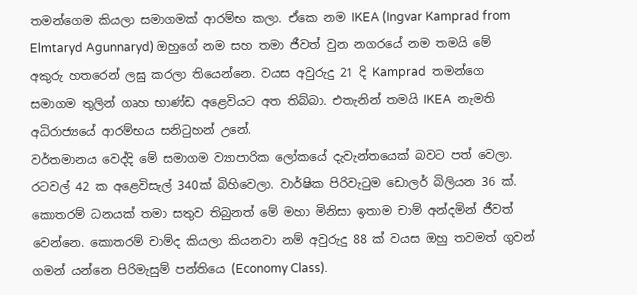තමන්ගෙම කියලා සමාගමක් ආරම්භ කලා. ඒකෙ නම IKEA (Ingvar Kamprad from Elmtaryd Agunnaryd) ඔහුගේ නම සහ තමා ජීවත් වුන නගරයේ නම තමයි මේ අකුරු හතරෙන් ලඝු කරලා තියෙන්නෙ. වයස අවුරුදු 21 දි Kamprad  තමන්ගෙ සමාගම තුලින් ගෘහ භාණ්ඩ අළෙවියට අත තිබ්බා. එතැනින් තමයි IKEA  නැමති අධිරාජ්‍යයේ ආරම්භය සනිටුහන් උනේ.
වර්තමානය වෙද්දි මේ සමාගම ව්‍යාපාරික ලෝකයේ දැවැන්තයෙක් බවට පත් වෙලා. රටවල් 42 ක අළෙවිසැල් 340ක් බිහිවෙලා. වාර්ෂික පිරිවැටුම ඩොලර් බිලියන 36 ක්.  කොතරම් ධනයක් තමා සතුව තිබුනත් මේ මහා මිනිසා ඉතාම චාම් අන්දමින් ජීවත් වෙන්නෙ. කොතරම් චාම්ද කියලා කියනවා නම් අවුරුදු 88 ක් වයස ඔහු තවමත් ගුවන් ගමන් යන්නෙ පිරිමැසුම් පන්තියෙ (Economy Class).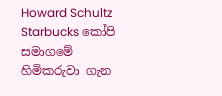Howard Schultz
Starbucks කෝපි සමාගමේ හිමිකරුවා ගැන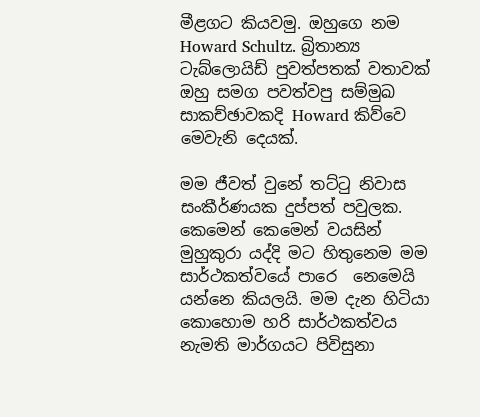මීළගට කියවමු. ඔහුගෙ නම Howard Schultz. බ්‍රිතාන්‍ය ටැබ්ලොයිඩ් පුවත්පතක් වතාවක් ඔහු සමග පවත්වපු සම්මුඛ සාකච්ඡාවකදි Howard කිව්වෙ මෙවැනි දෙයක්.

මම ජීවත් වුනේ තට්ටු නිවාස සංකීර්ණයක දුප්පත් පවුලක. කෙමෙන් කෙමෙන් වයසින් මුහුකුරා යද්දි මට හිතුනෙම මම සාර්ථකත්වයේ පාරෙ  නෙමෙයි යන්නෙ කියලයි. මම දැන හිටියා කොහොම හරි සාර්ථකත්වය නැමති මාර්ගයට පිවිසුනා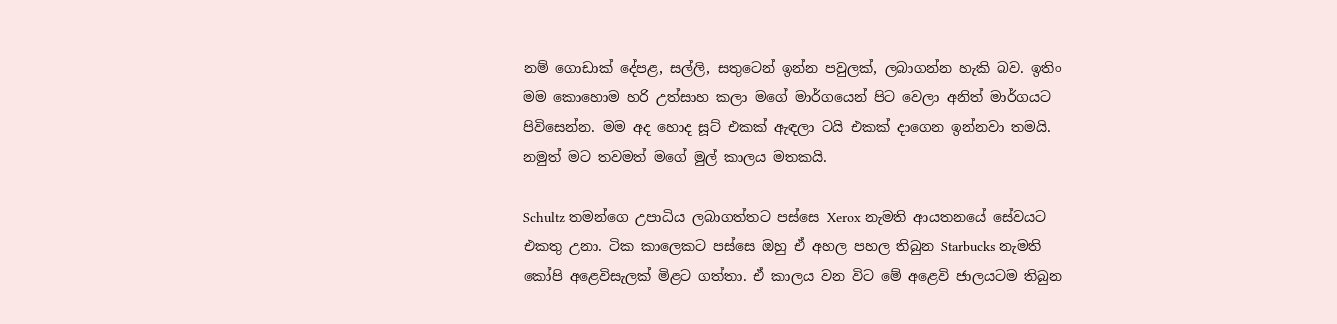නම් ගොඩාක් දේපළ, සල්ලි, සතුටෙන් ඉන්න පවුලක්, ලබාගන්න හැකි බව. ඉතිං මම කොහොම හරි උත්සාහ කලා මගේ මාර්ගයෙන් පිට වෙලා අනිත් මාර්ගයට පිවිසෙන්න. මම අද හොද සූට් එකක් ඇඳලා ටයි එකක් දාගෙන ඉන්නවා තමයි. නමුත් මට තවමත් මගේ මුල් කාලය මතකයි.

Schultz තමන්ගෙ උපාධිය ලබාගත්තට පස්සෙ Xerox නැමති ආයතනයේ සේවයට එකතු උනා. ටික කාලෙකට පස්සෙ ඔහු ඒ අහල පහල තිබුන Starbucks නැමති කෝපි අළෙවිසැලක් මිළට ගත්තා. ඒ කාලය වන විට මේ අළෙවි ජාලයටම තිබුන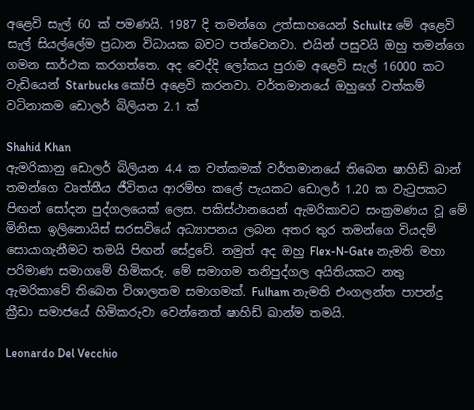අළෙවි සැල් 60 ක් පමණයි. 1987 දි තමන්ගෙ උත්සාහයෙන් Schultz මේ අළෙවි සැල් සියල්ලේම ප්‍රධාන විධායක බවට පත්වෙනවා. එයින් පසුවයි ඔහු තමන්ගෙ ගමන සාර්ථක කරගත්තෙ. අද වෙද්දි ලෝකය පුරාම අළෙවි සැල් 16000 කට වැඩියෙන් Starbucks කෝපි අළෙවි කරනවා. වර්තමානයේ ඔහුගේ වත්කම් වටිනාකම ඩොලර් බිලියන 2.1 ක්

Shahid Khan
ඇමරිකානු ඩොලර් බිලියන 4.4 ක වත්කමක් වර්තමානයේ තිබෙන ෂාහිඩ් ඛාන් තමන්ගෙ වෘත්තීය ජීවිතය ආරම්භ කලේ පැයකට ඩොලර් 1.20 ක වැටුපකට පිඟන් සෝදන පුද්ගලයෙක් ලෙස. පකිස්ථානයෙන් ඇමරිකාවට සංක්‍රමණය වූ මේ මිනිසා ඉලිනොයිස් සරසවියේ අධ්‍යාපනය ලබන අතර තුර තමන්ගෙ වියදම් සොයාගැනීමට තමයි පිඟන් සේදුවේ. නමුත් අද ඔහු Flex-N-Gate නැමති මහා පරිමාණ සමාගමේ හිමිකරු. මේ සමාගම තනිපුද්ගල අයිතියකට නතු ඇමරිකාවේ තිබෙන විශාලතම සමාගමක්. Fulham නැමති එංගලන්ත පාපන්දු ක්‍රීඩා සමාජයේ හිමිකරුවා වෙන්නෙත් ෂාහිඩ් ඛාන්ම තමයි.

Leonardo Del Vecchio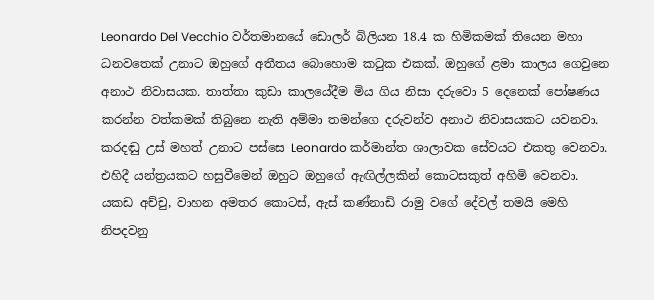Leonardo Del Vecchio වර්තමානයේ ඩොලර් බිලියන 18.4 ක හිමිකමක් තියෙන මහා ධනවතෙක් උනාට ඔහුගේ අතීතය බොහොම කටුක එකක්. ඔහුගේ ළමා කාලය ගෙවුනෙ අනාථ නිවාසයක. තාත්තා කුඩා කාලයේදීම මිය ගිය නිසා දරුවො 5 දෙනෙක් පෝෂණය කරන්න වත්කමක් තිබුනෙ නැති අම්මා තමන්ගෙ දරුවන්ව අනාථ නිවාසයකට යවනවා. කරදඬු උස් මහත් උනාට පස්සෙ Leonardo කර්මාන්ත ශාලාවක සේවයට එකතු වෙනවා. එහිදී යන්ත්‍රයකට හසුවීමෙන් ඔහුට ඔහුගේ ඇඟිල්ලකින් කොටසකුත් අහිමි වෙනවා. යකඩ අච්චු, වාහන අමතර කොටස්, ඇස් කණ්නාඩි රාමු වගේ දේවල් තමයි මෙහි නිපදවනු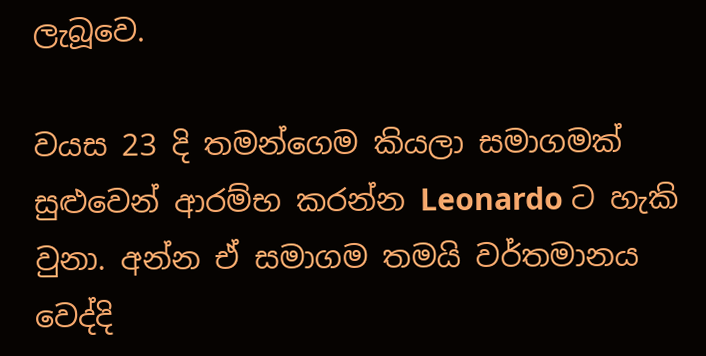ලැබූවෙ.

වයස 23 දි තමන්ගෙම කියලා සමාගමක් සුළුවෙන් ආරම්භ කරන්න Leonardo ට හැකි වුනා. අන්න ඒ සමාගම තමයි වර්තමානය වෙද්දි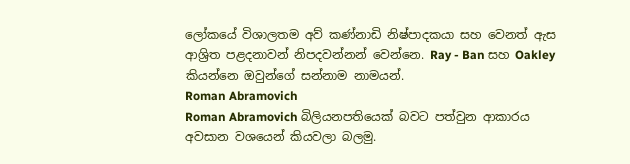ලෝකයේ විශාලතම අව් කණ්නාඩි නිෂ්පාදකයා සහ වෙනත් ඇස ආශ්‍රිත පළදනාවන් නිපදවන්නන් වෙන්නෙ. Ray - Ban සහ Oakley කියන්නෙ ඔවුන්ගේ සන්නාම නාමයන්.
Roman Abramovich
Roman Abramovich බිලියනපතියෙක් බවට පත්වුන ආකාරය අවසාන වශයෙන් කියවලා බලමු.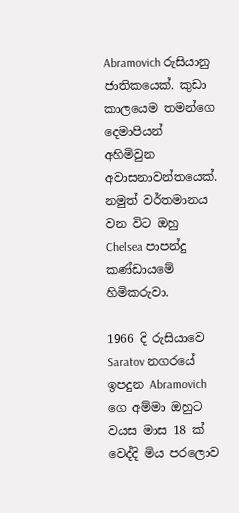Abramovich රුසියානු ජාතිකයෙක්. කුඩා කාලයෙම තමන්ගෙ දෙමාපියන් අහිමිවුන අවාසනාවන්තයෙක්. නමුත් වර්තමානය වන විට ඔහු Chelsea පාපන්දු කණ්ඩායමේ හිමිකරුවා.

1966 දි රුසියාවෙ Saratov නගරයේ ඉපදුන Abramovich ගෙ අම්මා ඔහුට වයස මාස 18 ක් වෙද්දි මිය පරලොව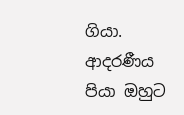ගියා. ආදරණීය පියා ඔහුට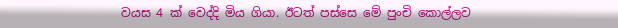වයස 4 ක් වෙද්දි මිය ගියා. ඊටත් පස්සෙ මේ පුංචි කොල්ලව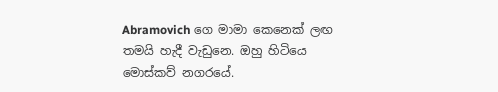Abramovich ගෙ මාමා කෙනෙක් ලඟ තමයි හැදී වැඩුනෙ. ඔහු හිටියෙ මොස්කව් නගරයේ.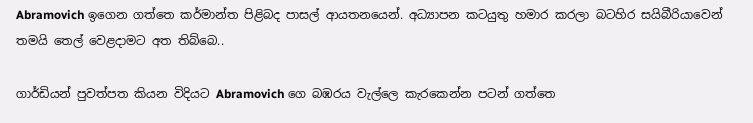Abramovich ඉගෙන ගත්තෙ කර්මාන්ත පිළිබද පාසල් ආයතනයෙන්. අධ්‍යාපන කටයුතු හමාර කරලා බටහිර සයිබීරියාවෙන් තමයි තෙල් වෙළදාමට අත තිබ්බෙ..

ගාර්ඩියන් පුවත්පත කියන විදියට Abramovich ගෙ බඹරය වැල්ලෙ කැරකෙන්න පටන් ගත්තෙ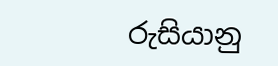රුසියානු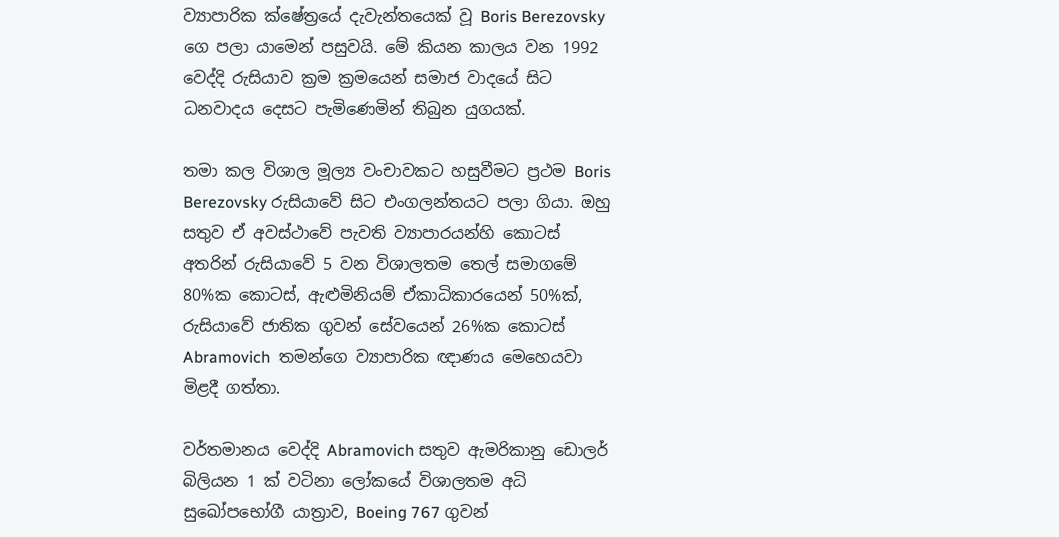ව්‍යාපාරික ක්ෂේත්‍රයේ දැවැන්තයෙක් වූ Boris Berezovsky ගෙ පලා යාමෙන් පසුවයි. මේ කියන කාලය වන 1992 වෙද්දි රුසියාව ක්‍රම ක්‍රමයෙන් සමාජ වාදයේ සිට ධනවාදය දෙසට පැමිණෙමින් තිබුන යුගයක්.

තමා කල විශාල මූල්‍ය වංචාවකට හසුවීමට ප්‍රථම Boris Berezovsky රුසියාවේ සිට එංගලන්තයට පලා ගියා. ඔහු සතුව ඒ අවස්ථාවේ පැවති ව්‍යාපාරයන්හි කොටස් අතරින් රුසියාවේ 5 වන විශාලතම තෙල් සමාගමේ 80%ක කොටස්, ඇළුමිනියම් ඒකාධිකාරයෙන් 50%ක්, රුසියාවේ ජාතික ගුවන් සේවයෙන් 26%ක කොටස් Abramovich  තමන්ගෙ ව්‍යාපාරික ඥාණය මෙහෙයවා මිළදී ගත්තා.

වර්තමානය වෙද්දි Abramovich සතුව ඇමරිකානු ඩොලර් බිලියන 1 ක් වටිනා ලෝකයේ විශාලතම අධි  සුඛෝපභෝගී යාත්‍රාව, Boeing 767 ගුවන්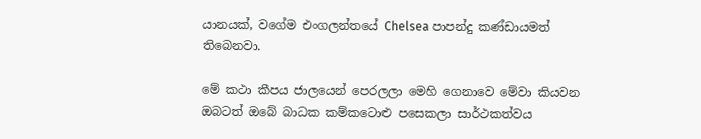යානයක්, වගේම එංගලන්තයේ Chelsea පාපන්දු කණ්ඩායමත් තිබෙනවා.

මේ කථා කීපය ජාලයෙන් පෙරලලා මෙහි ගෙනාවෙ මේවා කියවන ඔබටත් ඔබේ බාධක කම්කටොළු පසෙකලා සාර්ථකත්වය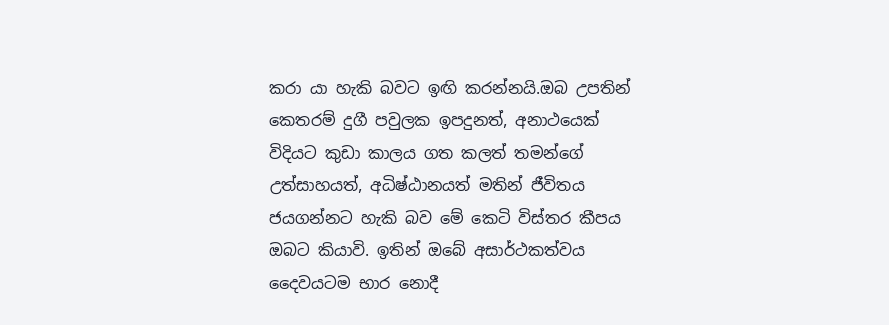කරා යා හැකි බවට ඉඟි කරන්නයි.ඔබ උපතින් කෙතරම් දුගී පවුලක ඉපදුනත්, අනාථයෙක් විදියට කුඩා කාලය ගත කලත් තමන්ගේ උත්සාහයත්, අධිෂ්ඨානයත් මතින් ජීවිතය ජයගන්නට හැකි බව මේ කෙටි විස්තර කීපය ඔබට කියාවි. ඉතින් ඔබේ අසාර්ථකත්වය දෛවයටම භාර නොදී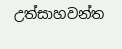උත්සාහවන්ත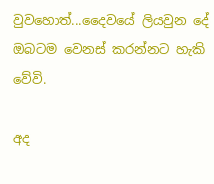වුවහොත්...දෛවයේ ලියවුන දේ ඔබටම වෙනස් කරන්නට හැකි වේවි.

අද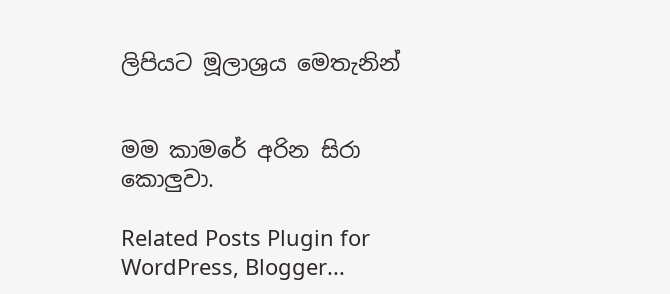ලිපියට මූලාශ්‍රය මෙතැනින්


මම කාමරේ අරින සිරා කොලුවා.

Related Posts Plugin for WordPress, Blogger...